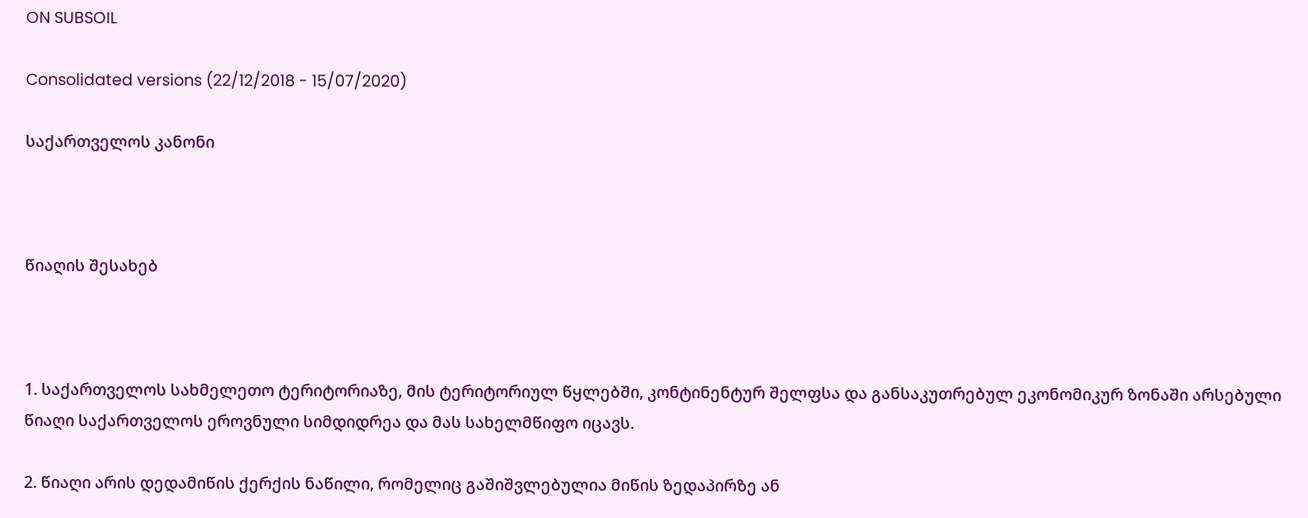ON SUBSOIL

Consolidated versions (22/12/2018 - 15/07/2020)

საქართველოს კანონი



წიაღის შესახებ



1. საქართველოს სახმელეთო ტერიტორიაზე, მის ტერიტორიულ წყლებში, კონტინენტურ შელფსა და განსაკუთრებულ ეკონომიკურ ზონაში არსებული წიაღი საქართველოს ეროვნული სიმდიდრეა და მას სახელმწიფო იცავს.

2. წიაღი არის დედამიწის ქერქის ნაწილი, რომელიც გაშიშვლებულია მიწის ზედაპირზე ან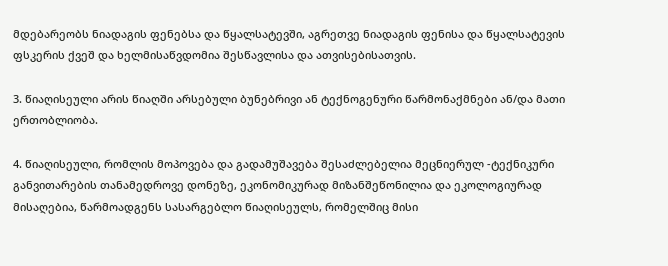მდებარეობს ნიადაგის ფენებსა და წყალსატევში, აგრეთვე ნიადაგის ფენისა და წყალსატევის ფსკერის ქვეშ და ხელმისაწვდომია შესწავლისა და ათვისებისათვის.

3. წიაღისეული არის წიაღში არსებული ბუნებრივი ან ტექნოგენური წარმონაქმნები ან/და მათი ერთობლიობა.

4. წიაღისეული, რომლის მოპოვება და გადამუშავება შესაძლებელია მეცნიერულ -ტექნიკური განვითარების თანამედროვე დონეზე, ეკონომიკურად მიზანშეწონილია და ეკოლოგიურად მისაღებია, წარმოადგენს სასარგებლო წიაღისეულს, რომელშიც მისი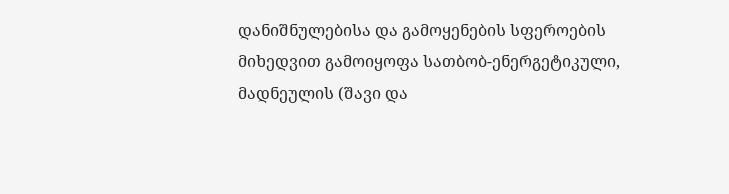დანიშნულებისა და გამოყენების სფეროების მიხედვით გამოიყოფა სათბობ-ენერგეტიკული, მადნეულის (შავი და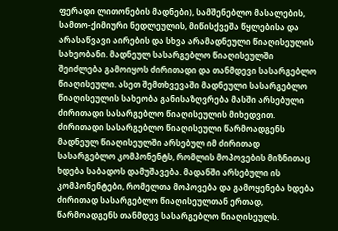ფერადი ლითონების მადნები), სამშენებლო მასალების, სამთო-ქიმიური ნედლეულის, მიწისქვეშა წყლებისა და არასაწვავი აირების და სხვა არამადნეული წიაღისეულის სახეობანი. მადნეულ სასარგებლო წიაღისეულში შეიძლება გამოიყოს ძირითადი და თანმდევი სასარგებლო წიაღისეული. ასეთ შემთხვევაში მადნეული სასარგებლო წიაღისეულის სახეობა განისაზღვრება მასში არსებული ძირითადი სასარგებლო წიაღისეულის მიხედვით. ძირითადი სასარგებლო წიაღისეული წარმოადგენს მადნეულ წიაღისეულში არსებულ იმ ძირითად სასარგებლო კომპონენტს, რომლის მოპოვების მიზნითაც ხდება საბადოს დამუშავება. მადანში არსებული ის კომპონენტები, რომელთა მოპოვება და გამოყენება ხდება ძირითად სასარგებლო წიაღისეულთან ერთად, წარმოადგენს თანმდევ სასარგებლო წიაღისეულს.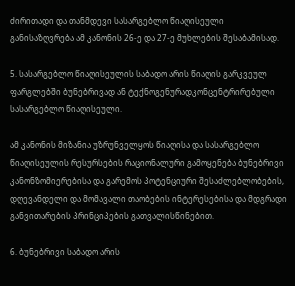ძირითადი და თანმდევი სასარგებლო წიაღისეული განისაზღვრება ამ კანონის 26-ე და 27-ე მუხლების შესაბამისად.

5. სასარგებლო წიაღისეულის საბადო არის წიაღის გარკვეულ ფარგლებში ბუნებრივად ან ტექნოგენურადკონცენტრირებული სასარგებლო წიაღისეული.

ამ კანონის მიზანია უზრუნველყოს წიაღისა და სასარგებლო წიაღისეულის რესურსების რაციონალური გამოყენება ბუნებრივი კანონზომიერებისა და გარემოს პოტენციური შესაძლებლობების, დღევანდელი და მომავალი თაობების ინტერესებისა და მდგრადი განვითარების პრინციპების გათვალისწინებით.

6. ბუნებრივი საბადო არის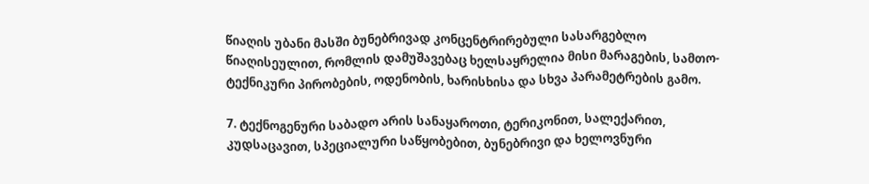წიაღის უბანი მასში ბუნებრივად კონცენტრირებული სასარგებლო წიაღისეულით, რომლის დამუშავებაც ხელსაყრელია მისი მარაგების, სამთო-ტექნიკური პირობების, ოდენობის, ხარისხისა და სხვა პარამეტრების გამო.

7. ტექნოგენური საბადო არის სანაყაროთი, ტერიკონით, სალექარით, კუდსაცავით, სპეციალური საწყობებით, ბუნებრივი და ხელოვნური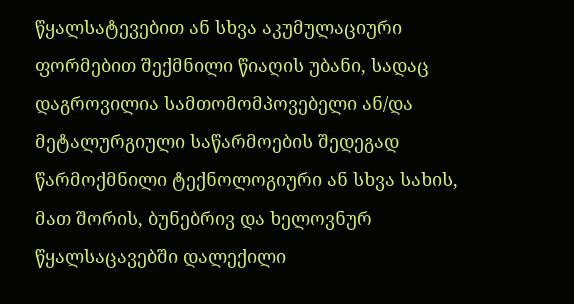წყალსატევებით ან სხვა აკუმულაციური ფორმებით შექმნილი წიაღის უბანი, სადაც დაგროვილია სამთომომპოვებელი ან/და მეტალურგიული საწარმოების შედეგად წარმოქმნილი ტექნოლოგიური ან სხვა სახის, მათ შორის, ბუნებრივ და ხელოვნურ წყალსაცავებში დალექილი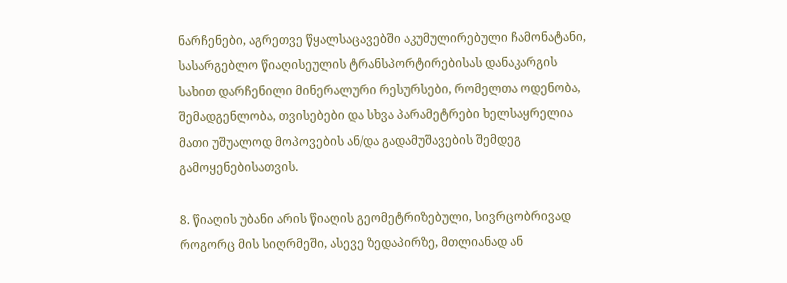ნარჩენები, აგრეთვე წყალსაცავებში აკუმულირებული ჩამონატანი, სასარგებლო წიაღისეულის ტრანსპორტირებისას დანაკარგის სახით დარჩენილი მინერალური რესურსები, რომელთა ოდენობა, შემადგენლობა, თვისებები და სხვა პარამეტრები ხელსაყრელია მათი უშუალოდ მოპოვების ან/და გადამუშავების შემდეგ გამოყენებისათვის.

8. წიაღის უბანი არის წიაღის გეომეტრიზებული, სივრცობრივად როგორც მის სიღრმეში, ასევე ზედაპირზე, მთლიანად ან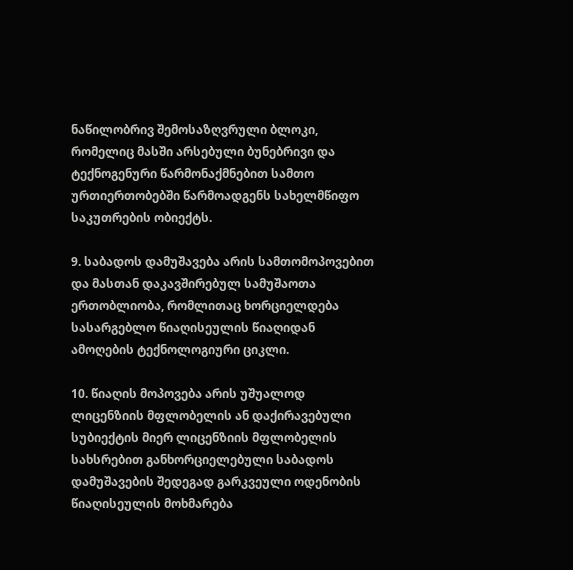ნაწილობრივ შემოსაზღვრული ბლოკი, რომელიც მასში არსებული ბუნებრივი და ტექნოგენური წარმონაქმნებით სამთო ურთიერთობებში წარმოადგენს სახელმწიფო საკუთრების ობიექტს.

9. საბადოს დამუშავება არის სამთომოპოვებით და მასთან დაკავშირებულ სამუშაოთა ერთობლიობა, რომლითაც ხორციელდება სასარგებლო წიაღისეულის წიაღიდან ამოღების ტექნოლოგიური ციკლი.

10. წიაღის მოპოვება არის უშუალოდ ლიცენზიის მფლობელის ან დაქირავებული სუბიექტის მიერ ლიცენზიის მფლობელის სახსრებით განხორციელებული საბადოს დამუშავების შედეგად გარკვეული ოდენობის წიაღისეულის მოხმარება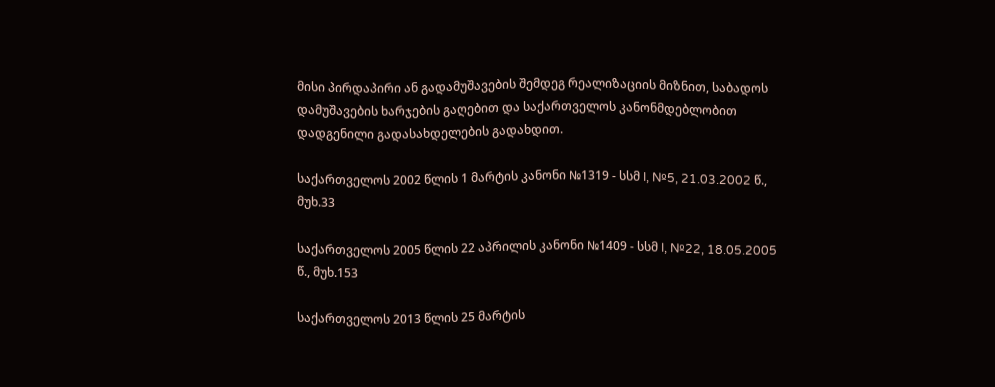მისი პირდაპირი ან გადამუშავების შემდეგ რეალიზაციის მიზნით, საბადოს დამუშავების ხარჯების გაღებით და საქართველოს კანონმდებლობით დადგენილი გადასახდელების გადახდით.

საქართველოს 2002 წლის 1 მარტის კანონი №1319 - სსმ I, №5, 21.03.2002 წ., მუხ.33

საქართველოს 2005 წლის 22 აპრილის კანონი №1409 - სსმ I, №22, 18.05.2005 წ., მუხ.153

საქართველოს 2013 წლის 25 მარტის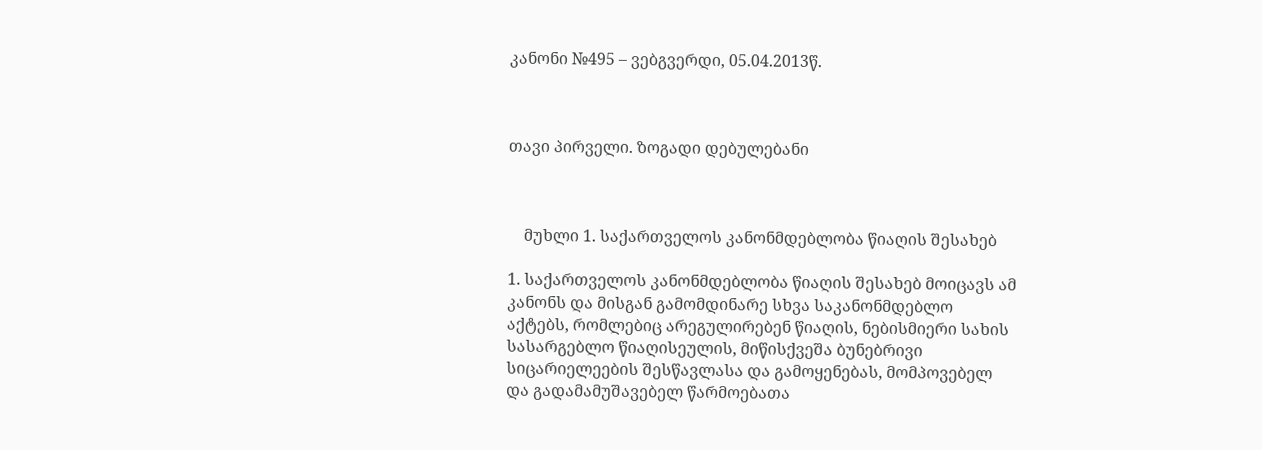კანონი №495 – ვებგვერდი, 05.04.2013წ.



თავი პირველი. ზოგადი დებულებანი



    მუხლი 1. საქართველოს კანონმდებლობა წიაღის შესახებ

1. საქართველოს კანონმდებლობა წიაღის შესახებ მოიცავს ამ კანონს და მისგან გამომდინარე სხვა საკანონმდებლო აქტებს, რომლებიც არეგულირებენ წიაღის, ნებისმიერი სახის სასარგებლო წიაღისეულის, მიწისქვეშა ბუნებრივი სიცარიელეების შესწავლასა და გამოყენებას, მომპოვებელ და გადამამუშავებელ წარმოებათა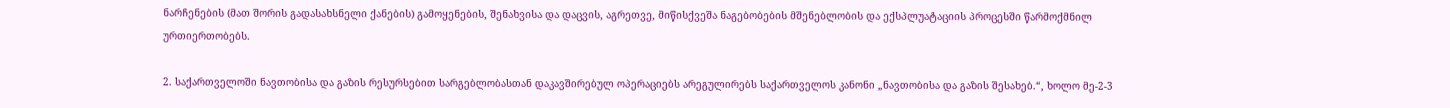ნარჩენების (მათ შორის გადასახსნელი ქანების) გამოყენების, შენახვისა და დაცვის, აგრეთვე, მიწისქვეშა ნაგებობების მშენებლობის და ექსპლუატაციის პროცესში წარმოქმნილ ურთიერთობებს.

2. საქართველოში ნავთობისა და გაზის რესურსებით სარგებლობასთან დაკავშირებულ ოპერაციებს არეგულირებს საქართველოს კანონი „ნავთობისა და გაზის შესახებ.“, ხოლო მე-2-3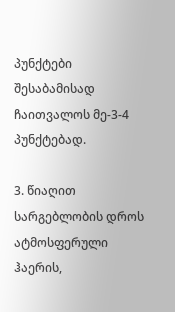პუნქტები შესაბამისად ჩაითვალოს მე-3-4 პუნქტებად.

3. წიაღით სარგებლობის დროს ატმოსფერული ჰაერის,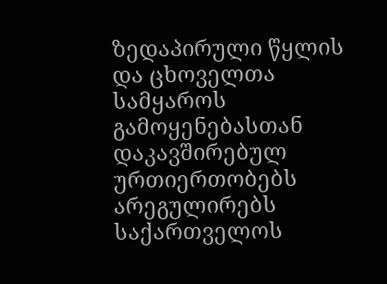ზედაპირული წყლის და ცხოველთა სამყაროს გამოყენებასთან დაკავშირებულ ურთიერთობებს არეგულირებს საქართველოს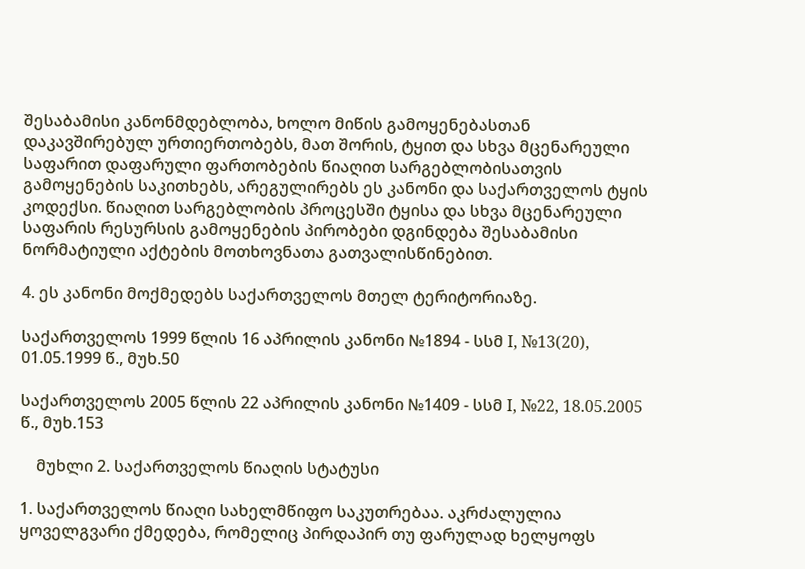შესაბამისი კანონმდებლობა, ხოლო მიწის გამოყენებასთან დაკავშირებულ ურთიერთობებს, მათ შორის, ტყით და სხვა მცენარეული საფარით დაფარული ფართობების წიაღით სარგებლობისათვის გამოყენების საკითხებს, არეგულირებს ეს კანონი და საქართველოს ტყის კოდექსი. წიაღით სარგებლობის პროცესში ტყისა და სხვა მცენარეული საფარის რესურსის გამოყენების პირობები დგინდება შესაბამისი ნორმატიული აქტების მოთხოვნათა გათვალისწინებით.

4. ეს კანონი მოქმედებს საქართველოს მთელ ტერიტორიაზე.

საქართველოს 1999 წლის 16 აპრილის კანონი №1894 - სსმ I, №13(20), 01.05.1999 წ., მუხ.50

საქართველოს 2005 წლის 22 აპრილის კანონი №1409 - სსმ I, №22, 18.05.2005 წ., მუხ.153

    მუხლი 2. საქართველოს წიაღის სტატუსი

1. საქართველოს წიაღი სახელმწიფო საკუთრებაა. აკრძალულია ყოველგვარი ქმედება, რომელიც პირდაპირ თუ ფარულად ხელყოფს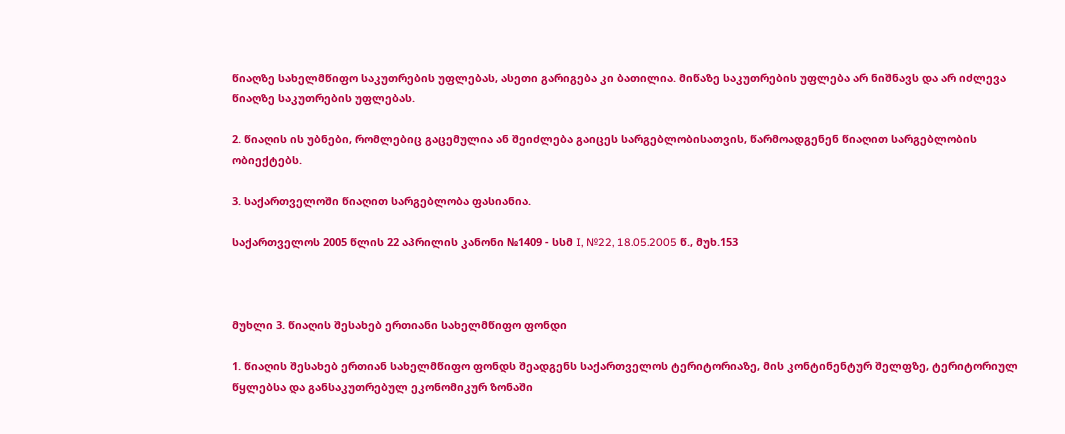წიაღზე სახელმწიფო საკუთრების უფლებას, ასეთი გარიგება კი ბათილია. მიწაზე საკუთრების უფლება არ ნიშნავს და არ იძლევა წიაღზე საკუთრების უფლებას.

2. წიაღის ის უბნები, რომლებიც გაცემულია ან შეიძლება გაიცეს სარგებლობისათვის, წარმოადგენენ წიაღით სარგებლობის ობიექტებს.

3. საქართველოში წიაღით სარგებლობა ფასიანია.

საქართველოს 2005 წლის 22 აპრილის კანონი №1409 - სსმ I, №22, 18.05.2005 წ., მუხ.153



მუხლი 3. წიაღის შესახებ ერთიანი სახელმწიფო ფონდი

1. წიაღის შესახებ ერთიან სახელმწიფო ფონდს შეადგენს საქართველოს ტერიტორიაზე, მის კონტინენტურ შელფზე, ტერიტორიულ წყლებსა და განსაკუთრებულ ეკონომიკურ ზონაში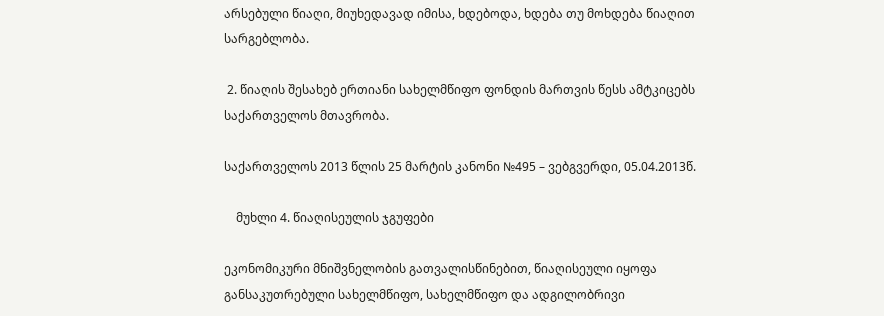არსებული წიაღი, მიუხედავად იმისა, ხდებოდა, ხდება თუ მოხდება წიაღით სარგებლობა.

 2. წიაღის შესახებ ერთიანი სახელმწიფო ფონდის მართვის წესს ამტკიცებს საქართველოს მთავრობა.

საქართველოს 2013 წლის 25 მარტის კანონი №495 – ვებგვერდი, 05.04.2013წ.

    მუხლი 4. წიაღისეულის ჯგუფები

ეკონომიკური მნიშვნელობის გათვალისწინებით, წიაღისეული იყოფა განსაკუთრებული სახელმწიფო, სახელმწიფო და ადგილობრივი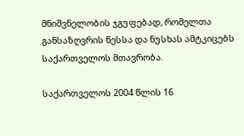მნიშვნელობის ჯგუფებად, რომელთა განსაზღვრის წესსა და ნუსხას ამტკიცებს საქართველოს მთავრობა.

საქართველოს 2004 წლის 16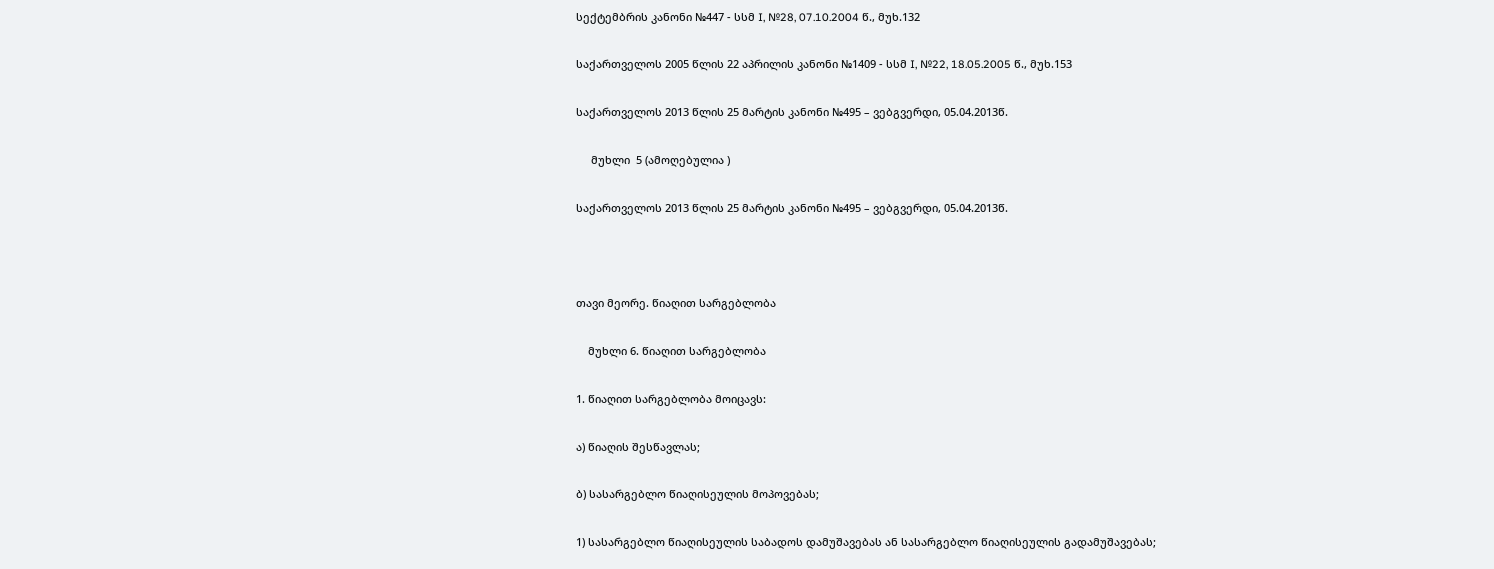სექტემბრის კანონი №447 - სსმ I, №28, 07.10.2004 წ., მუხ.132

საქართველოს 2005 წლის 22 აპრილის კანონი №1409 - სსმ I, №22, 18.05.2005 წ., მუხ.153

საქართველოს 2013 წლის 25 მარტის კანონი №495 – ვებგვერდი, 05.04.2013წ.

     მუხლი  5 (ამოღებულია )

საქართველოს 2013 წლის 25 მარტის კანონი №495 – ვებგვერდი, 05.04.2013წ.



თავი მეორე. წიაღით სარგებლობა

    მუხლი 6. წიაღით სარგებლობა

1. წიაღით სარგებლობა მოიცავს:

ა) წიაღის შესწავლას;

ბ) სასარგებლო წიაღისეულის მოპოვებას;

1) სასარგებლო წიაღისეულის საბადოს დამუშავებას ან სასარგებლო წიაღისეულის გადამუშავებას;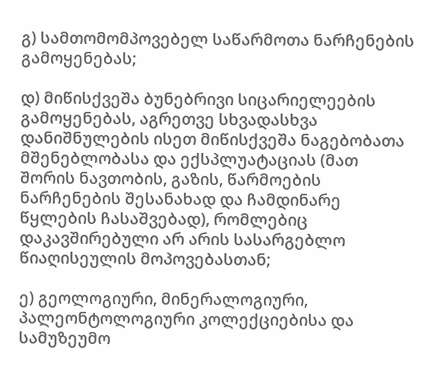გ) სამთომომპოვებელ საწარმოთა ნარჩენების გამოყენებას;

დ) მიწისქვეშა ბუნებრივი სიცარიელეების გამოყენებას, აგრეთვე სხვადასხვა დანიშნულების ისეთ მიწისქვეშა ნაგებობათა მშენებლობასა და ექსპლუატაციას (მათ შორის ნავთობის, გაზის, წარმოების ნარჩენების შესანახად და ჩამდინარე წყლების ჩასაშვებად), რომლებიც დაკავშირებული არ არის სასარგებლო წიაღისეულის მოპოვებასთან;

ე) გეოლოგიური, მინერალოგიური, პალეონტოლოგიური კოლექციებისა და სამუზეუმო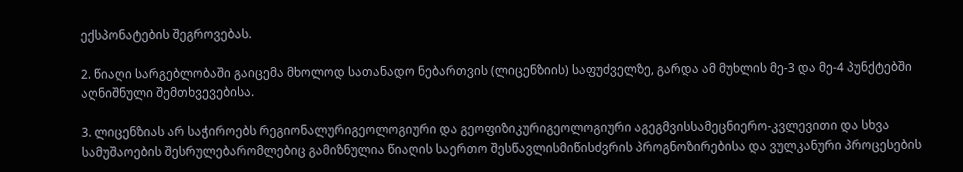ექსპონატების შეგროვებას.

2. წიაღი სარგებლობაში გაიცემა მხოლოდ სათანადო ნებართვის (ლიცენზიის) საფუძველზე, გარდა ამ მუხლის მე-3 და მე-4 პუნქტებში აღნიშნული შემთხვევებისა.

3. ლიცენზიას არ საჭიროებს რეგიონალურიგეოლოგიური და გეოფიზიკურიგეოლოგიური აგეგმვისსამეცნიერო-კვლევითი და სხვა სამუშაოების შესრულებარომლებიც გამიზნულია წიაღის საერთო შესწავლისმიწისძვრის პროგნოზირებისა და ვულკანური პროცესების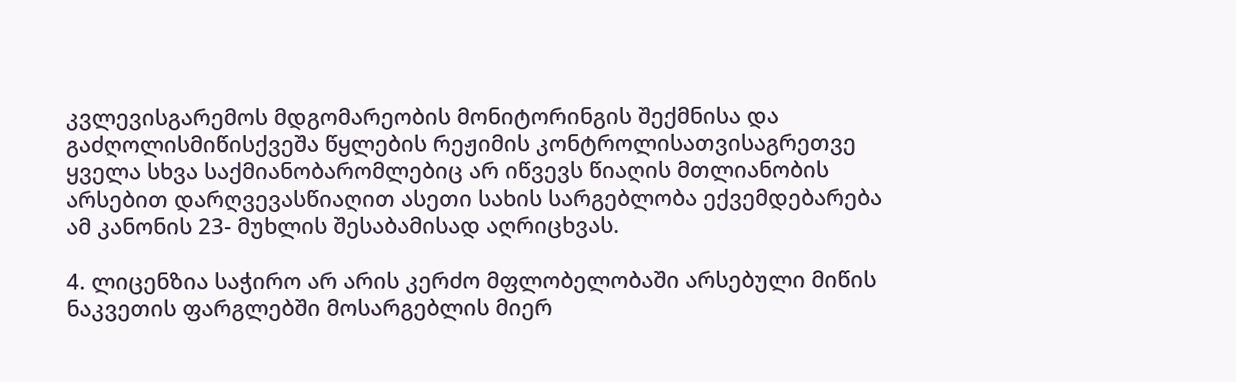კვლევისგარემოს მდგომარეობის მონიტორინგის შექმნისა და გაძღოლისმიწისქვეშა წყლების რეჟიმის კონტროლისათვისაგრეთვე ყველა სხვა საქმიანობარომლებიც არ იწვევს წიაღის მთლიანობის არსებით დარღვევასწიაღით ასეთი სახის სარგებლობა ექვემდებარება ამ კანონის 23- მუხლის შესაბამისად აღრიცხვას.

4. ლიცენზია საჭირო არ არის კერძო მფლობელობაში არსებული მიწის ნაკვეთის ფარგლებში მოსარგებლის მიერ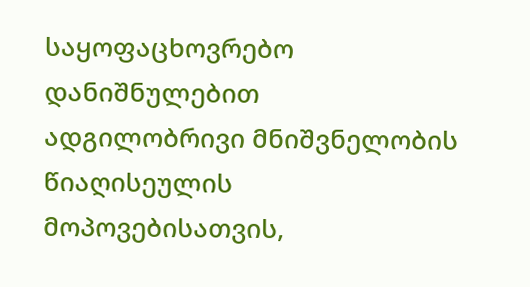საყოფაცხოვრებო დანიშნულებით ადგილობრივი მნიშვნელობის წიაღისეულის მოპოვებისათვის,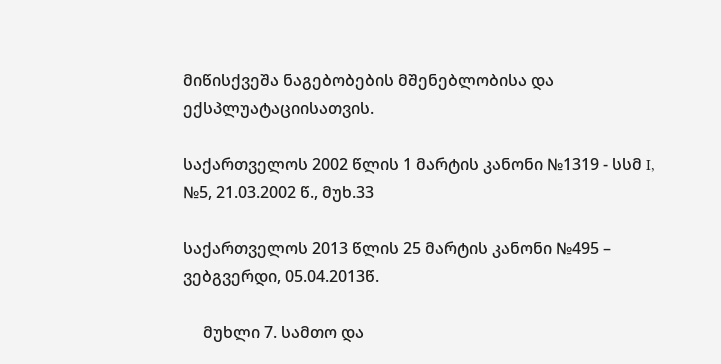მიწისქვეშა ნაგებობების მშენებლობისა და ექსპლუატაციისათვის.

საქართველოს 2002 წლის 1 მარტის კანონი №1319 - სსმ I, №5, 21.03.2002 წ., მუხ.33

საქართველოს 2013 წლის 25 მარტის კანონი №495 – ვებგვერდი, 05.04.2013წ.

     მუხლი 7. სამთო და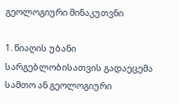გეოლოგიური მინაკუთვნი

1. წიაღის უბანი სარგებლობისათვის გადაეცემა სამთო ან გეოლოგიური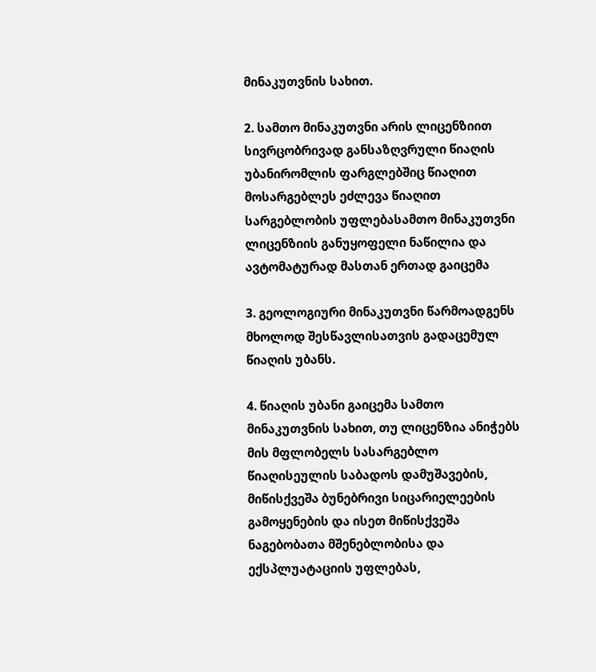მინაკუთვნის სახით.

2. სამთო მინაკუთვნი არის ლიცენზიით სივრცობრივად განსაზღვრული წიაღის უბანირომლის ფარგლებშიც წიაღით მოსარგებლეს ეძლევა წიაღით სარგებლობის უფლებასამთო მინაკუთვნი ლიცენზიის განუყოფელი ნაწილია და ავტომატურად მასთან ერთად გაიცემა

3. გეოლოგიური მინაკუთვნი წარმოადგენს მხოლოდ შესწავლისათვის გადაცემულ წიაღის უბანს.

4. წიაღის უბანი გაიცემა სამთო მინაკუთვნის სახით, თუ ლიცენზია ანიჭებს მის მფლობელს სასარგებლო წიაღისეულის საბადოს დამუშავების, მიწისქვეშა ბუნებრივი სიცარიელეების გამოყენების და ისეთ მიწისქვეშა ნაგებობათა მშენებლობისა და ექსპლუატაციის უფლებას,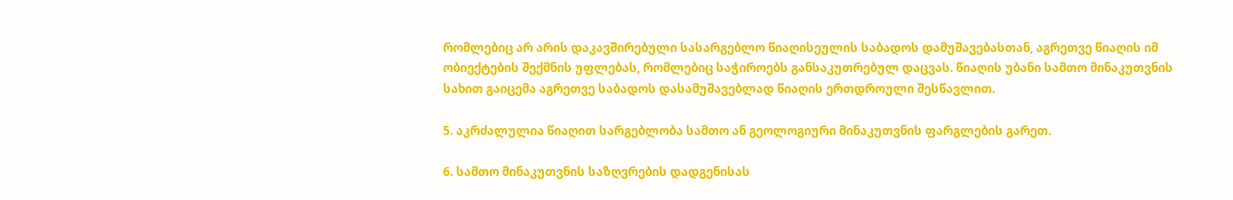რომლებიც არ არის დაკავშირებული სასარგებლო წიაღისეულის საბადოს დამუშავებასთან, აგრეთვე წიაღის იმ ობიექტების შექმნის უფლებას, რომლებიც საჭიროებს განსაკუთრებულ დაცვას. წიაღის უბანი სამთო მინაკუთვნის სახით გაიცემა აგრეთვე საბადოს დასამუშავებლად წიაღის ერთდროული შესწავლით.

5. აკრძალულია წიაღით სარგებლობა სამთო ან გეოლოგიური მინაკუთვნის ფარგლების გარეთ.

6. სამთო მინაკუთვნის საზღვრების დადგენისას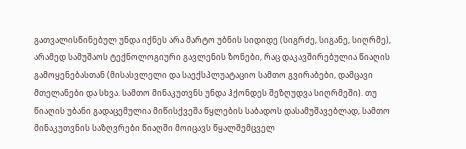გათვალისწინებულ უნდა იქნეს არა მარტო უბნის სიდიდე (სიგრძე, სიგანე, სიღრმე), არამედ სამუშაოს ტექნოლოგიური გავლენის ზონები, რაც დაკავშირებულია წიაღის გამოყენებასთან (მისასვლელი და საექსპლუატაციო სამთო გვირაბები, დამცავი მთელანები და სხვა. სამთო მინაკუთვნს უნდა ჰქონდეს შეზღუდვა სიღრმეში). თუ წიაღის უბანი გადაცემულია მიწისქვეშა წყლების საბადოს დასამუშავებლად, სამთო მინაკუთვნის საზღვრები წიაღში მოიცავს წყალშემცველ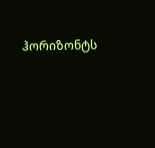ჰორიზონტს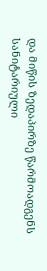და მიწის ზედაპირზე წარმოადგენს სანიტარიული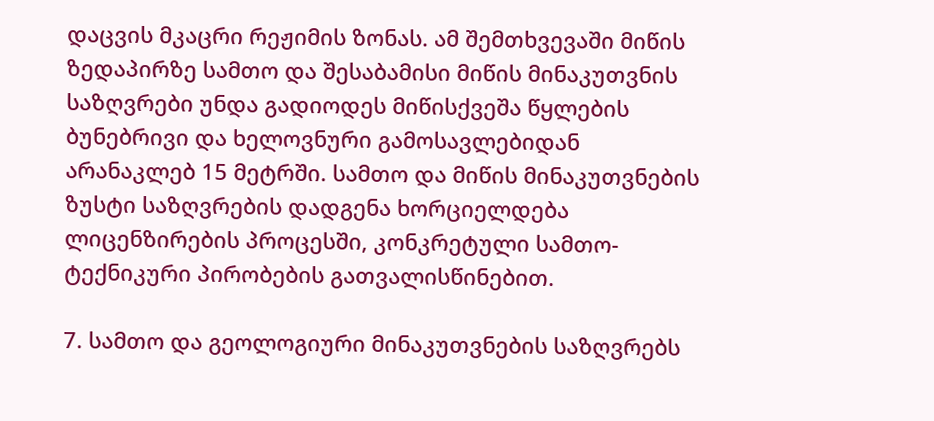დაცვის მკაცრი რეჟიმის ზონას. ამ შემთხვევაში მიწის ზედაპირზე სამთო და შესაბამისი მიწის მინაკუთვნის საზღვრები უნდა გადიოდეს მიწისქვეშა წყლების ბუნებრივი და ხელოვნური გამოსავლებიდან არანაკლებ 15 მეტრში. სამთო და მიწის მინაკუთვნების ზუსტი საზღვრების დადგენა ხორციელდება ლიცენზირების პროცესში, კონკრეტული სამთო-ტექნიკური პირობების გათვალისწინებით.

7. სამთო და გეოლოგიური მინაკუთვნების საზღვრებს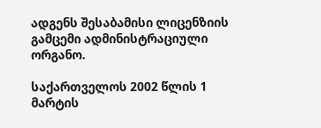ადგენს შესაბამისი ლიცენზიის გამცემი ადმინისტრაციული ორგანო.

საქართველოს 2002 წლის 1 მარტის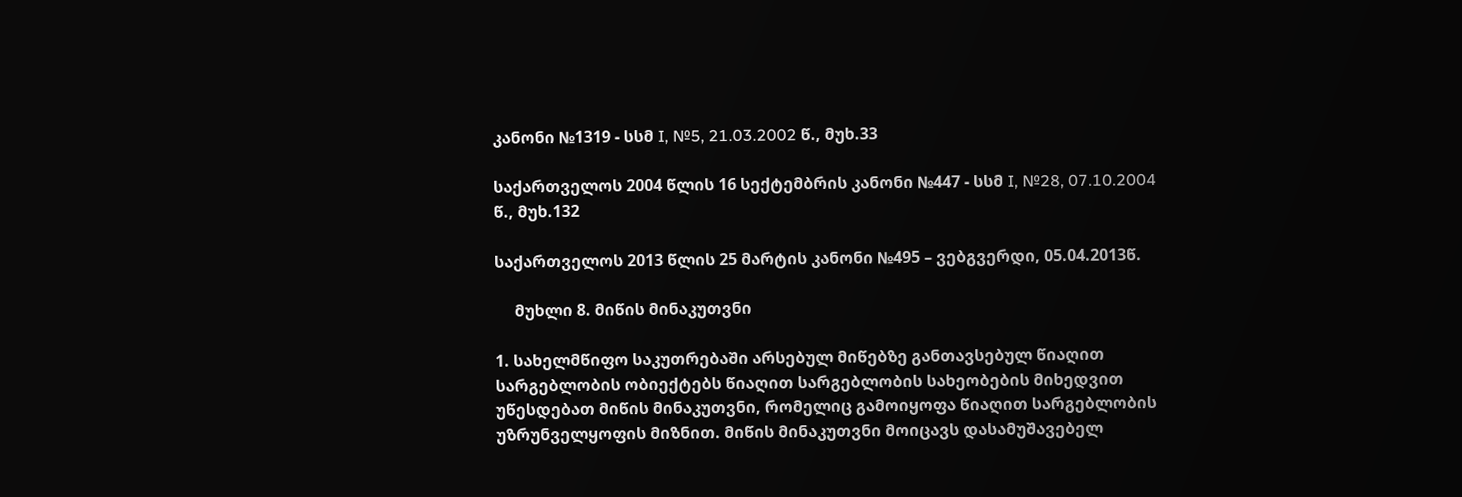კანონი №1319 - სსმ I, №5, 21.03.2002 წ., მუხ.33

საქართველოს 2004 წლის 16 სექტემბრის კანონი №447 - სსმ I, №28, 07.10.2004 წ., მუხ.132

საქართველოს 2013 წლის 25 მარტის კანონი №495 – ვებგვერდი, 05.04.2013წ.

     მუხლი 8. მიწის მინაკუთვნი

1. სახელმწიფო საკუთრებაში არსებულ მიწებზე განთავსებულ წიაღით სარგებლობის ობიექტებს წიაღით სარგებლობის სახეობების მიხედვით უწესდებათ მიწის მინაკუთვნი, რომელიც გამოიყოფა წიაღით სარგებლობის უზრუნველყოფის მიზნით. მიწის მინაკუთვნი მოიცავს დასამუშავებელ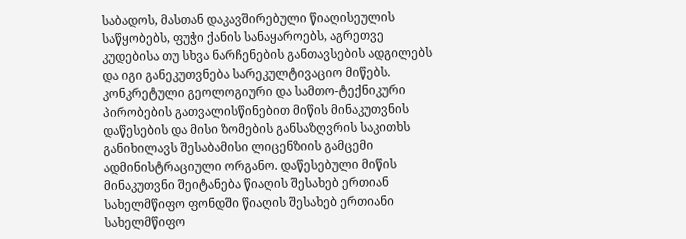საბადოს, მასთან დაკავშირებული წიაღისეულის საწყობებს, ფუჭი ქანის სანაყაროებს, აგრეთვე კუდებისა თუ სხვა ნარჩენების განთავსების ადგილებს და იგი განეკუთვნება სარეკულტივაციო მიწებს. კონკრეტული გეოლოგიური და სამთო-ტექნიკური პირობების გათვალისწინებით მიწის მინაკუთვნის დაწესების და მისი ზომების განსაზღვრის საკითხს განიხილავს შესაბამისი ლიცენზიის გამცემი ადმინისტრაციული ორგანო. დაწესებული მიწის მინაკუთვნი შეიტანება წიაღის შესახებ ერთიან სახელმწიფო ფონდში წიაღის შესახებ ერთიანი სახელმწიფო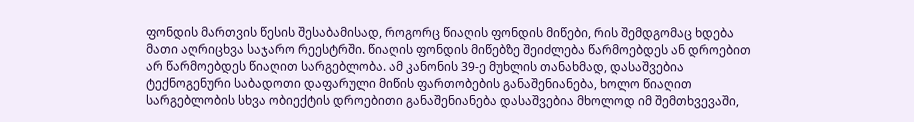ფონდის მართვის წესის შესაბამისად, როგორც წიაღის ფონდის მიწები, რის შემდგომაც ხდება მათი აღრიცხვა საჯარო რეესტრში. წიაღის ფონდის მიწებზე შეიძლება წარმოებდეს ან დროებით არ წარმოებდეს წიაღით სარგებლობა. ამ კანონის 39-ე მუხლის თანახმად, დასაშვებია ტექნოგენური საბადოთი დაფარული მიწის ფართობების განაშენიანება, ხოლო წიაღით სარგებლობის სხვა ობიექტის დროებითი განაშენიანება დასაშვებია მხოლოდ იმ შემთხვევაში,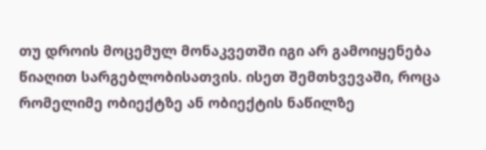თუ დროის მოცემულ მონაკვეთში იგი არ გამოიყენება წიაღით სარგებლობისათვის. ისეთ შემთხვევაში, როცა რომელიმე ობიექტზე ან ობიექტის ნაწილზე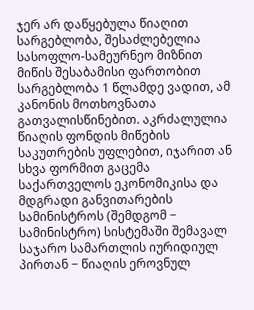ჯერ არ დაწყებულა წიაღით სარგებლობა, შესაძლებელია სასოფლო-სამეურნეო მიზნით მიწის შესაბამისი ფართობით სარგებლობა 1 წლამდე ვადით, ამ კანონის მოთხოვნათა გათვალისწინებით. აკრძალულია წიაღის ფონდის მიწების საკუთრების უფლებით, იჯარით ან სხვა ფორმით გაცემა საქართველოს ეკონომიკისა და მდგრადი განვითარების სამინისტროს (შემდგომ − სამინისტრო) სისტემაში შემავალ საჯარო სამართლის იურიდიულ პირთან − წიაღის ეროვნულ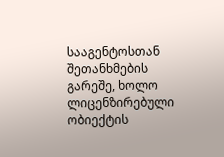სააგენტოსთან შეთანხმების გარეშე, ხოლო ლიცენზირებული ობიექტის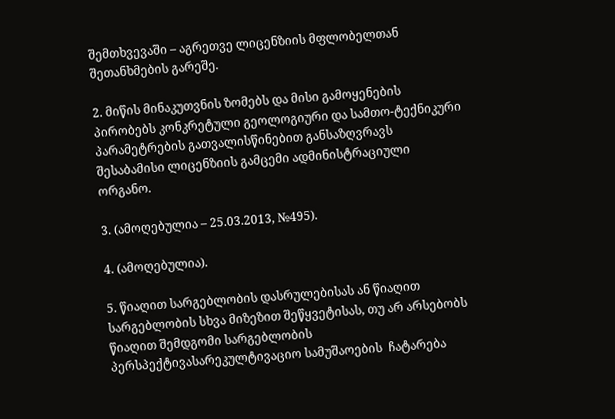შემთხვევაში – აგრეთვე ლიცენზიის მფლობელთან შეთანხმების გარეშე.

2. მიწის მინაკუთვნის ზომებს და მისი გამოყენების პირობებს კონკრეტული გეოლოგიური და სამთო-ტექნიკური პარამეტრების გათვალისწინებით განსაზღვრავს შესაბამისი ლიცენზიის გამცემი ადმინისტრაციული ორგანო.

3. (ამოღებულია – 25.03.2013, №495).

4. (ამოღებულია).

5. წიაღით სარგებლობის დასრულებისას ან წიაღით სარგებლობის სხვა მიზეზით შეწყვეტისას, თუ არ არსებობს წიაღით შემდგომი სარგებლობის პერსპექტივასარეკულტივაციო სამუშაოების  ჩატარება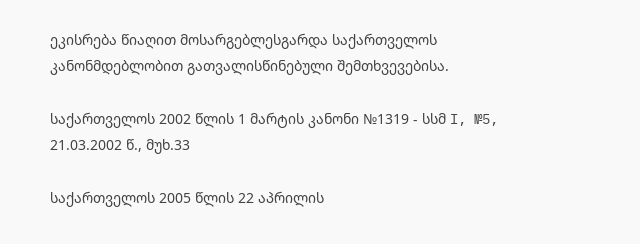ეკისრება წიაღით მოსარგებლესგარდა საქართველოს კანონმდებლობით გათვალისწინებული შემთხვევებისა.

საქართველოს 2002 წლის 1 მარტის კანონი №1319 - სსმ I, №5, 21.03.2002 წ., მუხ.33

საქართველოს 2005 წლის 22 აპრილის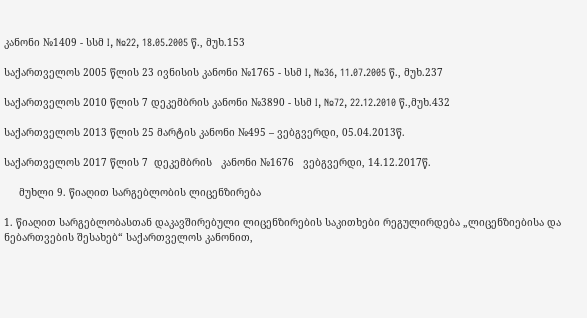კანონი №1409 - სსმ I, №22, 18.05.2005 წ., მუხ.153

საქართველოს 2005 წლის 23 ივნისის კანონი №1765 - სსმ I, №36, 11.07.2005 წ., მუხ.237

საქართველოს 2010 წლის 7 დეკემბრის კანონი №3890 - სსმ I, №72, 22.12.2010 წ.,მუხ.432

საქართველოს 2013 წლის 25 მარტის კანონი №495 – ვებგვერდი, 05.04.2013წ.

საქართველოს 2017 წლის 7  დეკემბრის   კანონი №1676   ვებგვერდი, 14.12.2017წ.

     მუხლი 9. წიაღით სარგებლობის ლიცენზირება

1. წიაღით სარგებლობასთან დაკავშირებული ლიცენზირების საკითხები რეგულირდება „ლიცენზიებისა და ნებართვების შესახებ“ საქართველოს კანონით,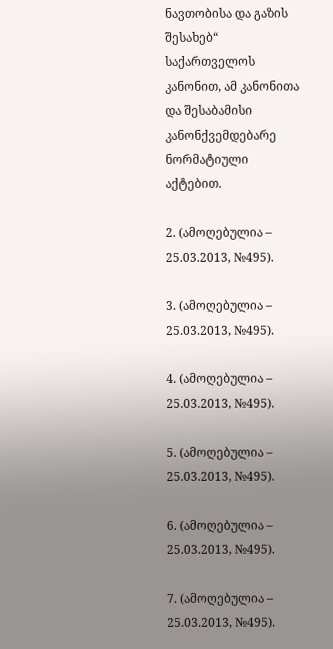ნავთობისა და გაზის შესახებ“ საქართველოს კანონით, ამ კანონითა და შესაბამისი კანონქვემდებარე ნორმატიული აქტებით.

2. (ამოღებულია – 25.03.2013, №495).

3. (ამოღებულია – 25.03.2013, №495).

4. (ამოღებულია – 25.03.2013, №495).

5. (ამოღებულია – 25.03.2013, №495).

6. (ამოღებულია – 25.03.2013, №495).

7. (ამოღებულია – 25.03.2013, №495).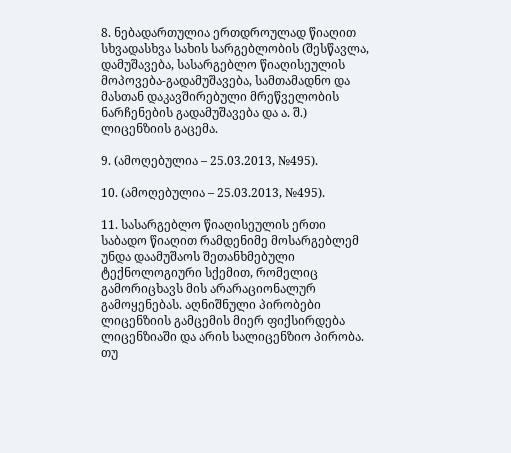8. ნებადართულია ერთდროულად წიაღით სხვადასხვა სახის სარგებლობის (შესწავლა, დამუშავება, სასარგებლო წიაღისეულის მოპოვება-გადამუშავება, სამთამადნო და მასთან დაკავშირებული მრეწველობის ნარჩენების გადამუშავება და ა. შ.) ლიცენზიის გაცემა.

9. (ამოღებულია – 25.03.2013, №495).

10. (ამოღებულია – 25.03.2013, №495).

11. სასარგებლო წიაღისეულის ერთი საბადო წიაღით რამდენიმე მოსარგებლემ უნდა დაამუშაოს შეთანხმებული ტექნოლოგიური სქემით, რომელიც გამორიცხავს მის არარაციონალურ გამოყენებას. აღნიშნული პირობები ლიცენზიის გამცემის მიერ ფიქსირდება ლიცენზიაში და არის სალიცენზიო პირობა. თუ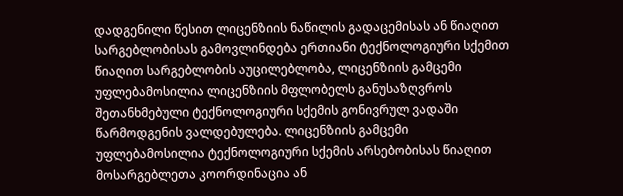დადგენილი წესით ლიცენზიის ნაწილის გადაცემისას ან წიაღით სარგებლობისას გამოვლინდება ერთიანი ტექნოლოგიური სქემით წიაღით სარგებლობის აუცილებლობა, ლიცენზიის გამცემი უფლებამოსილია ლიცენზიის მფლობელს განუსაზღვროს შეთანხმებული ტექნოლოგიური სქემის გონივრულ ვადაში წარმოდგენის ვალდებულება. ლიცენზიის გამცემი უფლებამოსილია ტექნოლოგიური სქემის არსებობისას წიაღით მოსარგებლეთა კოორდინაცია ან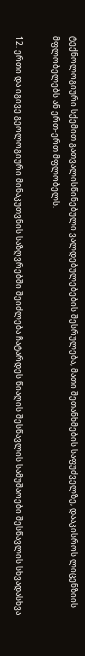ტექნოლოგიური სქემით გათვალისწინებული ვალდებულებების შესრულება, მათი შეთანხმების საფუძველზე, დააკისროს ლიცენზიის მფლობელებს ან ერთ-ერთ მფლობელს.

12. ერთი და იგივე გეოლოგიური მინაკუთვნის საზღვრებში შეიძლება ჩატარდეს წიაღის შესწავლის სამუშაოები შესწავლის სხვადასხვა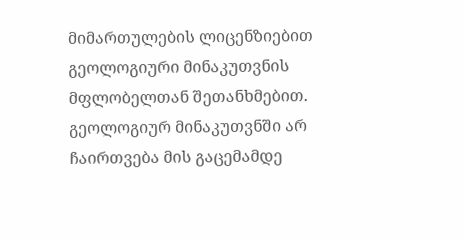მიმართულების ლიცენზიებით გეოლოგიური მინაკუთვნის მფლობელთან შეთანხმებით. გეოლოგიურ მინაკუთვნში არ ჩაირთვება მის გაცემამდე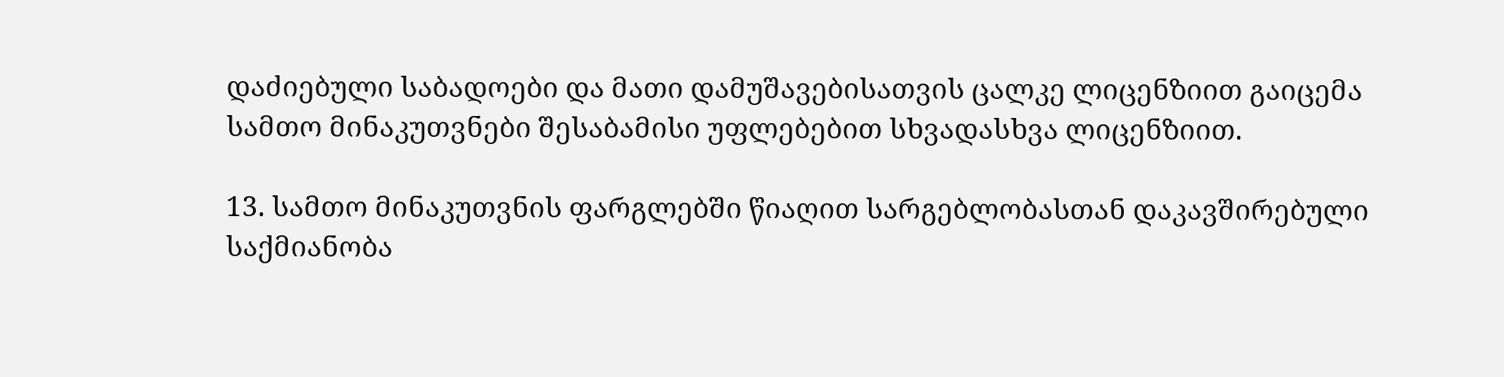დაძიებული საბადოები და მათი დამუშავებისათვის ცალკე ლიცენზიით გაიცემა სამთო მინაკუთვნები შესაბამისი უფლებებით სხვადასხვა ლიცენზიით.

13. სამთო მინაკუთვნის ფარგლებში წიაღით სარგებლობასთან დაკავშირებული საქმიანობა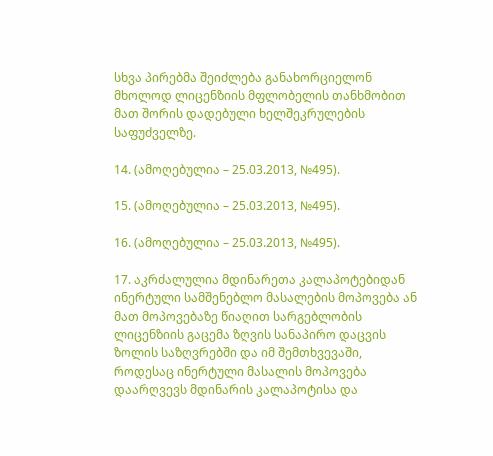სხვა პირებმა შეიძლება განახორციელონ მხოლოდ ლიცენზიის მფლობელის თანხმობით მათ შორის დადებული ხელშეკრულების საფუძველზე.

14. (ამოღებულია – 25.03.2013, №495).

15. (ამოღებულია – 25.03.2013, №495).

16. (ამოღებულია – 25.03.2013, №495).

17. აკრძალულია მდინარეთა კალაპოტებიდან ინერტული სამშენებლო მასალების მოპოვება ან მათ მოპოვებაზე წიაღით სარგებლობის ლიცენზიის გაცემა ზღვის სანაპირო დაცვის ზოლის საზღვრებში და იმ შემთხვევაში, როდესაც ინერტული მასალის მოპოვება დაარღვევს მდინარის კალაპოტისა და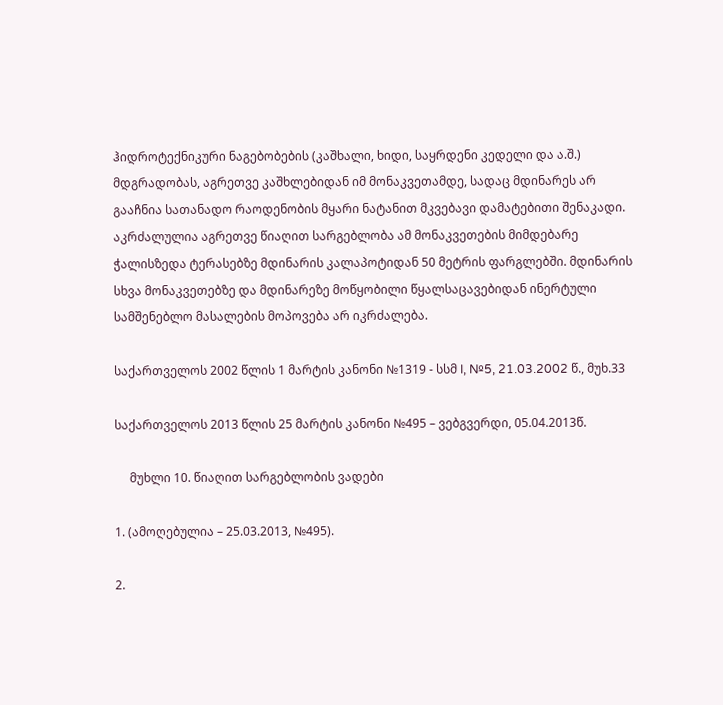ჰიდროტექნიკური ნაგებობების (კაშხალი, ხიდი, საყრდენი კედელი და ა.შ.) მდგრადობას, აგრეთვე კაშხლებიდან იმ მონაკვეთამდე, სადაც მდინარეს არ გააჩნია სათანადო რაოდენობის მყარი ნატანით მკვებავი დამატებითი შენაკადი. აკრძალულია აგრეთვე წიაღით სარგებლობა ამ მონაკვეთების მიმდებარე ჭალისზედა ტერასებზე მდინარის კალაპოტიდან 50 მეტრის ფარგლებში. მდინარის სხვა მონაკვეთებზე და მდინარეზე მოწყობილი წყალსაცავებიდან ინერტული სამშენებლო მასალების მოპოვება არ იკრძალება.

საქართველოს 2002 წლის 1 მარტის კანონი №1319 - სსმ I, №5, 21.03.2002 წ., მუხ.33

საქართველოს 2013 წლის 25 მარტის კანონი №495 – ვებგვერდი, 05.04.2013წ.

     მუხლი 10. წიაღით სარგებლობის ვადები

1. (ამოღებულია – 25.03.2013, №495).

2.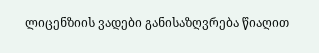ლიცენზიის ვადები განისაზღვრება წიაღით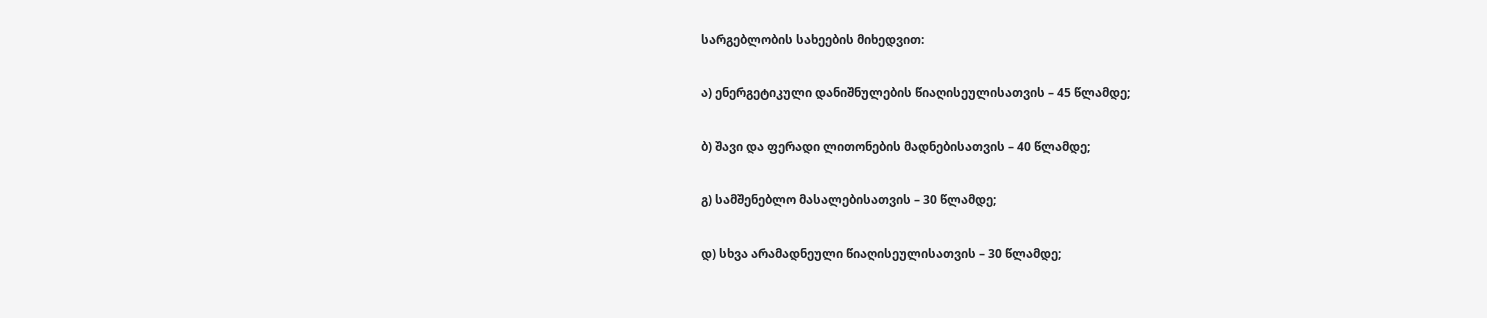სარგებლობის სახეების მიხედვით:

ა) ენერგეტიკული დანიშნულების წიაღისეულისათვის – 45 წლამდე;

ბ) შავი და ფერადი ლითონების მადნებისათვის – 40 წლამდე;

გ) სამშენებლო მასალებისათვის – 30 წლამდე;

დ) სხვა არამადნეული წიაღისეულისათვის – 30 წლამდე;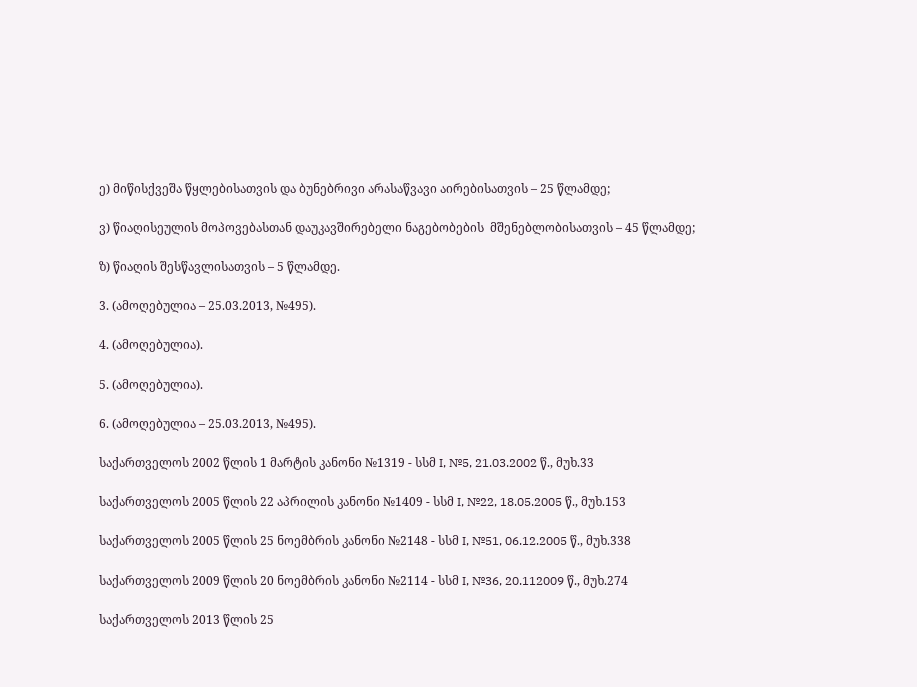ე) მიწისქვეშა წყლებისათვის და ბუნებრივი არასაწვავი აირებისათვის – 25 წლამდე;

ვ) წიაღისეულის მოპოვებასთან დაუკავშირებელი ნაგებობების  მშენებლობისათვის – 45 წლამდე;

ზ) წიაღის შესწავლისათვის – 5 წლამდე.

3. (ამოღებულია – 25.03.2013, №495).

4. (ამოღებულია).

5. (ამოღებულია).

6. (ამოღებულია – 25.03.2013, №495).

საქართველოს 2002 წლის 1 მარტის კანონი №1319 - სსმ I, №5, 21.03.2002 წ., მუხ.33

საქართველოს 2005 წლის 22 აპრილის კანონი №1409 - სსმ I, №22, 18.05.2005 წ., მუხ.153

საქართველოს 2005 წლის 25 ნოემბრის კანონი №2148 - სსმ I, №51, 06.12.2005 წ., მუხ.338

საქართველოს 2009 წლის 20 ნოემბრის კანონი №2114 - სსმ I, №36, 20.112009 წ., მუხ.274

საქართველოს 2013 წლის 25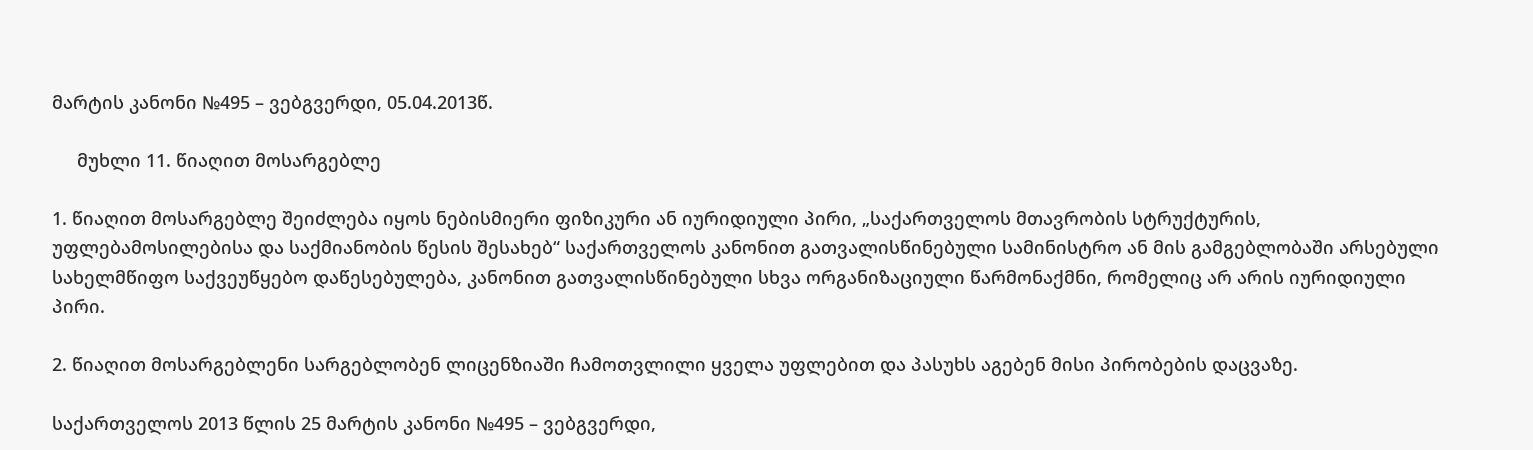მარტის კანონი №495 – ვებგვერდი, 05.04.2013წ.

     მუხლი 11. წიაღით მოსარგებლე

1. წიაღით მოსარგებლე შეიძლება იყოს ნებისმიერი ფიზიკური ან იურიდიული პირი, „საქართველოს მთავრობის სტრუქტურის, უფლებამოსილებისა და საქმიანობის წესის შესახებ“ საქართველოს კანონით გათვალისწინებული სამინისტრო ან მის გამგებლობაში არსებული სახელმწიფო საქვეუწყებო დაწესებულება, კანონით გათვალისწინებული სხვა ორგანიზაციული წარმონაქმნი, რომელიც არ არის იურიდიული პირი.

2. წიაღით მოსარგებლენი სარგებლობენ ლიცენზიაში ჩამოთვლილი ყველა უფლებით და პასუხს აგებენ მისი პირობების დაცვაზე.

საქართველოს 2013 წლის 25 მარტის კანონი №495 – ვებგვერდი,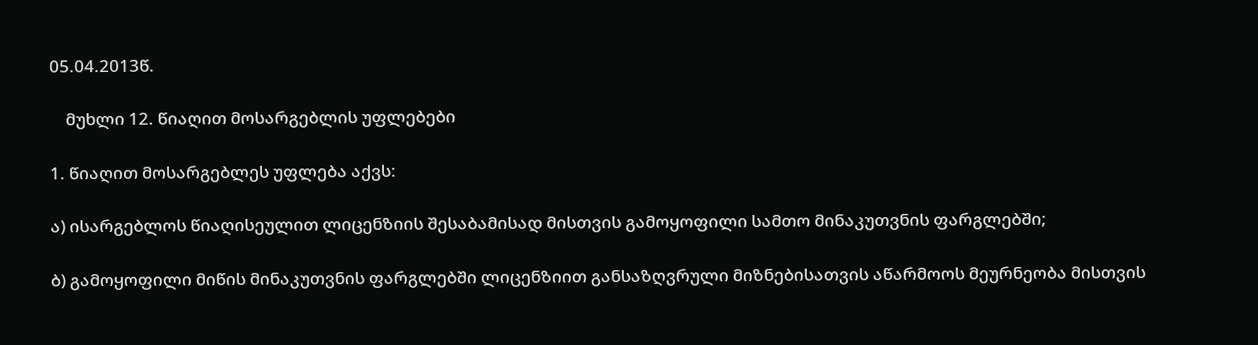05.04.2013წ.

    მუხლი 12. წიაღით მოსარგებლის უფლებები

1. წიაღით მოსარგებლეს უფლება აქვს:

ა) ისარგებლოს წიაღისეულით ლიცენზიის შესაბამისად მისთვის გამოყოფილი სამთო მინაკუთვნის ფარგლებში;

ბ) გამოყოფილი მიწის მინაკუთვნის ფარგლებში ლიცენზიით განსაზღვრული მიზნებისათვის აწარმოოს მეურნეობა მისთვის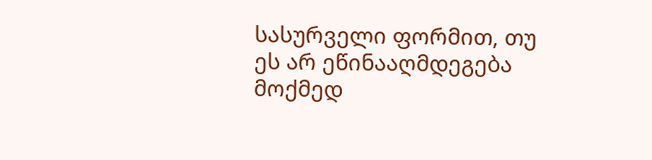სასურველი ფორმით, თუ ეს არ ეწინააღმდეგება მოქმედ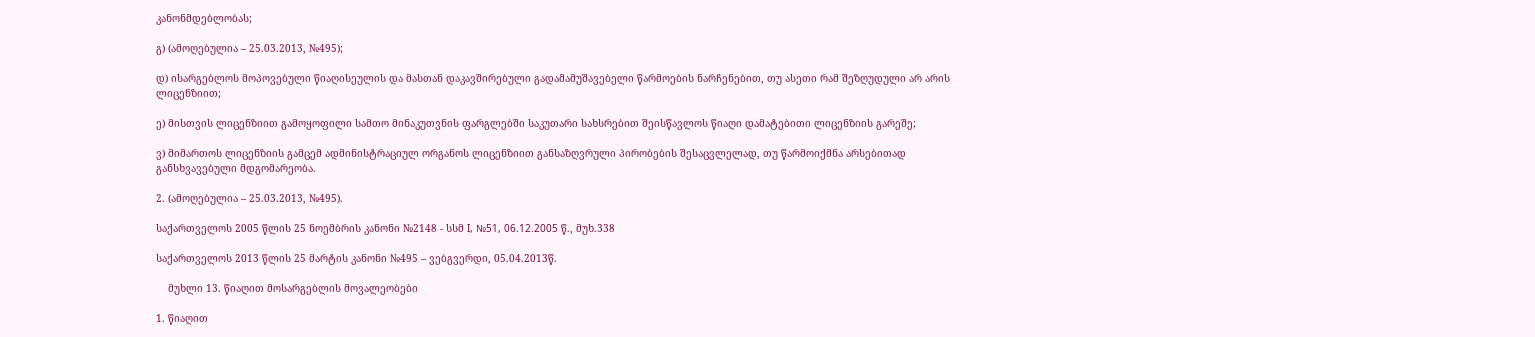კანონმდებლობას;

გ) (ამოღებულია – 25.03.2013, №495);

დ) ისარგებლოს მოპოვებული წიაღისეულის და მასთან დაკავშირებული გადამამუშავებელი წარმოების ნარჩენებით, თუ ასეთი რამ შეზღუდული არ არის ლიცენზიით;

ე) მისთვის ლიცენზიით გამოყოფილი სამთო მინაკუთვნის ფარგლებში საკუთარი სახსრებით შეისწავლოს წიაღი დამატებითი ლიცენზიის გარეშე;

ვ) მიმართოს ლიცენზიის გამცემ ადმინისტრაციულ ორგანოს ლიცენზიით განსაზღვრული პირობების შესაცვლელად, თუ წარმოიქმნა არსებითად განსხვავებული მდგომარეობა.

2. (ამოღებულია – 25.03.2013, №495).

საქართველოს 2005 წლის 25 ნოემბრის კანონი №2148 - სსმ I, №51, 06.12.2005 წ., მუხ.338

საქართველოს 2013 წლის 25 მარტის კანონი №495 – ვებგვერდი, 05.04.2013წ.

    მუხლი 13. წიაღით მოსარგებლის მოვალეობები

1. წიაღით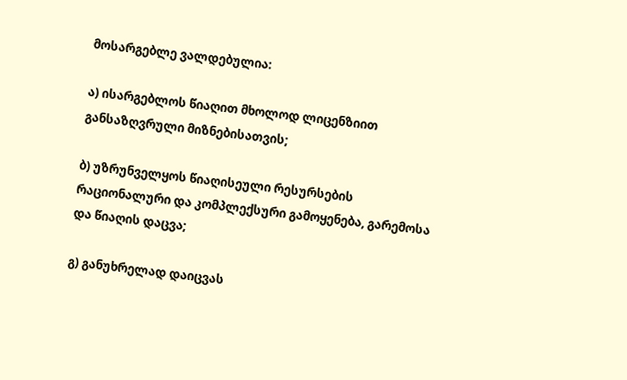მოსარგებლე ვალდებულია:

ა) ისარგებლოს წიაღით მხოლოდ ლიცენზიით განსაზღვრული მიზნებისათვის;

ბ) უზრუნველყოს წიაღისეული რესურსების რაციონალური და კომპლექსური გამოყენება, გარემოსა და წიაღის დაცვა;

გ) განუხრელად დაიცვას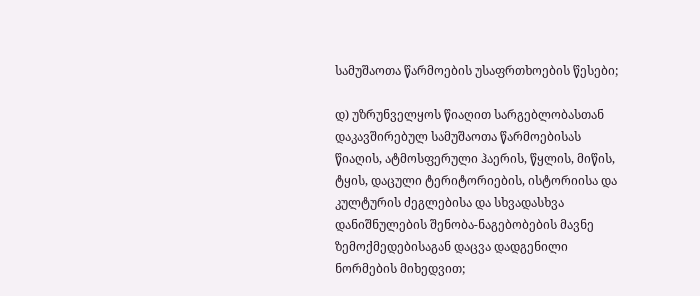სამუშაოთა წარმოების უსაფრთხოების წესები;

დ) უზრუნველყოს წიაღით სარგებლობასთან დაკავშირებულ სამუშაოთა წარმოებისას წიაღის, ატმოსფერული ჰაერის, წყლის, მიწის, ტყის, დაცული ტერიტორიების, ისტორიისა და კულტურის ძეგლებისა და სხვადასხვა დანიშნულების შენობა-ნაგებობების მავნე ზემოქმედებისაგან დაცვა დადგენილი ნორმების მიხედვით;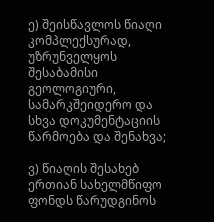ე) შეისწავლოს წიაღი კომპლექსურად, უზრუნველყოს შესაბამისი გეოლოგიური, სამარკშეიდერო და სხვა დოკუმენტაციის წარმოება და შენახვა;

ვ) წიაღის შესახებ ერთიან სახელმწიფო ფონდს წარუდგინოს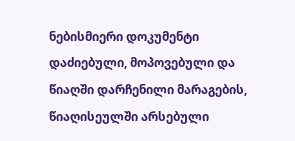ნებისმიერი დოკუმენტი დაძიებული, მოპოვებული და წიაღში დარჩენილი მარაგების, წიაღისეულში არსებული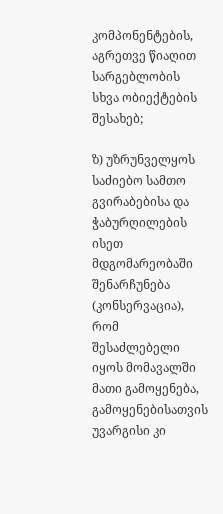კომპონენტების, აგრეთვე წიაღით სარგებლობის სხვა ობიექტების შესახებ;

ზ) უზრუნველყოს საძიებო სამთო გვირაბებისა და ჭაბურღილების ისეთ მდგომარეობაში შენარჩუნება (კონსერვაცია), რომ შესაძლებელი იყოს მომავალში მათი გამოყენება, გამოყენებისათვის უვარგისი კი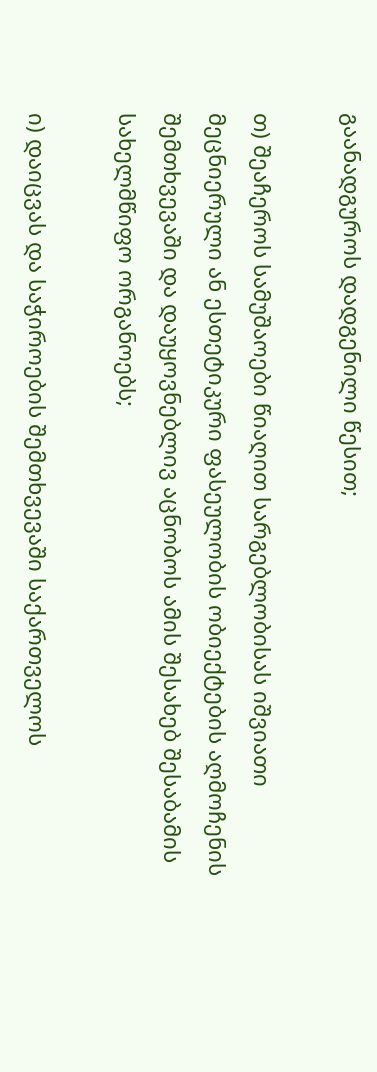გაანადგუროს დადგენილი წესით;

თ) შეაჩეროს სამუშაოები წიაღით სარგებლობისას იშვიათი მეცნიერული ან ესთეტიკური ფასეულობის ობიექტების აღმოჩენის შემთხვევაში და დაუყოვნებლივ აცნობოს ამის შესახებ შესაბამის სახელმწიფო ორგანოებს;

ი) დაიცვას და საჭიროების შემთხვევაში საქართველოს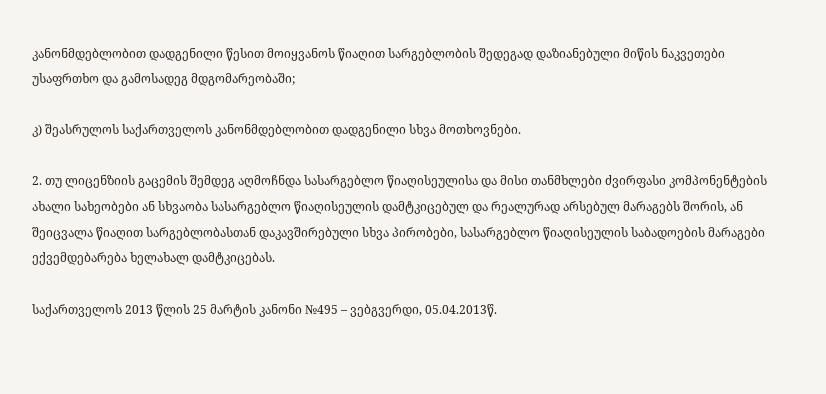კანონმდებლობით დადგენილი წესით მოიყვანოს წიაღით სარგებლობის შედეგად დაზიანებული მიწის ნაკვეთები უსაფრთხო და გამოსადეგ მდგომარეობაში;

კ) შეასრულოს საქართველოს კანონმდებლობით დადგენილი სხვა მოთხოვნები.

2. თუ ლიცენზიის გაცემის შემდეგ აღმოჩნდა სასარგებლო წიაღისეულისა და მისი თანმხლები ძვირფასი კომპონენტების ახალი სახეობები ან სხვაობა სასარგებლო წიაღისეულის დამტკიცებულ და რეალურად არსებულ მარაგებს შორის, ან შეიცვალა წიაღით სარგებლობასთან დაკავშირებული სხვა პირობები, სასარგებლო წიაღისეულის საბადოების მარაგები ექვემდებარება ხელახალ დამტკიცებას.

საქართველოს 2013 წლის 25 მარტის კანონი №495 – ვებგვერდი, 05.04.2013წ.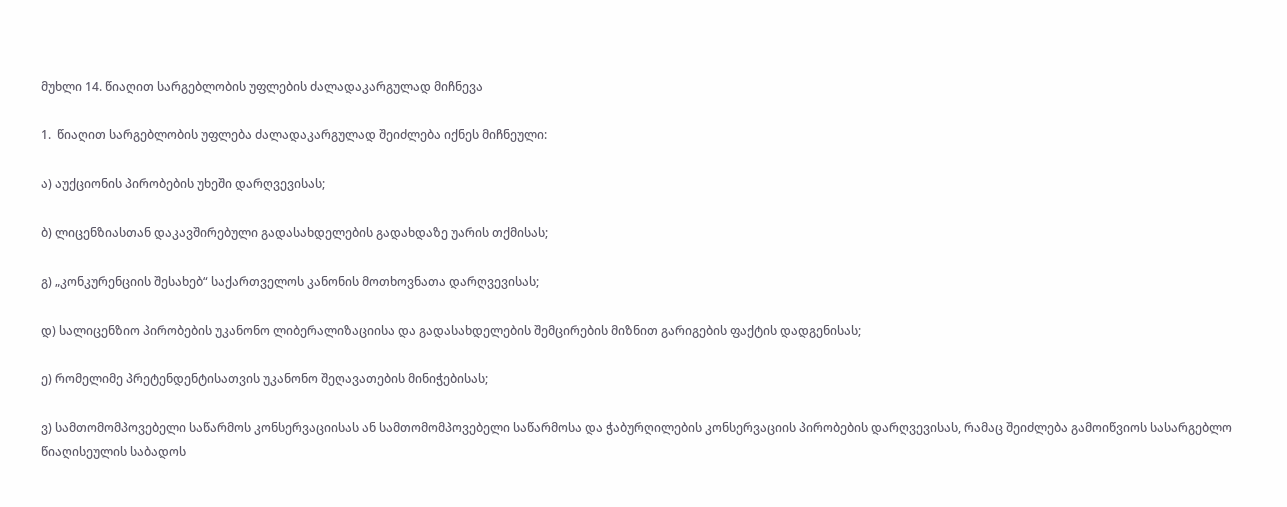მუხლი 14. წიაღით სარგებლობის უფლების ძალადაკარგულად მიჩნევა

1.  წიაღით სარგებლობის უფლება ძალადაკარგულად შეიძლება იქნეს მიჩნეული:

ა) აუქციონის პირობების უხეში დარღვევისას;

ბ) ლიცენზიასთან დაკავშირებული გადასახდელების გადახდაზე უარის თქმისას;

გ) „კონკურენციის შესახებ“ საქართველოს კანონის მოთხოვნათა დარღვევისას;

დ) სალიცენზიო პირობების უკანონო ლიბერალიზაციისა და გადასახდელების შემცირების მიზნით გარიგების ფაქტის დადგენისას;

ე) რომელიმე პრეტენდენტისათვის უკანონო შეღავათების მინიჭებისას;

ვ) სამთომომპოვებელი საწარმოს კონსერვაციისას ან სამთომომპოვებელი საწარმოსა და ჭაბურღილების კონსერვაციის პირობების დარღვევისას, რამაც შეიძლება გამოიწვიოს სასარგებლო წიაღისეულის საბადოს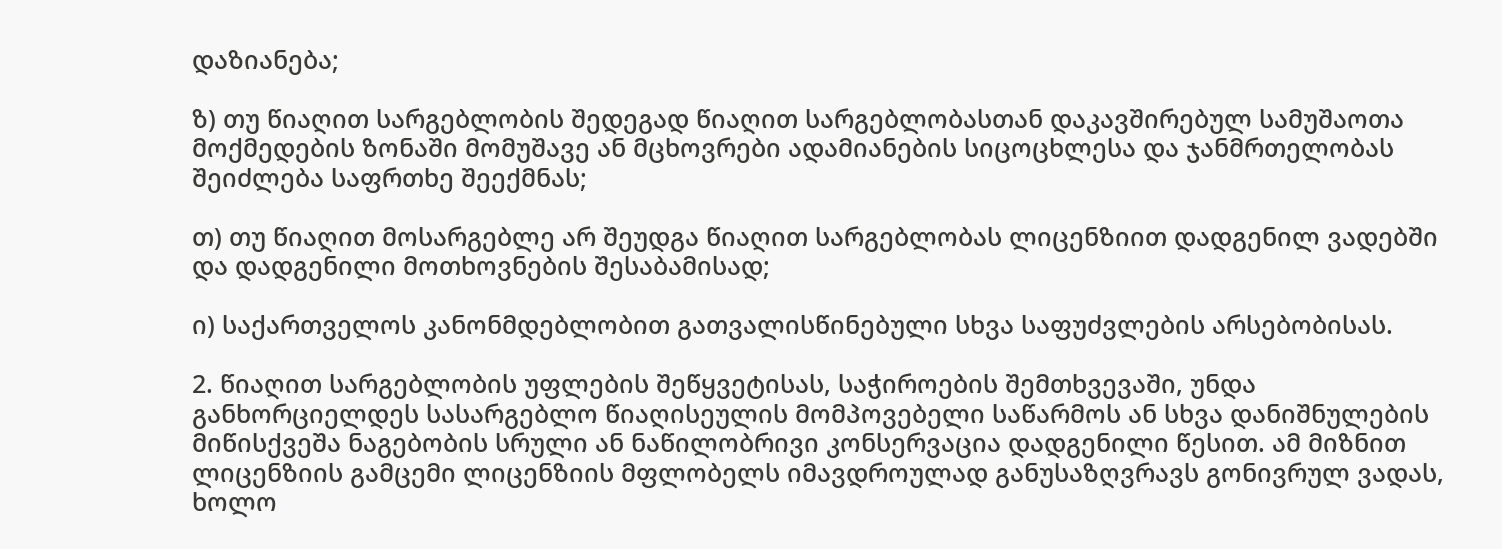დაზიანება;

ზ) თუ წიაღით სარგებლობის შედეგად წიაღით სარგებლობასთან დაკავშირებულ სამუშაოთა მოქმედების ზონაში მომუშავე ან მცხოვრები ადამიანების სიცოცხლესა და ჯანმრთელობას შეიძლება საფრთხე შეექმნას;

თ) თუ წიაღით მოსარგებლე არ შეუდგა წიაღით სარგებლობას ლიცენზიით დადგენილ ვადებში და დადგენილი მოთხოვნების შესაბამისად;

ი) საქართველოს კანონმდებლობით გათვალისწინებული სხვა საფუძვლების არსებობისას.

2. წიაღით სარგებლობის უფლების შეწყვეტისას, საჭიროების შემთხვევაში, უნდა განხორციელდეს სასარგებლო წიაღისეულის მომპოვებელი საწარმოს ან სხვა დანიშნულების მიწისქვეშა ნაგებობის სრული ან ნაწილობრივი კონსერვაცია დადგენილი წესით. ამ მიზნით ლიცენზიის გამცემი ლიცენზიის მფლობელს იმავდროულად განუსაზღვრავს გონივრულ ვადას, ხოლო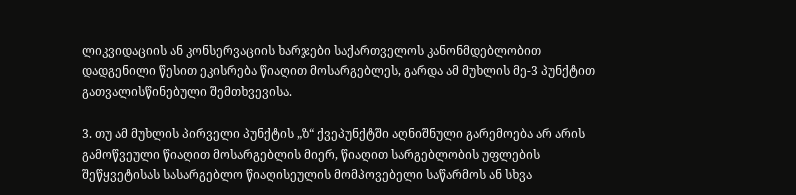ლიკვიდაციის ან კონსერვაციის ხარჯები საქართველოს კანონმდებლობით დადგენილი წესით ეკისრება წიაღით მოსარგებლეს, გარდა ამ მუხლის მე-3 პუნქტით გათვალისწინებული შემთხვევისა.

3. თუ ამ მუხლის პირველი პუნქტის „ზ“ ქვეპუნქტში აღნიშნული გარემოება არ არის გამოწვეული წიაღით მოსარგებლის მიერ, წიაღით სარგებლობის უფლების შეწყვეტისას სასარგებლო წიაღისეულის მომპოვებელი საწარმოს ან სხვა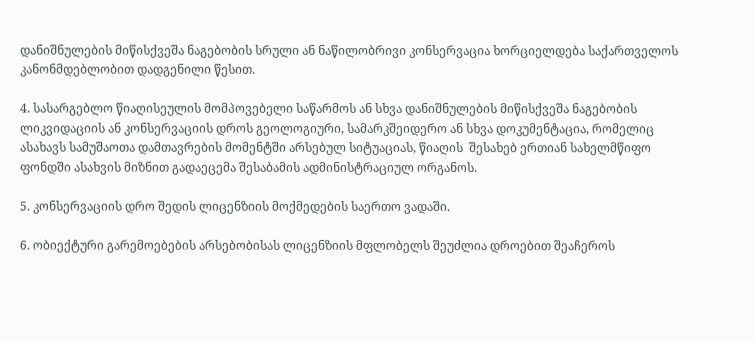დანიშნულების მიწისქვეშა ნაგებობის სრული ან ნაწილობრივი კონსერვაცია ხორციელდება საქართველოს კანონმდებლობით დადგენილი წესით.

4. სასარგებლო წიაღისეულის მომპოვებელი საწარმოს ან სხვა დანიშნულების მიწისქვეშა ნაგებობის ლიკვიდაციის ან კონსერვაციის დროს გეოლოგიური, სამარკშეიდერო ან სხვა დოკუმენტაცია, რომელიც ასახავს სამუშაოთა დამთავრების მომენტში არსებულ სიტუაციას, წიაღის  შესახებ ერთიან სახელმწიფო ფონდში ასახვის მიზნით გადაეცემა შესაბამის ადმინისტრაციულ ორგანოს.

5. კონსერვაციის დრო შედის ლიცენზიის მოქმედების საერთო ვადაში.

6. ობიექტური გარემოებების არსებობისას ლიცენზიის მფლობელს შეუძლია დროებით შეაჩეროს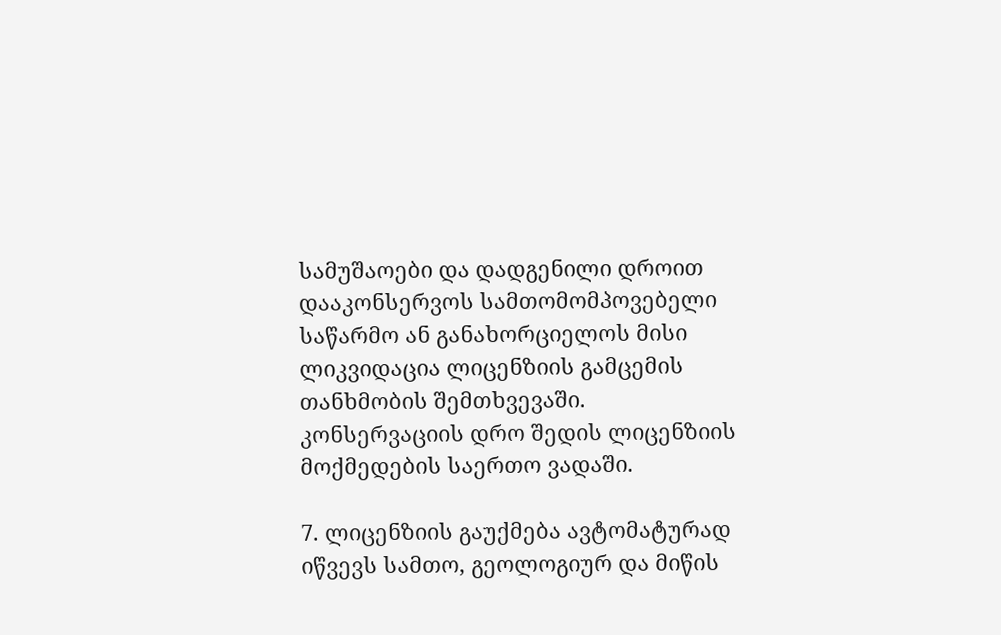სამუშაოები და დადგენილი დროით დააკონსერვოს სამთომომპოვებელი საწარმო ან განახორციელოს მისი ლიკვიდაცია ლიცენზიის გამცემის თანხმობის შემთხვევაში. კონსერვაციის დრო შედის ლიცენზიის მოქმედების საერთო ვადაში.

7. ლიცენზიის გაუქმება ავტომატურად იწვევს სამთო, გეოლოგიურ და მიწის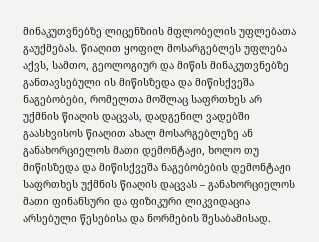მინაკუთვნებზე ლიცენზიის მფლობელის უფლებათა გაუქმებას. წიაღით ყოფილ მოსარგებლეს უფლება აქვს, სამთო, გეოლოგიურ და მიწის მინაკუთვნებზე განთავსებული ის მიწისზედა და მიწისქვეშა ნაგებობები, რომელთა მოშლაც საფრთხეს არ უქმნის წიაღის დაცვას, დადგენილ ვადებში გაასხვისოს წიაღით ახალ მოსარგებლეზე ან განახორციელოს მათი დემონტაჟი, ხოლო თუ მიწისზედა და მიწისქვეშა ნაგებობების დემონტაჟი საფრთხეს უქმნის წიაღის დაცვას – განახორციელოს მათი ფინანსური და ფიზიკური ლიკვიდაცია არსებული წესებისა და ნორმების შესაბამისად.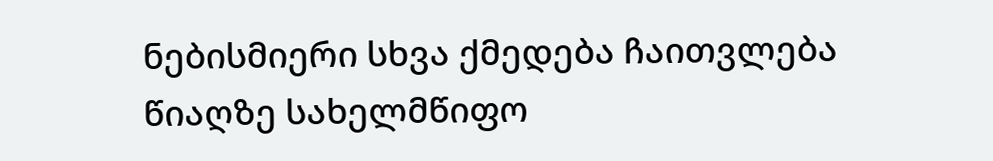ნებისმიერი სხვა ქმედება ჩაითვლება წიაღზე სახელმწიფო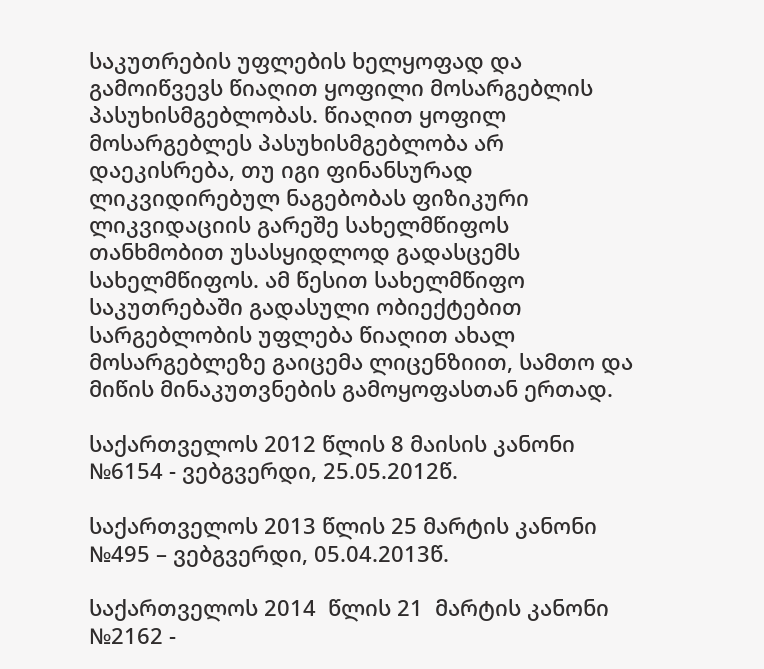საკუთრების უფლების ხელყოფად და გამოიწვევს წიაღით ყოფილი მოსარგებლის პასუხისმგებლობას. წიაღით ყოფილ მოსარგებლეს პასუხისმგებლობა არ დაეკისრება, თუ იგი ფინანსურად ლიკვიდირებულ ნაგებობას ფიზიკური ლიკვიდაციის გარეშე სახელმწიფოს თანხმობით უსასყიდლოდ გადასცემს სახელმწიფოს. ამ წესით სახელმწიფო საკუთრებაში გადასული ობიექტებით სარგებლობის უფლება წიაღით ახალ მოსარგებლეზე გაიცემა ლიცენზიით, სამთო და მიწის მინაკუთვნების გამოყოფასთან ერთად.

საქართველოს 2012 წლის 8 მაისის კანონი №6154 - ვებგვერდი, 25.05.2012წ.

საქართველოს 2013 წლის 25 მარტის კანონი №495 – ვებგვერდი, 05.04.2013წ.

საქართველოს 2014  წლის 21  მარტის კანონი №2162 -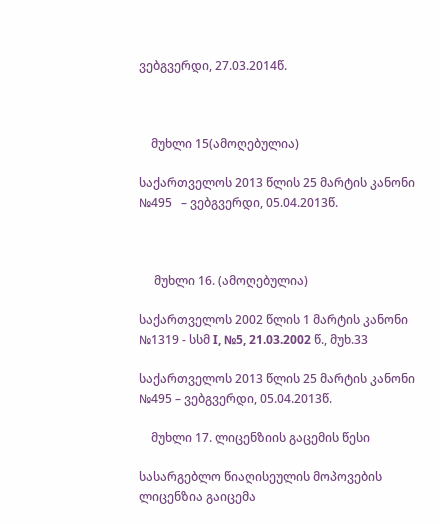ვებგვერდი, 27.03.2014წ.



    მუხლი 15(ამოღებულია)

საქართველოს 2013 წლის 25 მარტის კანონი №495   – ვებგვერდი, 05.04.2013წ.



     მუხლი 16. (ამოღებულია)

საქართველოს 2002 წლის 1 მარტის კანონი №1319 - სსმ I, №5, 21.03.2002 წ., მუხ.33

საქართველოს 2013 წლის 25 მარტის კანონი №495 – ვებგვერდი, 05.04.2013წ.

    მუხლი 17. ლიცენზიის გაცემის წესი

სასარგებლო წიაღისეულის მოპოვების ლიცენზია გაიცემა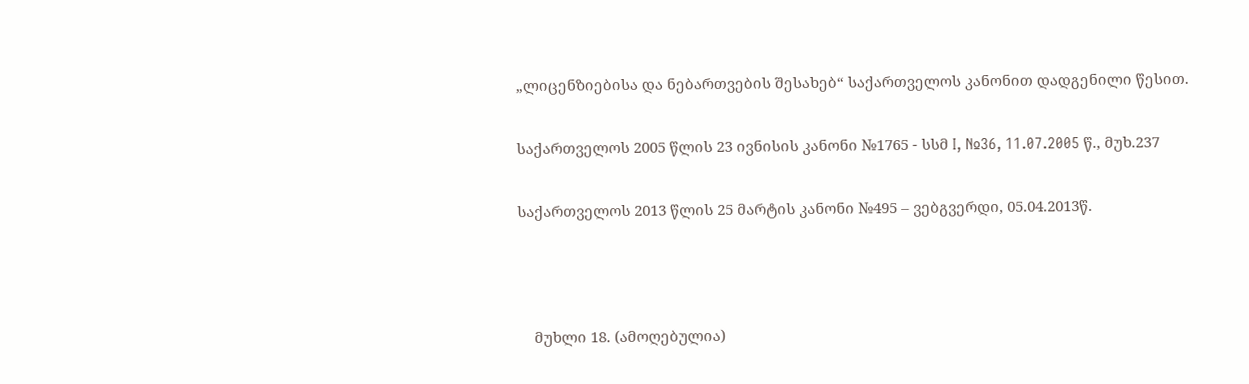„ლიცენზიებისა და ნებართვების შესახებ“ საქართველოს კანონით დადგენილი წესით.

საქართველოს 2005 წლის 23 ივნისის კანონი №1765 - სსმ I, №36, 11.07.2005 წ., მუხ.237

საქართველოს 2013 წლის 25 მარტის კანონი №495 – ვებგვერდი, 05.04.2013წ.



    მუხლი 18. (ამოღებულია)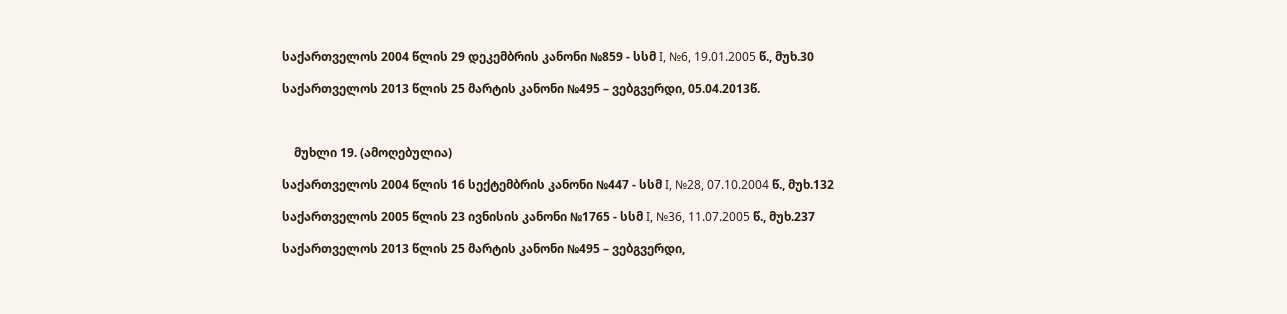საქართველოს 2004 წლის 29 დეკემბრის კანონი №859 - სსმ I, №6, 19.01.2005 წ., მუხ.30

საქართველოს 2013 წლის 25 მარტის კანონი №495 – ვებგვერდი, 05.04.2013წ.



    მუხლი 19. (ამოღებულია)

საქართველოს 2004 წლის 16 სექტემბრის კანონი №447 - სსმ I, №28, 07.10.2004 წ., მუხ.132

საქართველოს 2005 წლის 23 ივნისის კანონი №1765 - სსმ I, №36, 11.07.2005 წ., მუხ.237

საქართველოს 2013 წლის 25 მარტის კანონი №495 – ვებგვერდი,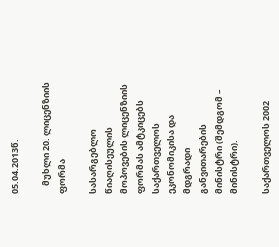05.04.2013წ.

    მუხლი 20. ლიცენზიის ფორმა

სასარგებლო წიაღისეულის მოპოვების ლიცენზიის ფორმას ამტკიცებს საქართველოს ეკონომიკისა და მდგრადი განვითარების მინისტრი (შემდგომ – მინისტრი).

საქართველოს 2002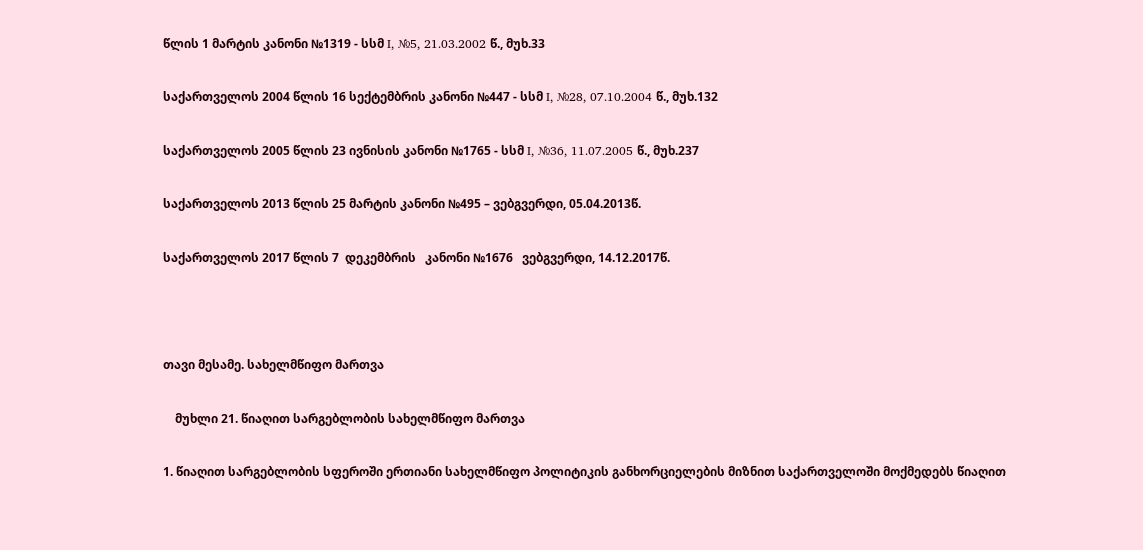წლის 1 მარტის კანონი №1319 - სსმ I, №5, 21.03.2002 წ., მუხ.33

საქართველოს 2004 წლის 16 სექტემბრის კანონი №447 - სსმ I, №28, 07.10.2004 წ., მუხ.132

საქართველოს 2005 წლის 23 ივნისის კანონი №1765 - სსმ I, №36, 11.07.2005 წ., მუხ.237

საქართველოს 2013 წლის 25 მარტის კანონი №495 – ვებგვერდი, 05.04.2013წ.

საქართველოს 2017 წლის 7  დეკემბრის   კანონი №1676   ვებგვერდი, 14.12.2017წ.



თავი მესამე. სახელმწიფო მართვა

    მუხლი 21. წიაღით სარგებლობის სახელმწიფო მართვა

1. წიაღით სარგებლობის სფეროში ერთიანი სახელმწიფო პოლიტიკის განხორციელების მიზნით საქართველოში მოქმედებს წიაღით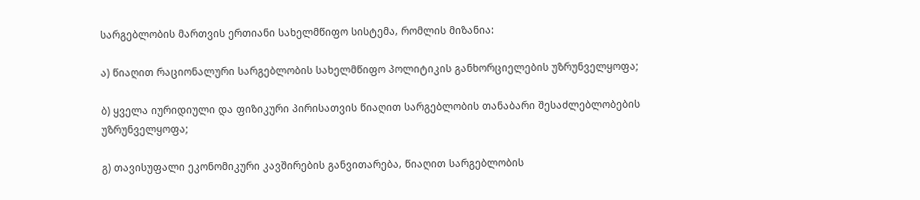სარგებლობის მართვის ერთიანი სახელმწიფო სისტემა, რომლის მიზანია:

ა) წიაღით რაციონალური სარგებლობის სახელმწიფო პოლიტიკის განხორციელების უზრუნველყოფა;

ბ) ყველა იურიდიული და ფიზიკური პირისათვის წიაღით სარგებლობის თანაბარი შესაძლებლობების უზრუნველყოფა;

გ) თავისუფალი ეკონომიკური კავშირების განვითარება, წიაღით სარგებლობის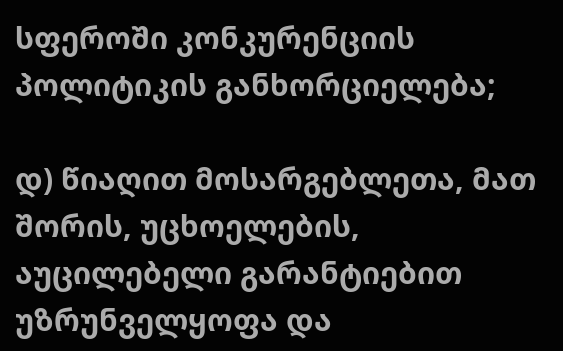სფეროში კონკურენციის პოლიტიკის განხორციელება;

დ) წიაღით მოსარგებლეთა, მათ შორის, უცხოელების, აუცილებელი გარანტიებით უზრუნველყოფა და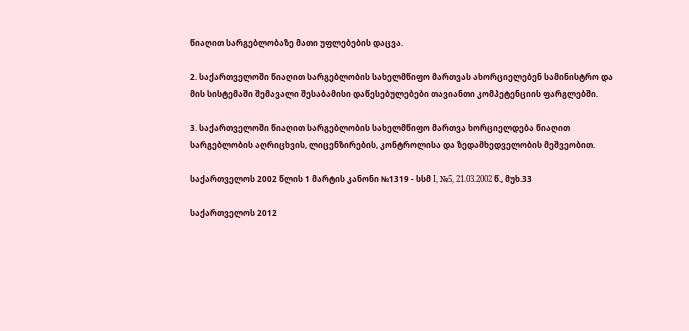წიაღით სარგებლობაზე მათი უფლებების დაცვა.

2. საქართველოში წიაღით სარგებლობის სახელმწიფო მართვას ახორციელებენ სამინისტრო და მის სისტემაში შემავალი შესაბამისი დაწესებულებები თავიანთი კომპეტენციის ფარგლებში.

3. საქართველოში წიაღით სარგებლობის სახელმწიფო მართვა ხორციელდება წიაღით სარგებლობის აღრიცხვის, ლიცენზირების, კონტროლისა და ზედამხედველობის მეშვეობით.

საქართველოს 2002 წლის 1 მარტის კანონი №1319 - სსმ I, №5, 21.03.2002 წ., მუხ.33

საქართველოს 2012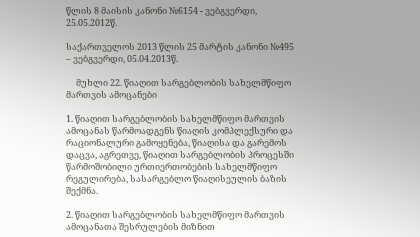წლის 8 მაისის კანონი №6154 - ვებგვერდი, 25.05.2012წ.

საქართველოს 2013 წლის 25 მარტის კანონი №495 – ვებგვერდი, 05.04.2013წ.

     მუხლი 22. წიაღით სარგებლობის სახელმწიფო მართვის ამოცანები

1. წიაღით სარგებლობის სახელმწიფო მართვის ამოცანას წარმოადგენს წიაღის კომპლექსური და რაციონალური გამოყენება, წიაღისა და გარემოს დაცვა, აგრეთვე, წიაღით სარგებლობის პროცესში წარმოშობილი ურთიერთობების სახელმწიფო რეგულირება, სასარგებლო წიაღისეულის ბაზის შექმნა.

2. წიაღით სარგებლობის სახელმწიფო მართვის ამოცანათა შესრულების მიზნით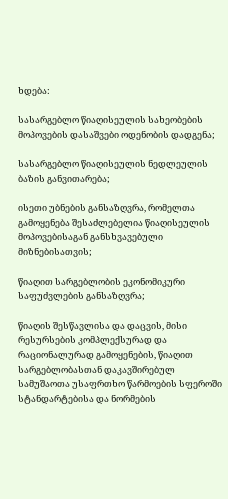ხდება:

სასარგებლო წიაღისეულის სახეობების მოპოვების დასაშვები ოდენობის დადგენა;

სასარგებლო წიაღისეულის ნედლეულის ბაზის განვითარება;

ისეთი უბნების განსაზღვრა, რომელთა გამოყენება შესაძლებელია წიაღისეულის მოპოვებისაგან განსხვავებული მიზნებისათვის;

წიაღით სარგებლობის ეკონომიკური საფუძვლების განსაზღვრა;

წიაღის შესწავლისა და დაცვის, მისი რესურსების კომპლექსურად და რაციონალურად გამოყენების, წიაღით სარგებლობასთან დაკავშირებულ სამუშაოთა უსაფრთხო წარმოების სფეროში სტანდარტებისა და ნორმების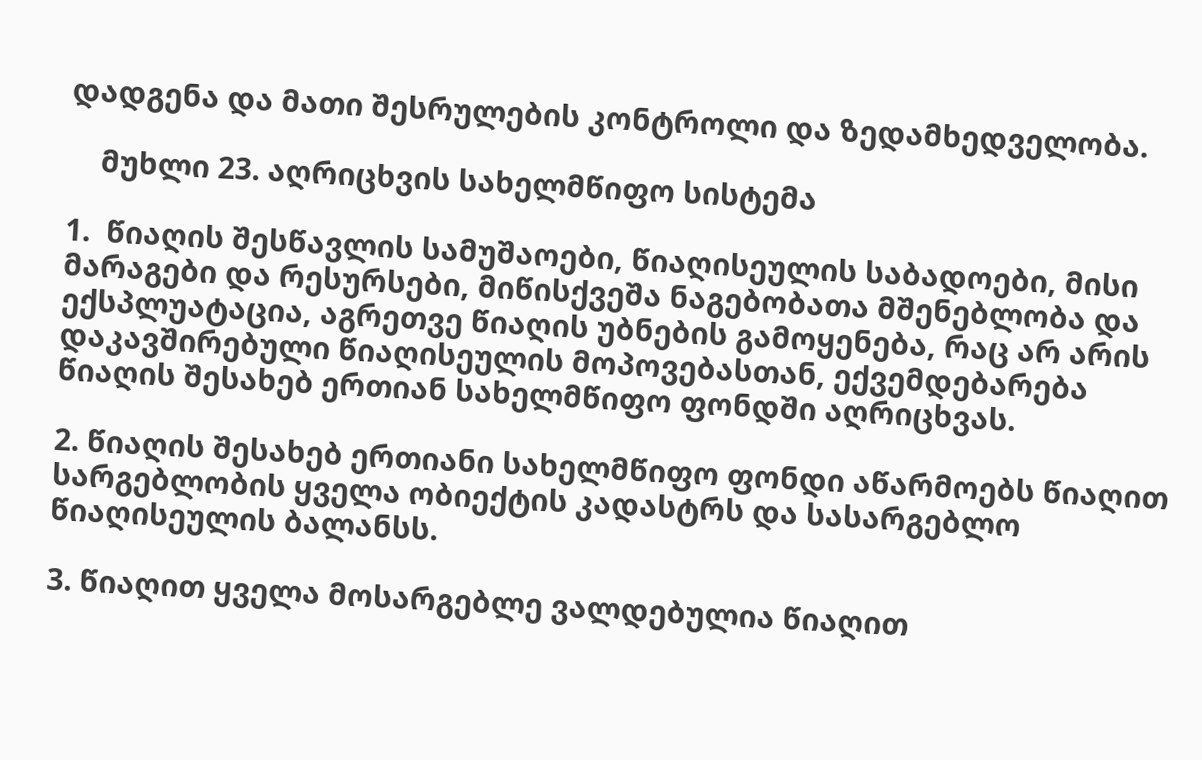დადგენა და მათი შესრულების კონტროლი და ზედამხედველობა.

    მუხლი 23. აღრიცხვის სახელმწიფო სისტემა

1.  წიაღის შესწავლის სამუშაოები, წიაღისეულის საბადოები, მისი მარაგები და რესურსები, მიწისქვეშა ნაგებობათა მშენებლობა და ექსპლუატაცია, აგრეთვე წიაღის უბნების გამოყენება, რაც არ არის დაკავშირებული წიაღისეულის მოპოვებასთან, ექვემდებარება წიაღის შესახებ ერთიან სახელმწიფო ფონდში აღრიცხვას.

2. წიაღის შესახებ ერთიანი სახელმწიფო ფონდი აწარმოებს წიაღით სარგებლობის ყველა ობიექტის კადასტრს და სასარგებლო წიაღისეულის ბალანსს.

3. წიაღით ყველა მოსარგებლე ვალდებულია წიაღით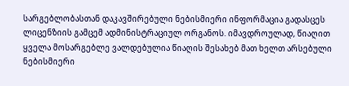სარგებლობასთან დაკავშირებული ნებისმიერი ინფორმაცია გადასცეს ლიცენზიის გამცემ ადმინისტრაციულ ორგანოს. იმავდროულად, წიაღით ყველა მოსარგებლე ვალდებულია წიაღის შესახებ მათ ხელთ არსებული ნებისმიერი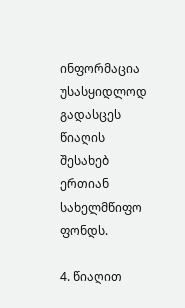ინფორმაცია უსასყიდლოდ გადასცეს წიაღის შესახებ ერთიან სახელმწიფო ფონდს.

4. წიაღით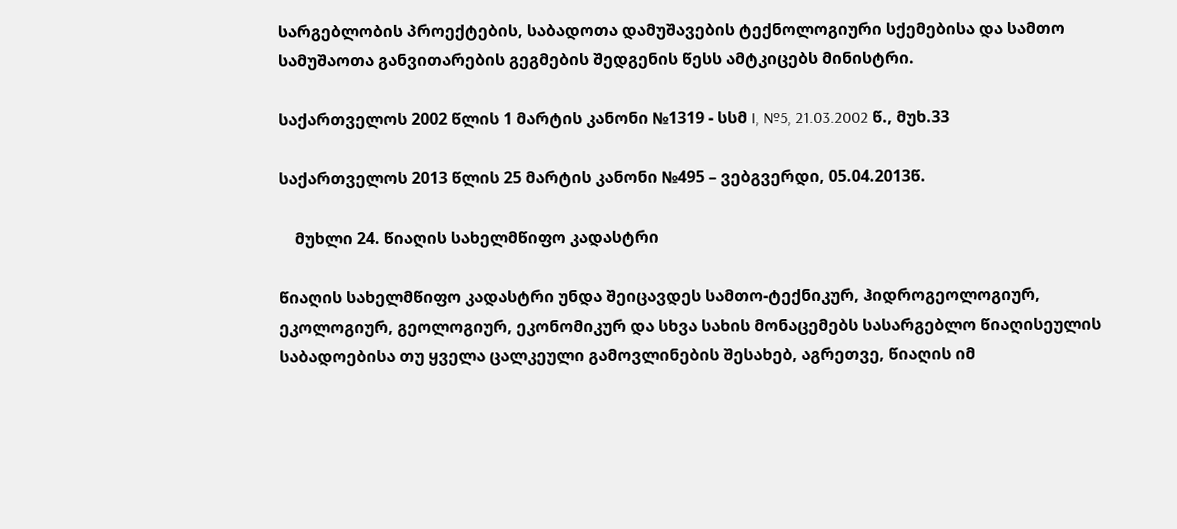სარგებლობის პროექტების, საბადოთა დამუშავების ტექნოლოგიური სქემებისა და სამთო სამუშაოთა განვითარების გეგმების შედგენის წესს ამტკიცებს მინისტრი.

საქართველოს 2002 წლის 1 მარტის კანონი №1319 - სსმ I, №5, 21.03.2002 წ., მუხ.33

საქართველოს 2013 წლის 25 მარტის კანონი №495 – ვებგვერდი, 05.04.2013წ.

    მუხლი 24. წიაღის სახელმწიფო კადასტრი

წიაღის სახელმწიფო კადასტრი უნდა შეიცავდეს სამთო-ტექნიკურ, ჰიდროგეოლოგიურ, ეკოლოგიურ, გეოლოგიურ, ეკონომიკურ და სხვა სახის მონაცემებს სასარგებლო წიაღისეულის საბადოებისა თუ ყველა ცალკეული გამოვლინების შესახებ, აგრეთვე, წიაღის იმ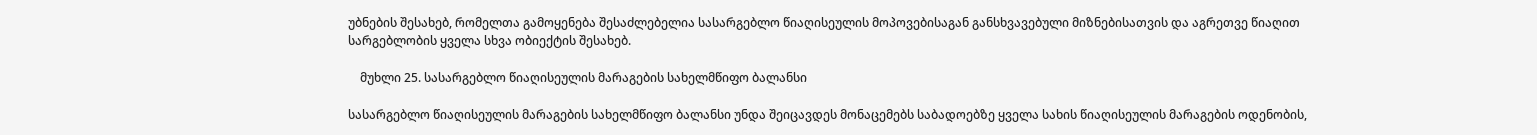უბნების შესახებ, რომელთა გამოყენება შესაძლებელია სასარგებლო წიაღისეულის მოპოვებისაგან განსხვავებული მიზნებისათვის და აგრეთვე წიაღით სარგებლობის ყველა სხვა ობიექტის შესახებ.

    მუხლი 25. სასარგებლო წიაღისეულის მარაგების სახელმწიფო ბალანსი

სასარგებლო წიაღისეულის მარაგების სახელმწიფო ბალანსი უნდა შეიცავდეს მონაცემებს საბადოებზე ყველა სახის წიაღისეულის მარაგების ოდენობის,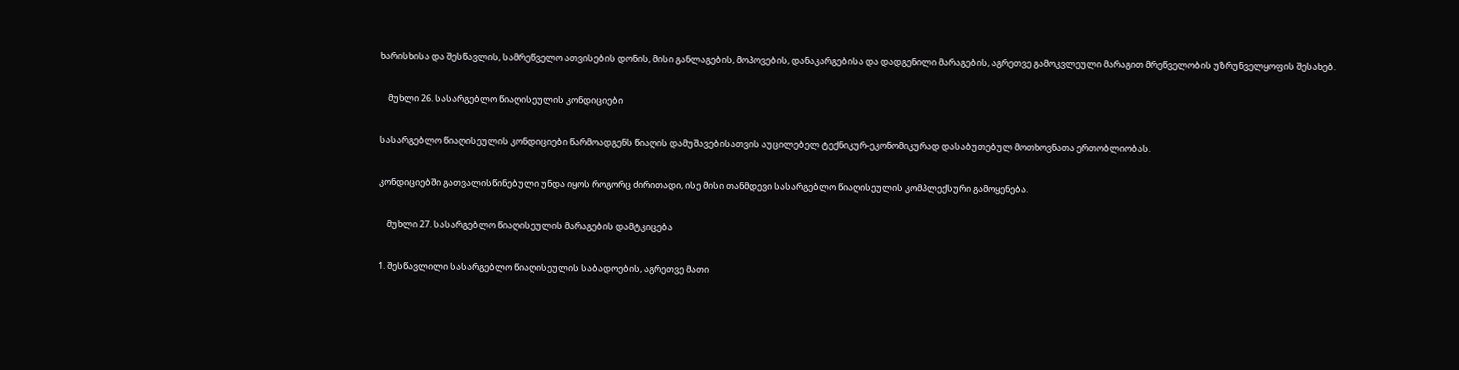ხარისხისა და შესწავლის, სამრეწველო ათვისების დონის, მისი განლაგების, მოპოვების, დანაკარგებისა და დადგენილი მარაგების, აგრეთვე გამოკვლეული მარაგით მრეწველობის უზრუნველყოფის შესახებ.

    მუხლი 26. სასარგებლო წიაღისეულის კონდიციები

სასარგებლო წიაღისეულის კონდიციები წარმოადგენს წიაღის დამუშავებისათვის აუცილებელ ტექნიკურ-ეკონომიკურად დასაბუთებულ მოთხოვნათა ერთობლიობას.

კონდიციებში გათვალისწინებული უნდა იყოს როგორც ძირითადი, ისე მისი თანმდევი სასარგებლო წიაღისეულის კომპლექსური გამოყენება.

    მუხლი 27. სასარგებლო წიაღისეულის მარაგების დამტკიცება

1. შესწავლილი სასარგებლო წიაღისეულის საბადოების, აგრეთვე მათი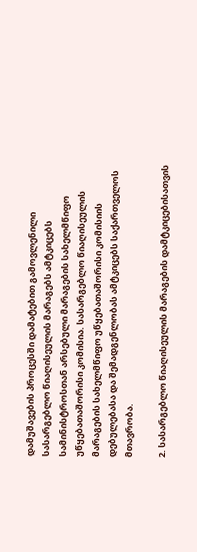დამუშავების პროცესში დამატებით გამოვლენილი სასარგებლო წიაღისეულის მარაგებს ამტკიცებს სამინისტროსთან არსებული მარაგების სახელმწიფო უწყებათაშორისი კომისია. სასარგებლო წიაღისეულის მარაგების სახელმწიფო უწყებათაშორისი კომისიის დებულებასა და შემადგენლობას ამტკიცებს საქართველოს მთავრობა.

2. სასარგებლო წიაღისეულის მარაგების დამტკიცებისათვის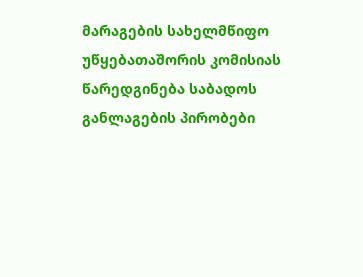მარაგების სახელმწიფო უწყებათაშორის კომისიას წარედგინება საბადოს განლაგების პირობები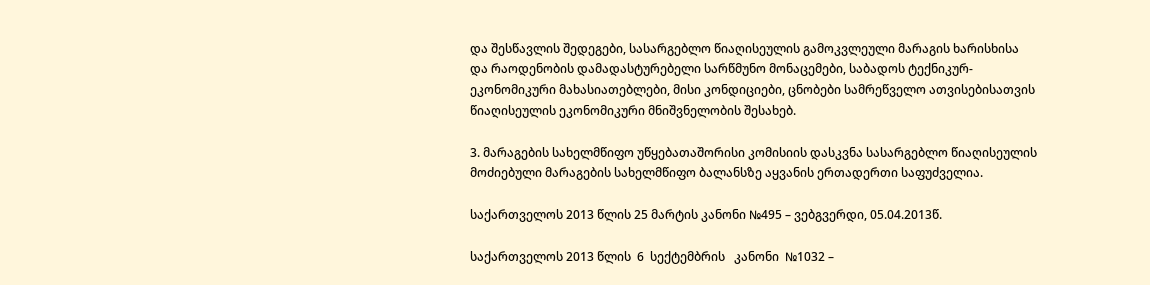და შესწავლის შედეგები, სასარგებლო წიაღისეულის გამოკვლეული მარაგის ხარისხისა და რაოდენობის დამადასტურებელი სარწმუნო მონაცემები, საბადოს ტექნიკურ-ეკონომიკური მახასიათებლები, მისი კონდიციები, ცნობები სამრეწველო ათვისებისათვის წიაღისეულის ეკონომიკური მნიშვნელობის შესახებ.

3. მარაგების სახელმწიფო უწყებათაშორისი კომისიის დასკვნა სასარგებლო წიაღისეულის მოძიებული მარაგების სახელმწიფო ბალანსზე აყვანის ერთადერთი საფუძველია.

საქართველოს 2013 წლის 25 მარტის კანონი №495 – ვებგვერდი, 05.04.2013წ.

საქართველოს 2013 წლის  6  სექტემბრის   კანონი  №1032 –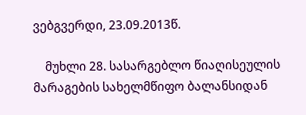ვებგვერდი, 23.09.2013წ.

    მუხლი 28. სასარგებლო წიაღისეულის მარაგების სახელმწიფო ბალანსიდან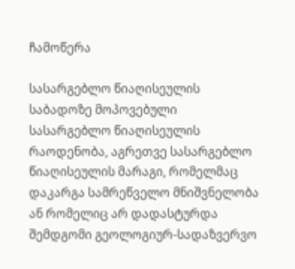ჩამოწერა

სასარგებლო წიაღისეულის საბადოზე მოპოვებული სასარგებლო წიაღისეულის რაოდენობა, აგრეთვე სასარგებლო წიაღისეულის მარაგი, რომელმაც დაკარგა სამრეწველო მნიშვნელობა ან რომელიც არ დადასტურდა შემდგომი გეოლოგიურ-სადაზვერვო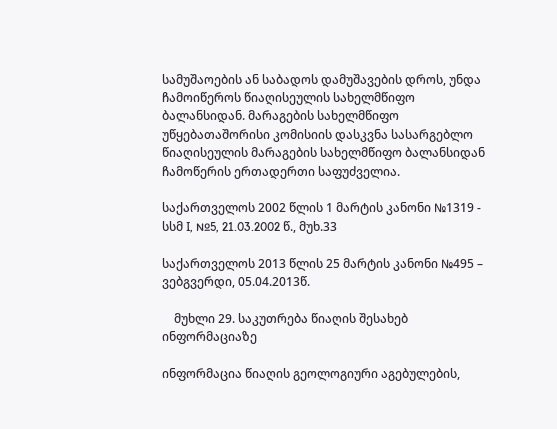სამუშაოების ან საბადოს დამუშავების დროს, უნდა ჩამოიწეროს წიაღისეულის სახელმწიფო ბალანსიდან. მარაგების სახელმწიფო უწყებათაშორისი კომისიის დასკვნა სასარგებლო წიაღისეულის მარაგების სახელმწიფო ბალანსიდან ჩამოწერის ერთადერთი საფუძველია.

საქართველოს 2002 წლის 1 მარტის კანონი №1319 - სსმ I, №5, 21.03.2002 წ., მუხ.33

საქართველოს 2013 წლის 25 მარტის კანონი №495 – ვებგვერდი, 05.04.2013წ.

    მუხლი 29. საკუთრება წიაღის შესახებ ინფორმაციაზე

ინფორმაცია წიაღის გეოლოგიური აგებულების,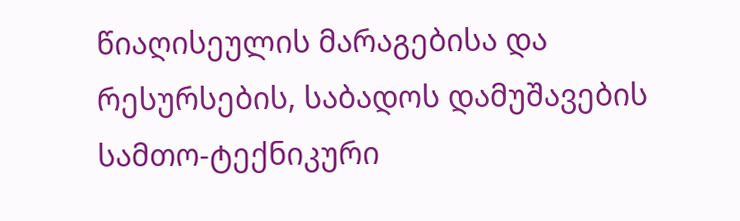წიაღისეულის მარაგებისა და რესურსების, საბადოს დამუშავების სამთო-ტექნიკური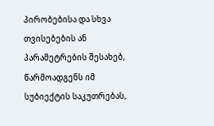პირობებისა და სხვა თვისებების ან პარამეტრების შესახებ, წარმოადგენს იმ სუბიექტის საკუთრებას,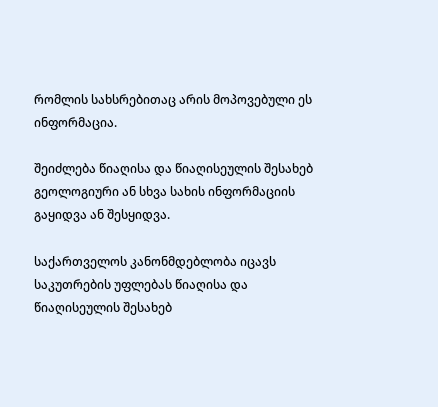რომლის სახსრებითაც არის მოპოვებული ეს ინფორმაცია.

შეიძლება წიაღისა და წიაღისეულის შესახებ გეოლოგიური ან სხვა სახის ინფორმაციის გაყიდვა ან შესყიდვა.

საქართველოს კანონმდებლობა იცავს საკუთრების უფლებას წიაღისა და წიაღისეულის შესახებ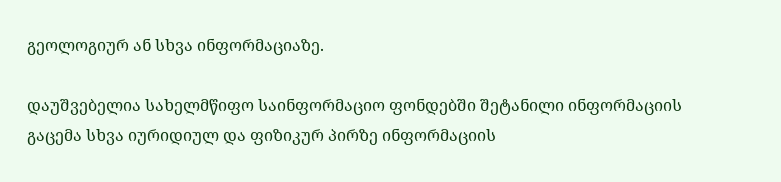გეოლოგიურ ან სხვა ინფორმაციაზე.

დაუშვებელია სახელმწიფო საინფორმაციო ფონდებში შეტანილი ინფორმაციის გაცემა სხვა იურიდიულ და ფიზიკურ პირზე ინფორმაციის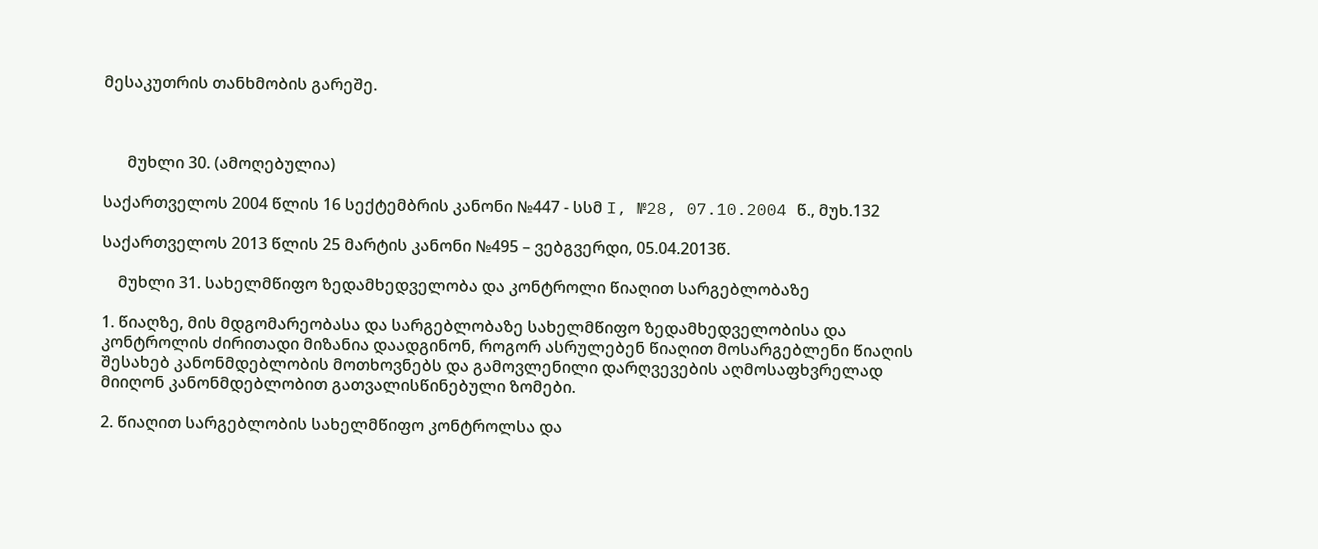მესაკუთრის თანხმობის გარეშე.



      მუხლი 30. (ამოღებულია)

საქართველოს 2004 წლის 16 სექტემბრის კანონი №447 - სსმ I, №28, 07.10.2004 წ., მუხ.132

საქართველოს 2013 წლის 25 მარტის კანონი №495 – ვებგვერდი, 05.04.2013წ.

    მუხლი 31. სახელმწიფო ზედამხედველობა და კონტროლი წიაღით სარგებლობაზე

1. წიაღზე, მის მდგომარეობასა და სარგებლობაზე სახელმწიფო ზედამხედველობისა და კონტროლის ძირითადი მიზანია დაადგინონ, როგორ ასრულებენ წიაღით მოსარგებლენი წიაღის შესახებ კანონმდებლობის მოთხოვნებს და გამოვლენილი დარღვევების აღმოსაფხვრელად მიიღონ კანონმდებლობით გათვალისწინებული ზომები.

2. წიაღით სარგებლობის სახელმწიფო კონტროლსა და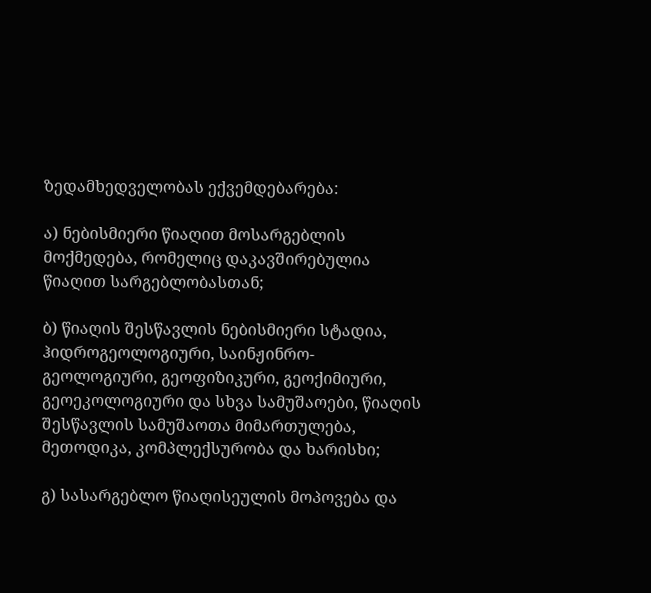ზედამხედველობას ექვემდებარება:

ა) ნებისმიერი წიაღით მოსარგებლის მოქმედება, რომელიც დაკავშირებულია წიაღით სარგებლობასთან;

ბ) წიაღის შესწავლის ნებისმიერი სტადია, ჰიდროგეოლოგიური, საინჟინრო-გეოლოგიური, გეოფიზიკური, გეოქიმიური, გეოეკოლოგიური და სხვა სამუშაოები, წიაღის შესწავლის სამუშაოთა მიმართულება, მეთოდიკა, კომპლექსურობა და ხარისხი;

გ) სასარგებლო წიაღისეულის მოპოვება და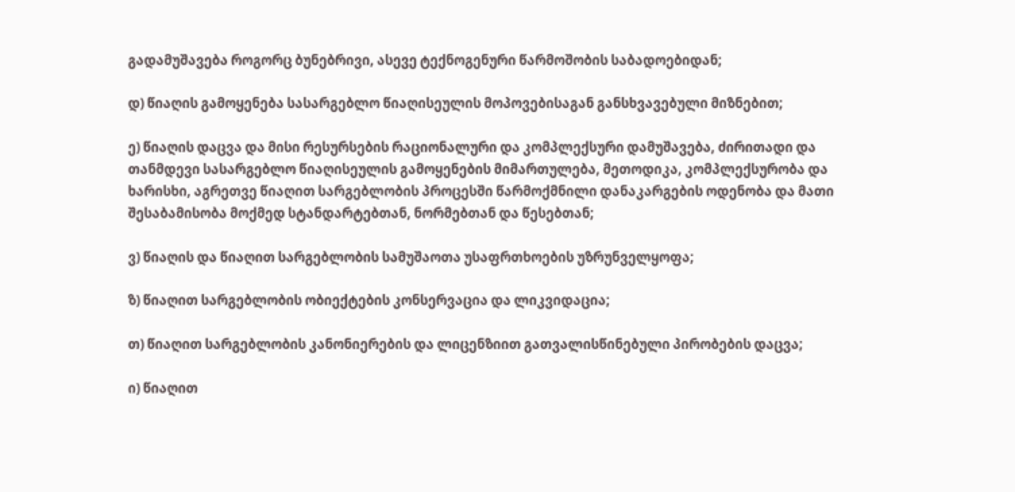გადამუშავება როგორც ბუნებრივი, ასევე ტექნოგენური წარმოშობის საბადოებიდან;

დ) წიაღის გამოყენება სასარგებლო წიაღისეულის მოპოვებისაგან განსხვავებული მიზნებით;

ე) წიაღის დაცვა და მისი რესურსების რაციონალური და კომპლექსური დამუშავება, ძირითადი და თანმდევი სასარგებლო წიაღისეულის გამოყენების მიმართულება, მეთოდიკა, კომპლექსურობა და ხარისხი, აგრეთვე წიაღით სარგებლობის პროცესში წარმოქმნილი დანაკარგების ოდენობა და მათი შესაბამისობა მოქმედ სტანდარტებთან, ნორმებთან და წესებთან;

ვ) წიაღის და წიაღით სარგებლობის სამუშაოთა უსაფრთხოების უზრუნველყოფა;

ზ) წიაღით სარგებლობის ობიექტების კონსერვაცია და ლიკვიდაცია;

თ) წიაღით სარგებლობის კანონიერების და ლიცენზიით გათვალისწინებული პირობების დაცვა;

ი) წიაღით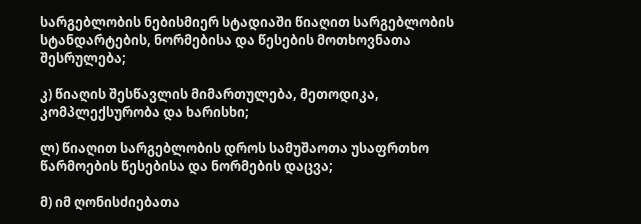სარგებლობის ნებისმიერ სტადიაში წიაღით სარგებლობის სტანდარტების, ნორმებისა და წესების მოთხოვნათა შესრულება;

კ) წიაღის შესწავლის მიმართულება, მეთოდიკა, კომპლექსურობა და ხარისხი;

ლ) წიაღით სარგებლობის დროს სამუშაოთა უსაფრთხო წარმოების წესებისა და ნორმების დაცვა;

მ) იმ ღონისძიებათა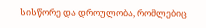სისწორე და დროულობა, რომლებიც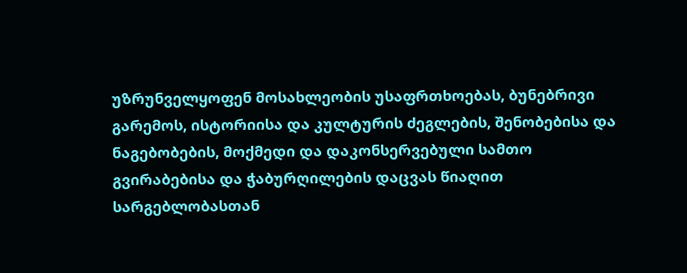უზრუნველყოფენ მოსახლეობის უსაფრთხოებას, ბუნებრივი გარემოს, ისტორიისა და კულტურის ძეგლების, შენობებისა და ნაგებობების, მოქმედი და დაკონსერვებული სამთო გვირაბებისა და ჭაბურღილების დაცვას წიაღით სარგებლობასთან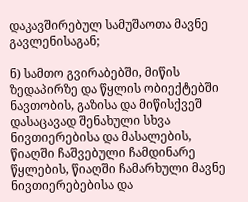დაკავშირებულ სამუშაოთა მავნე გავლენისაგან;

ნ) სამთო გვირაბებში, მიწის ზედაპირზე და წყლის ობიექტებში ნავთობის, გაზისა და მიწისქვეშ დასაცავად შენახული სხვა ნივთიერებისა და მასალების, წიაღში ჩაშვებული ჩამდინარე წყლების, წიაღში ჩამარხული მავნე ნივთიერებებისა და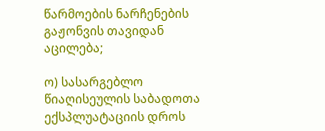წარმოების ნარჩენების გაჟონვის თავიდან აცილება;

ო) სასარგებლო წიაღისეულის საბადოთა ექსპლუატაციის დროს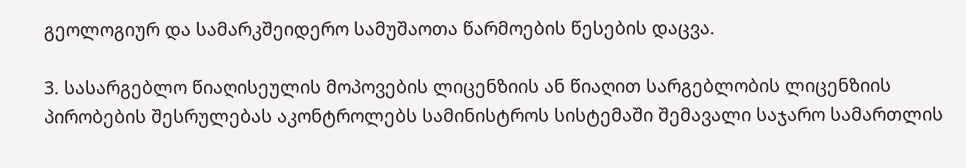გეოლოგიურ და სამარკშეიდერო სამუშაოთა წარმოების წესების დაცვა.

3. სასარგებლო წიაღისეულის მოპოვების ლიცენზიის ან წიაღით სარგებლობის ლიცენზიის პირობების შესრულებას აკონტროლებს სამინისტროს სისტემაში შემავალი საჯარო სამართლის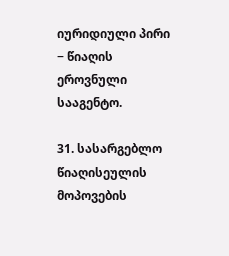იურიდიული პირი − წიაღის ეროვნული სააგენტო.

31. სასარგებლო წიაღისეულის მოპოვების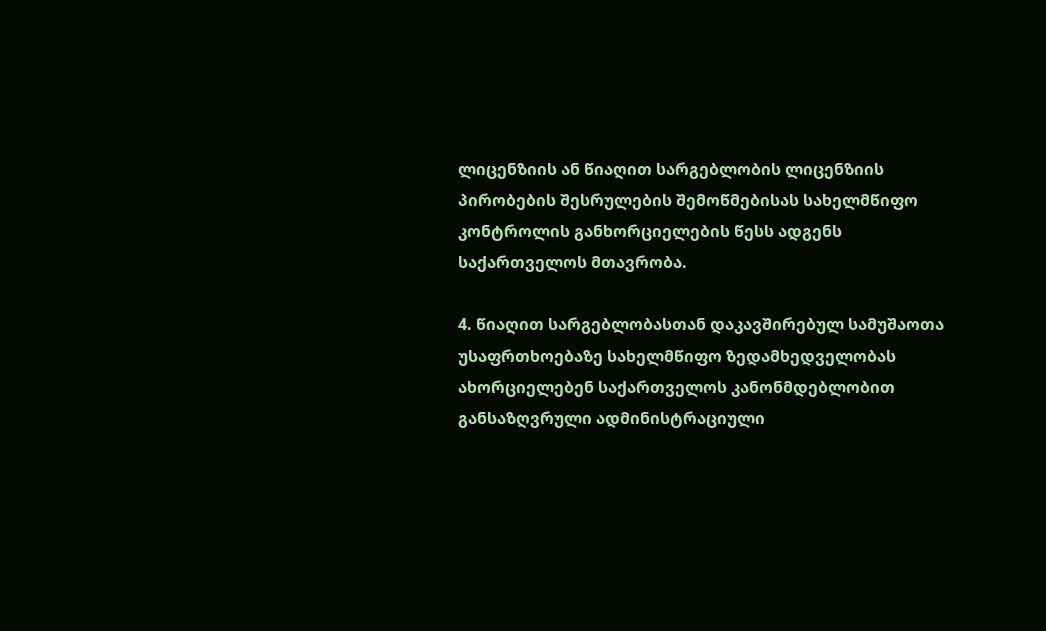ლიცენზიის ან წიაღით სარგებლობის ლიცენზიის პირობების შესრულების შემოწმებისას სახელმწიფო კონტროლის განხორციელების წესს ადგენს საქართველოს მთავრობა.

4. წიაღით სარგებლობასთან დაკავშირებულ სამუშაოთა უსაფრთხოებაზე სახელმწიფო ზედამხედველობას ახორციელებენ საქართველოს კანონმდებლობით განსაზღვრული ადმინისტრაციული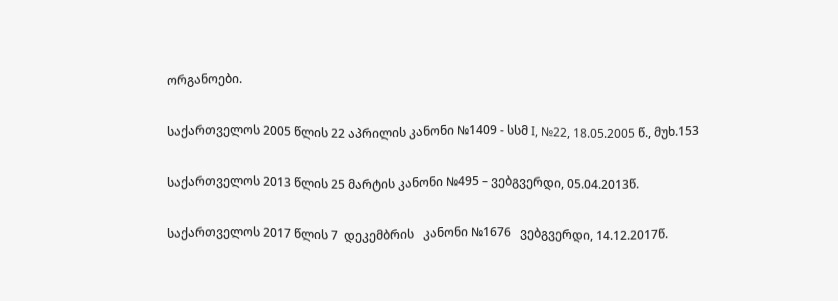ორგანოები.

საქართველოს 2005 წლის 22 აპრილის კანონი №1409 - სსმ I, №22, 18.05.2005 წ., მუხ.153

საქართველოს 2013 წლის 25 მარტის კანონი №495 – ვებგვერდი, 05.04.2013წ.

საქართველოს 2017 წლის 7  დეკემბრის   კანონი №1676   ვებგვერდი, 14.12.2017წ.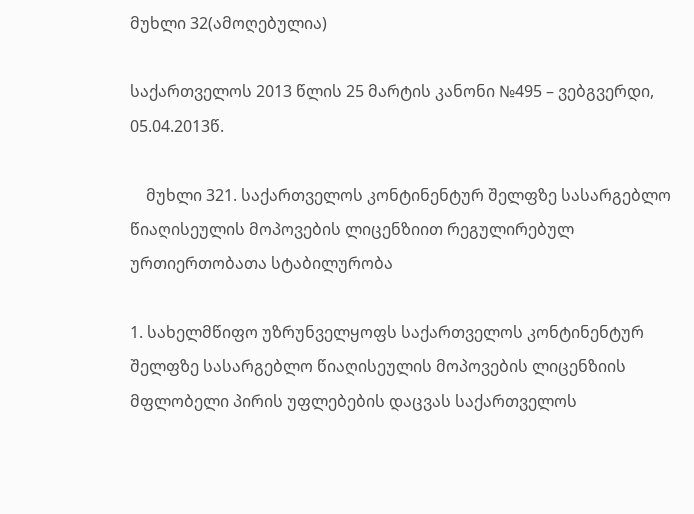მუხლი 32(ამოღებულია)

საქართველოს 2013 წლის 25 მარტის კანონი №495 – ვებგვერდი, 05.04.2013წ.

    მუხლი 321. საქართველოს კონტინენტურ შელფზე სასარგებლო წიაღისეულის მოპოვების ლიცენზიით რეგულირებულ ურთიერთობათა სტაბილურობა

1. სახელმწიფო უზრუნველყოფს საქართველოს კონტინენტურ შელფზე სასარგებლო წიაღისეულის მოპოვების ლიცენზიის მფლობელი პირის უფლებების დაცვას საქართველოს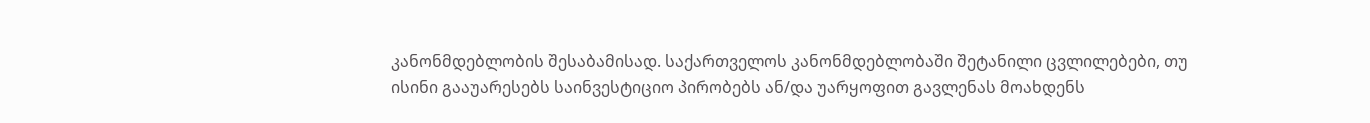კანონმდებლობის შესაბამისად. საქართველოს კანონმდებლობაში შეტანილი ცვლილებები, თუ ისინი გააუარესებს საინვესტიციო პირობებს ან/და უარყოფით გავლენას მოახდენს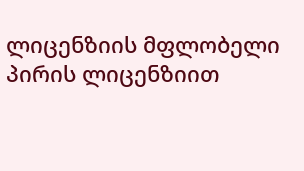ლიცენზიის მფლობელი პირის ლიცენზიით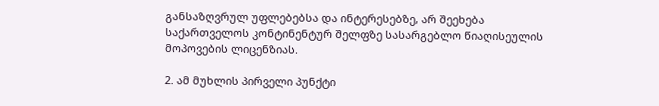განსაზღვრულ უფლებებსა და ინტერესებზე, არ შეეხება საქართველოს კონტინენტურ შელფზე სასარგებლო წიაღისეულის მოპოვების ლიცენზიას.

2. ამ მუხლის პირველი პუნქტი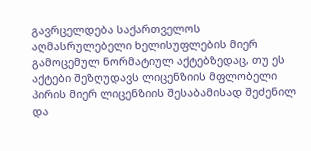გავრცელდება საქართველოს აღმასრულებელი ხელისუფლების მიერ გამოცემულ ნორმატიულ აქტებზედაც, თუ ეს აქტები შეზღუდავს ლიცენზიის მფლობელი პირის მიერ ლიცენზიის შესაბამისად შეძენილ და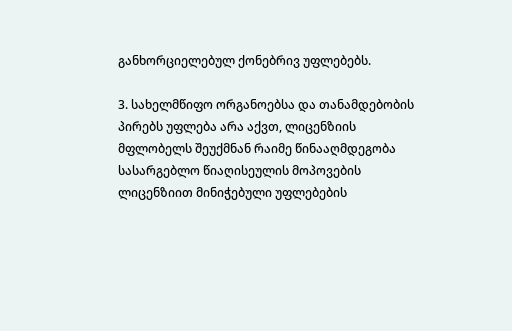განხორციელებულ ქონებრივ უფლებებს.

3. სახელმწიფო ორგანოებსა და თანამდებობის პირებს უფლება არა აქვთ, ლიცენზიის მფლობელს შეუქმნან რაიმე წინააღმდეგობა სასარგებლო წიაღისეულის მოპოვების ლიცენზიით მინიჭებული უფლებების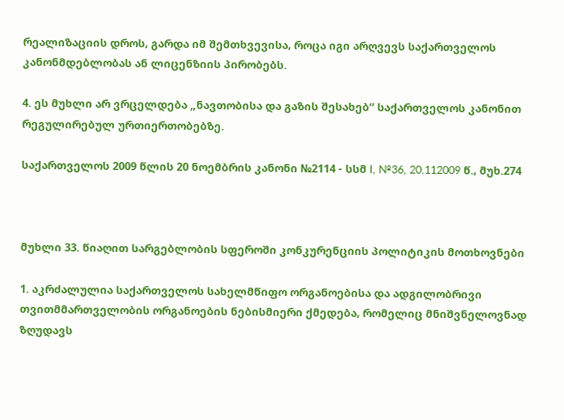რეალიზაციის დროს, გარდა იმ შემთხვევისა, როცა იგი არღვევს საქართველოს კანონმდებლობას ან ლიცენზიის პირობებს.

4. ეს მუხლი არ ვრცელდება „ნავთობისა და გაზის შესახებ“ საქართველოს კანონით რეგულირებულ ურთიერთობებზე.

საქართველოს 2009 წლის 20 ნოემბრის კანონი №2114 - სსმ I, №36, 20.112009 წ., მუხ.274



მუხლი 33. წიაღით სარგებლობის სფეროში კონკურენციის პოლიტიკის მოთხოვნები

1. აკრძალულია საქართველოს სახელმწიფო ორგანოებისა და ადგილობრივი თვითმმართველობის ორგანოების ნებისმიერი ქმედება, რომელიც მნიშვნელოვნად ზღუდავს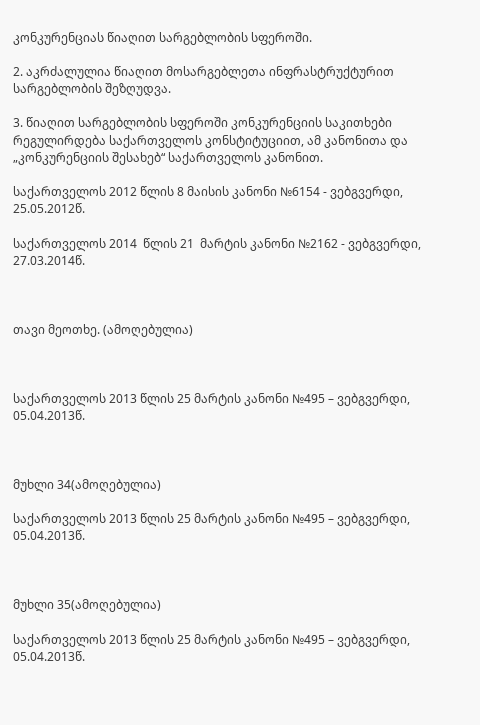კონკურენციას წიაღით სარგებლობის სფეროში.

2. აკრძალულია წიაღით მოსარგებლეთა ინფრასტრუქტურით სარგებლობის შეზღუდვა.

3. წიაღით სარგებლობის სფეროში კონკურენციის საკითხები რეგულირდება საქართველოს კონსტიტუციით, ამ კანონითა და „კონკურენციის შესახებ“ საქართველოს კანონით.

საქართველოს 2012 წლის 8 მაისის კანონი №6154 - ვებგვერდი, 25.05.2012წ.

საქართველოს 2014  წლის 21  მარტის კანონი №2162 - ვებგვერდი, 27.03.2014წ.



თავი მეოთხე. (ამოღებულია)



საქართველოს 2013 წლის 25 მარტის კანონი №495 – ვებგვერდი, 05.04.2013წ.



მუხლი 34(ამოღებულია)

საქართველოს 2013 წლის 25 მარტის კანონი №495 – ვებგვერდი, 05.04.2013წ.



მუხლი 35(ამოღებულია)

საქართველოს 2013 წლის 25 მარტის კანონი №495 – ვებგვერდი, 05.04.2013წ.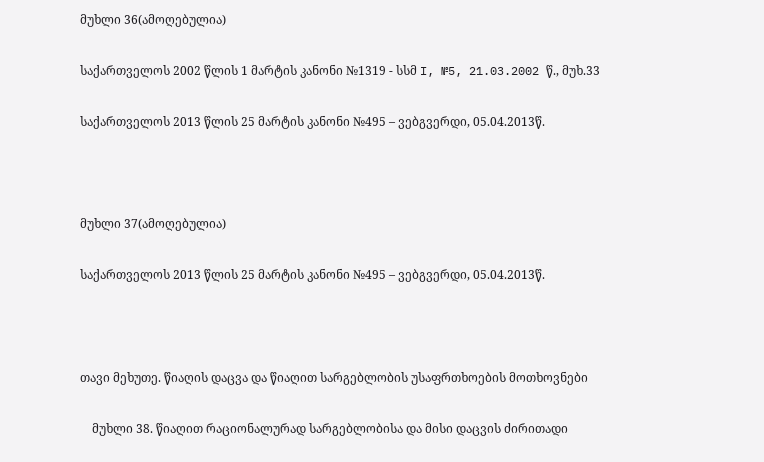მუხლი 36(ამოღებულია)

საქართველოს 2002 წლის 1 მარტის კანონი №1319 - სსმ I, №5, 21.03.2002 წ., მუხ.33

საქართველოს 2013 წლის 25 მარტის კანონი №495 – ვებგვერდი, 05.04.2013წ.



მუხლი 37(ამოღებულია)

საქართველოს 2013 წლის 25 მარტის კანონი №495 – ვებგვერდი, 05.04.2013წ.



თავი მეხუთე. წიაღის დაცვა და წიაღით სარგებლობის უსაფრთხოების მოთხოვნები

    მუხლი 38. წიაღით რაციონალურად სარგებლობისა და მისი დაცვის ძირითადი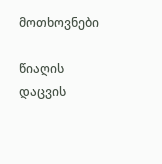მოთხოვნები

წიაღის დაცვის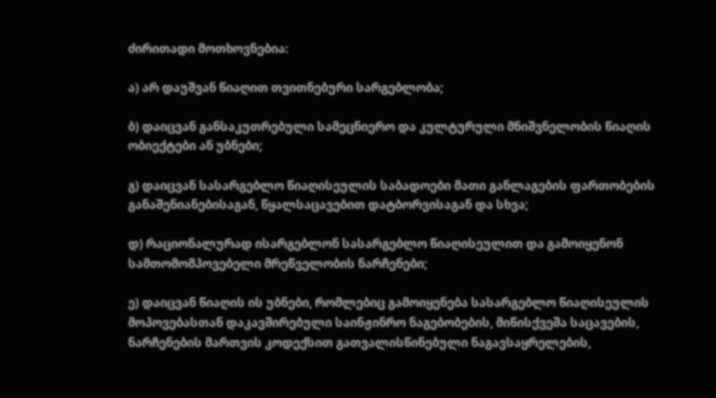ძირითადი მოთხოვნებია:

ა) არ დაუშვან წიაღით თვითნებური სარგებლობა;

ბ) დაიცვან განსაკუთრებული სამეცნიერო და კულტურული მნიშვნელობის წიაღის ობიექტები ან უბნები;

გ) დაიცვან სასარგებლო წიაღისეულის საბადოები მათი განლაგების ფართობების განაშენიანებისაგან, წყალსაცავებით დატბორვისაგან და სხვა;

დ) რაციონალურად ისარგებლონ სასარგებლო წიაღისეულით და გამოიყენონ სამთომომპოვებელი მრეწველობის ნარჩენები;

ე) დაიცვან წიაღის ის უბნები, რომლებიც გამოიყენება სასარგებლო წიაღისეულის მოპოვებასთან დაკავშირებული საინჟინრო ნაგებობების, მიწისქვეშა საცავების, ნარჩენების მართვის კოდექსით გათვალისწინებული ნაგავსაყრელების,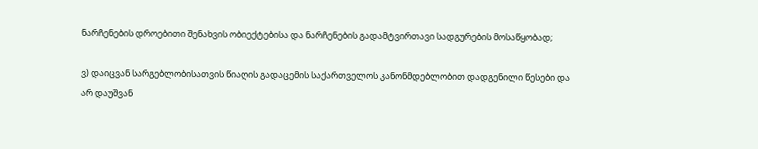ნარჩენების დროებითი შენახვის ობიექტებისა და ნარჩენების გადამტვირთავი სადგურების მოსაწყობად;

ვ) დაიცვან სარგებლობისათვის წიაღის გადაცემის საქართველოს კანონმდებლობით დადგენილი წესები და არ დაუშვან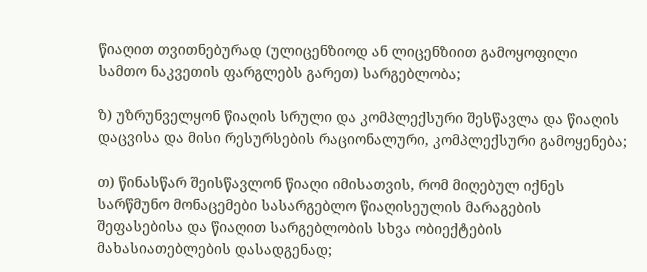წიაღით თვითნებურად (ულიცენზიოდ ან ლიცენზიით გამოყოფილი სამთო ნაკვეთის ფარგლებს გარეთ) სარგებლობა;

ზ) უზრუნველყონ წიაღის სრული და კომპლექსური შესწავლა და წიაღის დაცვისა და მისი რესურსების რაციონალური, კომპლექსური გამოყენება;

თ) წინასწარ შეისწავლონ წიაღი იმისათვის, რომ მიღებულ იქნეს სარწმუნო მონაცემები სასარგებლო წიაღისეულის მარაგების შეფასებისა და წიაღით სარგებლობის სხვა ობიექტების მახასიათებლების დასადგენად;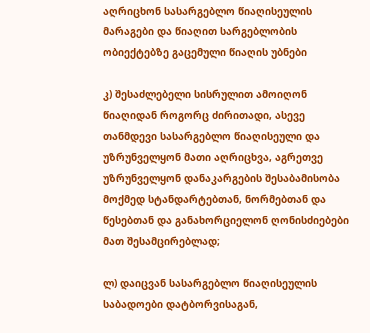აღრიცხონ სასარგებლო წიაღისეულის მარაგები და წიაღით სარგებლობის ობიექტებზე გაცემული წიაღის უბნები

კ) შესაძლებელი სისრულით ამოიღონ წიაღიდან როგორც ძირითადი, ასევე თანმდევი სასარგებლო წიაღისეული და უზრუნველყონ მათი აღრიცხვა, აგრეთვე უზრუნველყონ დანაკარგების შესაბამისობა მოქმედ სტანდარტებთან, ნორმებთან და წესებთან და განახორციელონ ღონისძიებები მათ შესამცირებლად;

ლ) დაიცვან სასარგებლო წიაღისეულის საბადოები დატბორვისაგან,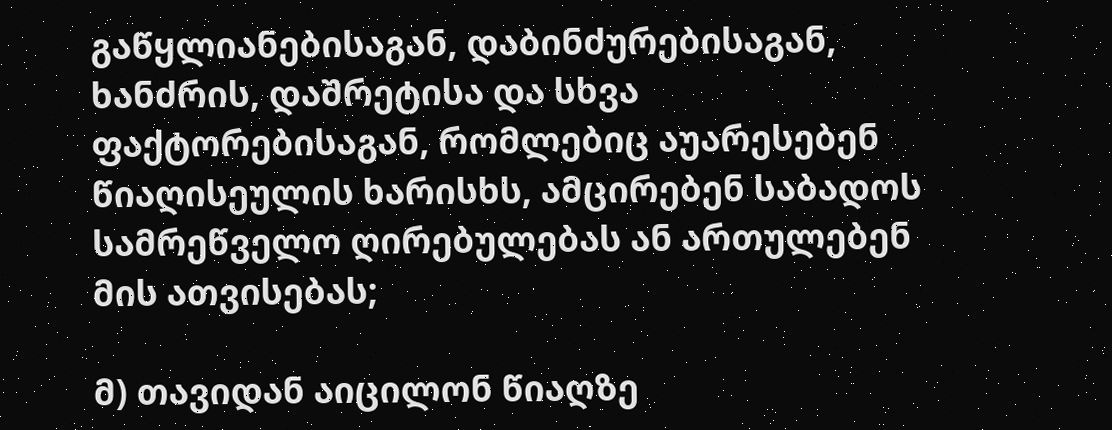გაწყლიანებისაგან, დაბინძურებისაგან, ხანძრის, დაშრეტისა და სხვა ფაქტორებისაგან, რომლებიც აუარესებენ წიაღისეულის ხარისხს, ამცირებენ საბადოს სამრეწველო ღირებულებას ან ართულებენ მის ათვისებას;

მ) თავიდან აიცილონ წიაღზე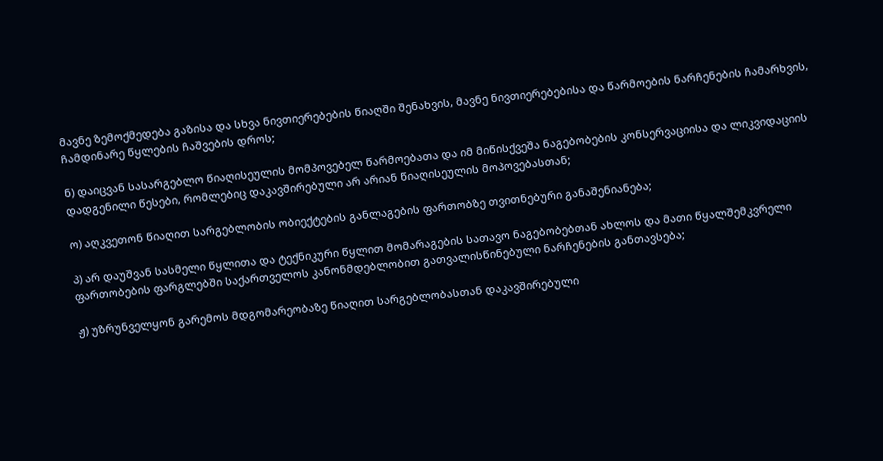მავნე ზემოქმედება გაზისა და სხვა ნივთიერებების წიაღში შენახვის, მავნე ნივთიერებებისა და წარმოების ნარჩენების ჩამარხვის, ჩამდინარე წყლების ჩაშვების დროს;

ნ) დაიცვან სასარგებლო წიაღისეულის მომპოვებელ წარმოებათა და იმ მიწისქვეშა ნაგებობების კონსერვაციისა და ლიკვიდაციის დადგენილი წესები, რომლებიც დაკავშირებული არ არიან წიაღისეულის მოპოვებასთან;

ო) აღკვეთონ წიაღით სარგებლობის ობიექტების განლაგების ფართობზე თვითნებური განაშენიანება;

პ) არ დაუშვან სასმელი წყლითა და ტექნიკური წყლით მომარაგების სათავო ნაგებობებთან ახლოს და მათი წყალშემკვრელი ფართობების ფარგლებში საქართველოს კანონმდებლობით გათვალისწინებული ნარჩენების განთავსება;

ჟ) უზრუნველყონ გარემოს მდგომარეობაზე წიაღით სარგებლობასთან დაკავშირებული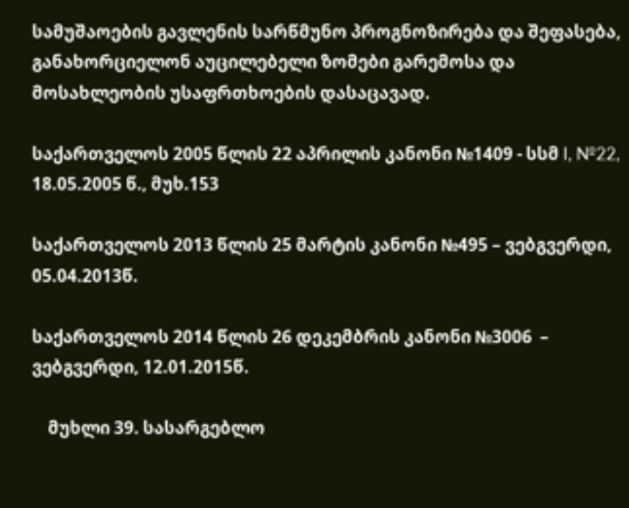სამუშაოების გავლენის სარწმუნო პროგნოზირება და შეფასება, განახორციელონ აუცილებელი ზომები გარემოსა და მოსახლეობის უსაფრთხოების დასაცავად.

საქართველოს 2005 წლის 22 აპრილის კანონი №1409 - სსმ I, №22, 18.05.2005 წ., მუხ.153

საქართველოს 2013 წლის 25 მარტის კანონი №495 – ვებგვერდი, 05.04.2013წ.

საქართველოს 2014 წლის 26 დეკემბრის კანონი №3006  – ვებგვერდი, 12.01.2015წ.

    მუხლი 39. სასარგებლო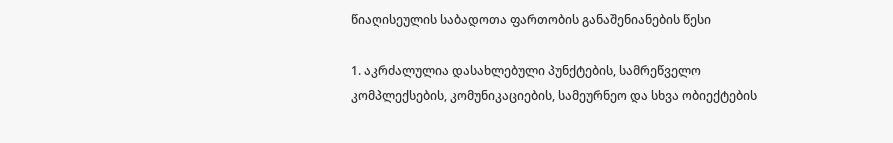წიაღისეულის საბადოთა ფართობის განაშენიანების წესი

1. აკრძალულია დასახლებული პუნქტების, სამრეწველო კომპლექსების, კომუნიკაციების, სამეურნეო და სხვა ობიექტების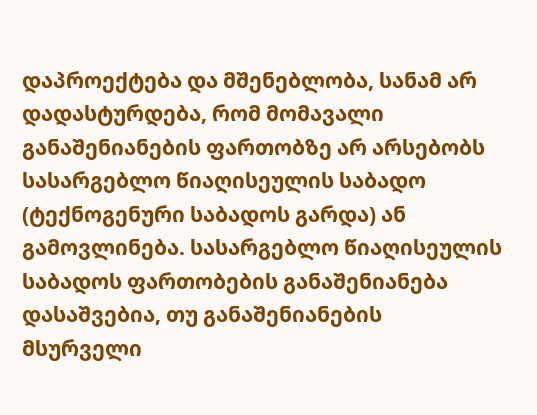დაპროექტება და მშენებლობა, სანამ არ დადასტურდება, რომ მომავალი განაშენიანების ფართობზე არ არსებობს სასარგებლო წიაღისეულის საბადო (ტექნოგენური საბადოს გარდა) ან გამოვლინება. სასარგებლო წიაღისეულის საბადოს ფართობების განაშენიანება დასაშვებია, თუ განაშენიანების მსურველი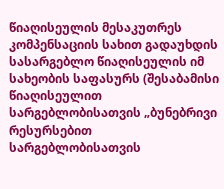წიაღისეულის მესაკუთრეს კომპენსაციის სახით გადაუხდის სასარგებლო წიაღისეულის იმ სახეობის საფასურს (შესაბამისი წიაღისეულით სარგებლობისათვის „ბუნებრივი რესურსებით სარგებლობისათვის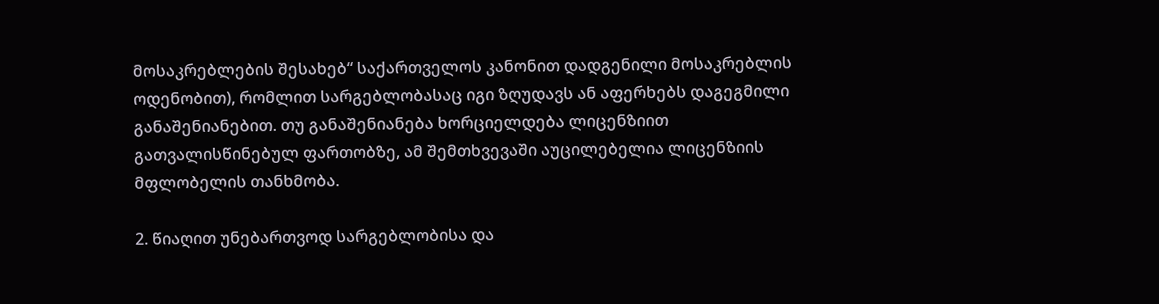მოსაკრებლების შესახებ“ საქართველოს კანონით დადგენილი მოსაკრებლის ოდენობით), რომლით სარგებლობასაც იგი ზღუდავს ან აფერხებს დაგეგმილი განაშენიანებით. თუ განაშენიანება ხორციელდება ლიცენზიით გათვალისწინებულ ფართობზე, ამ შემთხვევაში აუცილებელია ლიცენზიის მფლობელის თანხმობა.

2. წიაღით უნებართვოდ სარგებლობისა და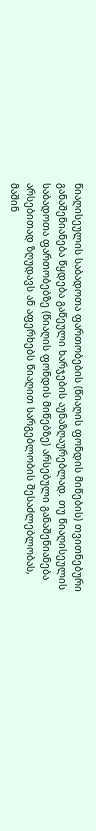წიაღისეულის საბადოთა ფართობების (წიაღის ფონდის მიწების) თვითნებური განაშენიანება წყდება გაწეული ხარჯების აუნაზღაურებლად. თუ წიაღისეულის საბადოთა ფართობებზე (წიაღის ფონდის მიწებზე) არსებული განაშენიანება არსებითად ზღუდავს ან აფერხებს წიაღით სარგებლობის შესაძლებლობას, მაშინ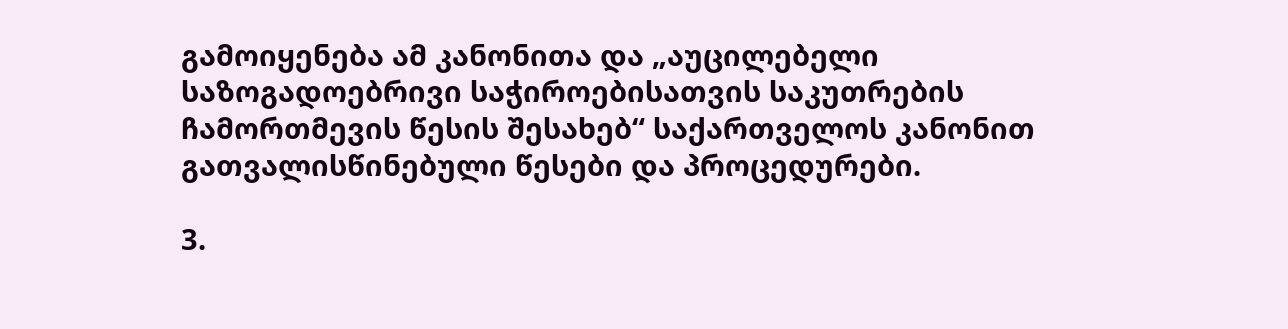გამოიყენება ამ კანონითა და „აუცილებელი საზოგადოებრივი საჭიროებისათვის საკუთრების ჩამორთმევის წესის შესახებ“ საქართველოს კანონით გათვალისწინებული წესები და პროცედურები.

3.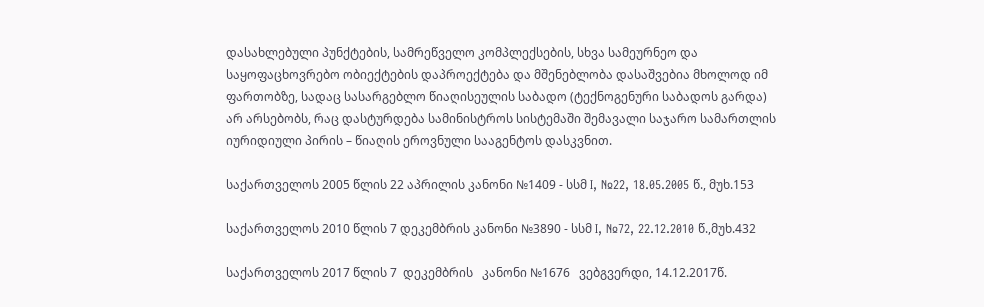დასახლებული პუნქტების, სამრეწველო კომპლექსების, სხვა სამეურნეო და საყოფაცხოვრებო ობიექტების დაპროექტება და მშენებლობა დასაშვებია მხოლოდ იმ ფართობზე, სადაც სასარგებლო წიაღისეულის საბადო (ტექნოგენური საბადოს გარდა) არ არსებობს, რაც დასტურდება სამინისტროს სისტემაში შემავალი საჯარო სამართლის იურიდიული პირის – წიაღის ეროვნული სააგენტოს დასკვნით.

საქართველოს 2005 წლის 22 აპრილის კანონი №1409 - სსმ I, №22, 18.05.2005 წ., მუხ.153

საქართველოს 2010 წლის 7 დეკემბრის კანონი №3890 - სსმ I, №72, 22.12.2010 წ.,მუხ.432

საქართველოს 2017 წლის 7  დეკემბრის   კანონი №1676   ვებგვერდი, 14.12.2017წ.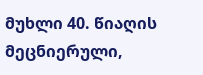მუხლი 40. წიაღის მეცნიერული,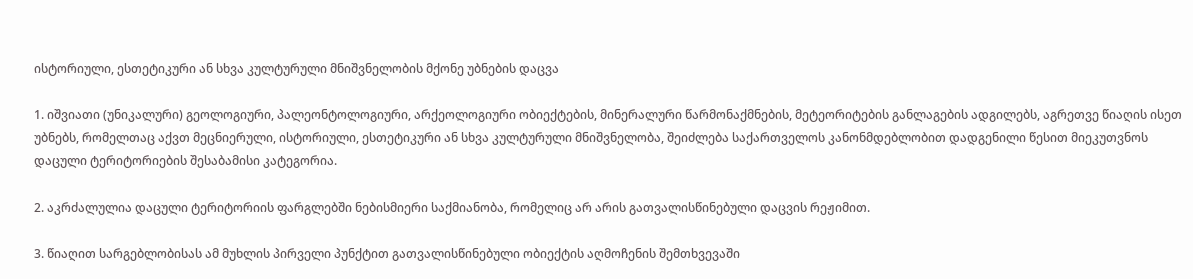ისტორიული, ესთეტიკური ან სხვა კულტურული მნიშვნელობის მქონე უბნების დაცვა

1. იშვიათი (უნიკალური) გეოლოგიური, პალეონტოლოგიური, არქეოლოგიური ობიექტების, მინერალური წარმონაქმნების, მეტეორიტების განლაგების ადგილებს, აგრეთვე წიაღის ისეთ უბნებს, რომელთაც აქვთ მეცნიერული, ისტორიული, ესთეტიკური ან სხვა კულტურული მნიშვნელობა, შეიძლება საქართველოს კანონმდებლობით დადგენილი წესით მიეკუთვნოს დაცული ტერიტორიების შესაბამისი კატეგორია.

2. აკრძალულია დაცული ტერიტორიის ფარგლებში ნებისმიერი საქმიანობა, რომელიც არ არის გათვალისწინებული დაცვის რეჟიმით.

3. წიაღით სარგებლობისას ამ მუხლის პირველი პუნქტით გათვალისწინებული ობიექტის აღმოჩენის შემთხვევაში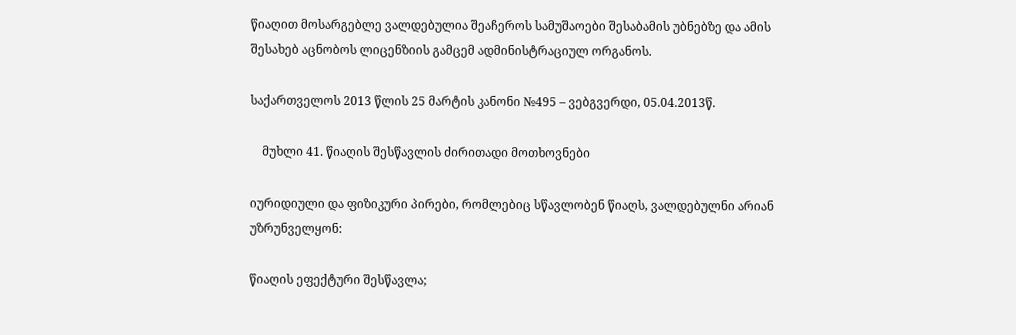წიაღით მოსარგებლე ვალდებულია შეაჩეროს სამუშაოები შესაბამის უბნებზე და ამის შესახებ აცნობოს ლიცენზიის გამცემ ადმინისტრაციულ ორგანოს.

საქართველოს 2013 წლის 25 მარტის კანონი №495 – ვებგვერდი, 05.04.2013წ.

    მუხლი 41. წიაღის შესწავლის ძირითადი მოთხოვნები

იურიდიული და ფიზიკური პირები, რომლებიც სწავლობენ წიაღს, ვალდებულნი არიან უზრუნველყონ:

წიაღის ეფექტური შესწავლა;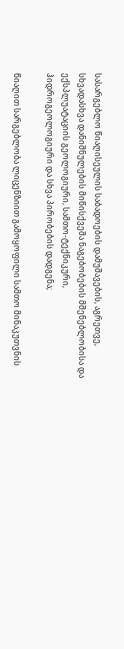სასარგებლო წიაღისეულის საბადოების დამუშავების, აგრეთვე, სხვადასხვა დანიშნულების მიწისქვეშა ნაგებობების მშენებლობისა და ექსპლუატაციის გეოლოგიური, სამთო-ტექნიკური, ჰიდროგეოლოგიური და სხვა პირობების დადგენა;

წიაღით სარგებლობა ლიცენზიით გამოყოფილი სამთო მინაკუთვნის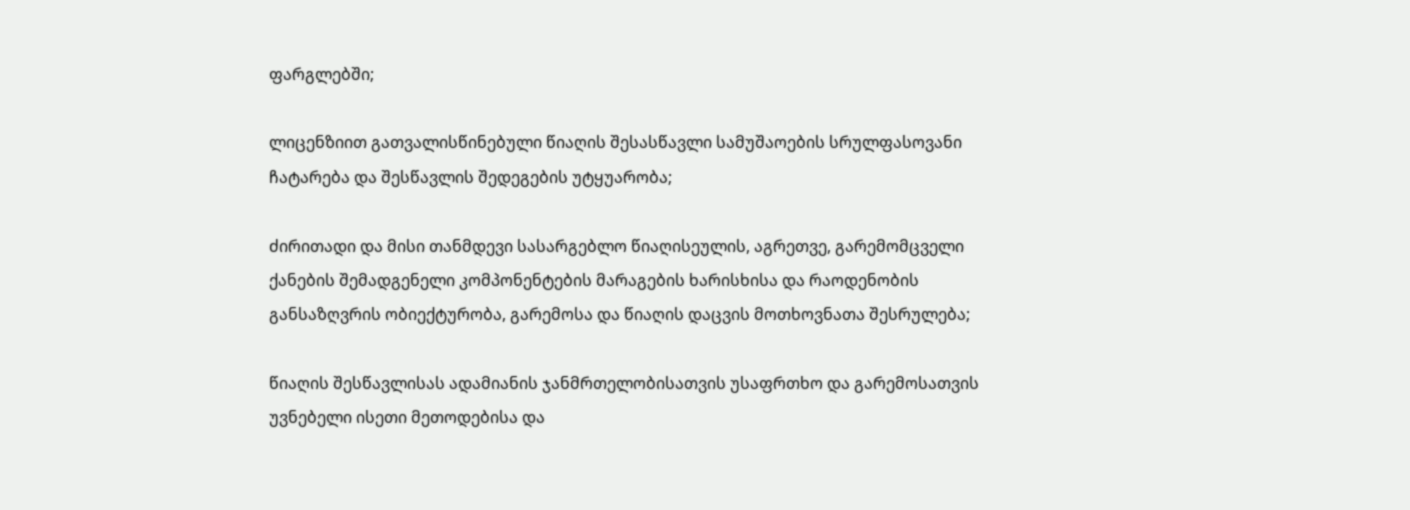ფარგლებში;

ლიცენზიით გათვალისწინებული წიაღის შესასწავლი სამუშაოების სრულფასოვანი ჩატარება და შესწავლის შედეგების უტყუარობა;

ძირითადი და მისი თანმდევი სასარგებლო წიაღისეულის, აგრეთვე, გარემომცველი ქანების შემადგენელი კომპონენტების მარაგების ხარისხისა და რაოდენობის განსაზღვრის ობიექტურობა, გარემოსა და წიაღის დაცვის მოთხოვნათა შესრულება;

წიაღის შესწავლისას ადამიანის ჯანმრთელობისათვის უსაფრთხო და გარემოსათვის უვნებელი ისეთი მეთოდებისა და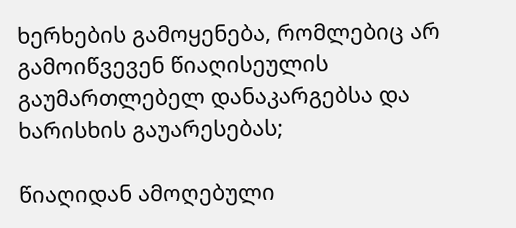ხერხების გამოყენება, რომლებიც არ გამოიწვევენ წიაღისეულის გაუმართლებელ დანაკარგებსა და ხარისხის გაუარესებას;

წიაღიდან ამოღებული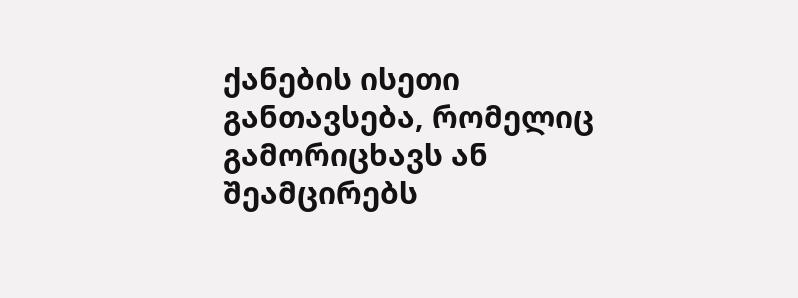ქანების ისეთი განთავსება, რომელიც გამორიცხავს ან შეამცირებს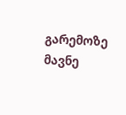გარემოზე მავნე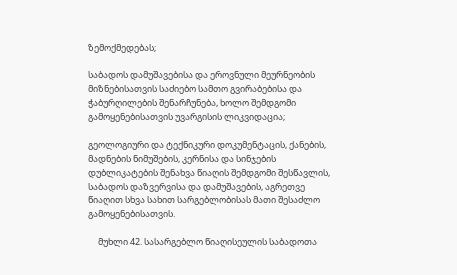ზემოქმედებას;

საბადოს დამუშავებისა და ეროვნული მეურნეობის მიზნებისათვის საძიებო სამთო გვირაბებისა და ჭაბურღილების შენარჩუნება, ხოლო შემდგომი გამოყენებისათვის უვარგისის ლიკვიდაცია;

გეოლოგიური და ტექნიკური დოკუმენტაცის, ქანების, მადნების ნიმუშების, კერნისა და სინჯების დუბლიკატების შენახვა წიაღის შემდგომი შესწავლის, საბადოს დაზვერვისა და დამუშავების, აგრეთვე წიაღით სხვა სახით სარგებლობისას მათი შესაძლო გამოყენებისათვის.

     მუხლი 42. სასარგებლო წიაღისეულის საბადოთა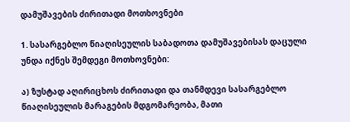დამუშავების ძირითადი მოთხოვნები

1. სასარგებლო წიაღისეულის საბადოთა დამუშავებისას დაცული უნდა იქნეს შემდეგი მოთხოვნები:

ა) ზუსტად აღირიცხოს ძირითადი და თანმდევი სასარგებლო წიაღისეულის მარაგების მდგომარეობა, მათი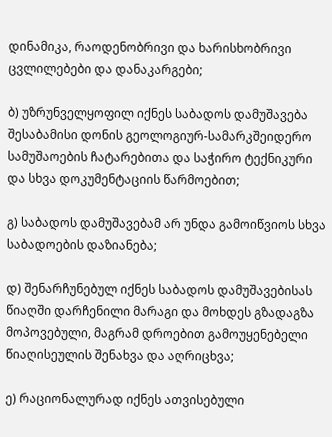დინამიკა, რაოდენობრივი და ხარისხობრივი ცვლილებები და დანაკარგები;

ბ) უზრუნველყოფილ იქნეს საბადოს დამუშავება შესაბამისი დონის გეოლოგიურ-სამარკშეიდერო სამუშაოების ჩატარებითა და საჭირო ტექნიკური და სხვა დოკუმენტაციის წარმოებით;

გ) საბადოს დამუშავებამ არ უნდა გამოიწვიოს სხვა საბადოების დაზიანება;

დ) შენარჩუნებულ იქნეს საბადოს დამუშავებისას წიაღში დარჩენილი მარაგი და მოხდეს გზადაგზა მოპოვებული, მაგრამ დროებით გამოუყენებელი წიაღისეულის შენახვა და აღრიცხვა;

ე) რაციონალურად იქნეს ათვისებული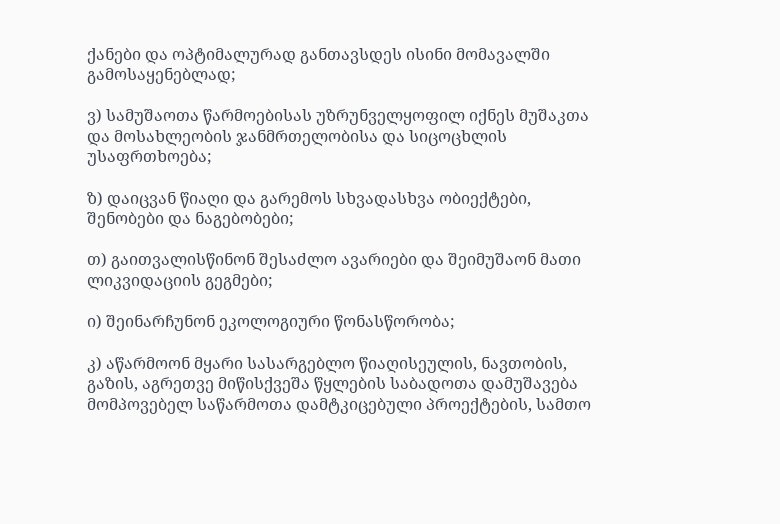ქანები და ოპტიმალურად განთავსდეს ისინი მომავალში გამოსაყენებლად;

ვ) სამუშაოთა წარმოებისას უზრუნველყოფილ იქნეს მუშაკთა და მოსახლეობის ჯანმრთელობისა და სიცოცხლის უსაფრთხოება;

ზ) დაიცვან წიაღი და გარემოს სხვადასხვა ობიექტები, შენობები და ნაგებობები;

თ) გაითვალისწინონ შესაძლო ავარიები და შეიმუშაონ მათი ლიკვიდაციის გეგმები;

ი) შეინარჩუნონ ეკოლოგიური წონასწორობა;

კ) აწარმოონ მყარი სასარგებლო წიაღისეულის, ნავთობის, გაზის, აგრეთვე მიწისქვეშა წყლების საბადოთა დამუშავება მომპოვებელ საწარმოთა დამტკიცებული პროექტების, სამთო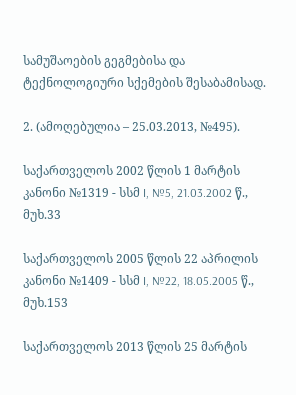სამუშაოების გეგმებისა და ტექნოლოგიური სქემების შესაბამისად.

2. (ამოღებულია – 25.03.2013, №495).

საქართველოს 2002 წლის 1 მარტის კანონი №1319 - სსმ I, №5, 21.03.2002 წ., მუხ.33

საქართველოს 2005 წლის 22 აპრილის კანონი №1409 - სსმ I, №22, 18.05.2005 წ., მუხ.153

საქართველოს 2013 წლის 25 მარტის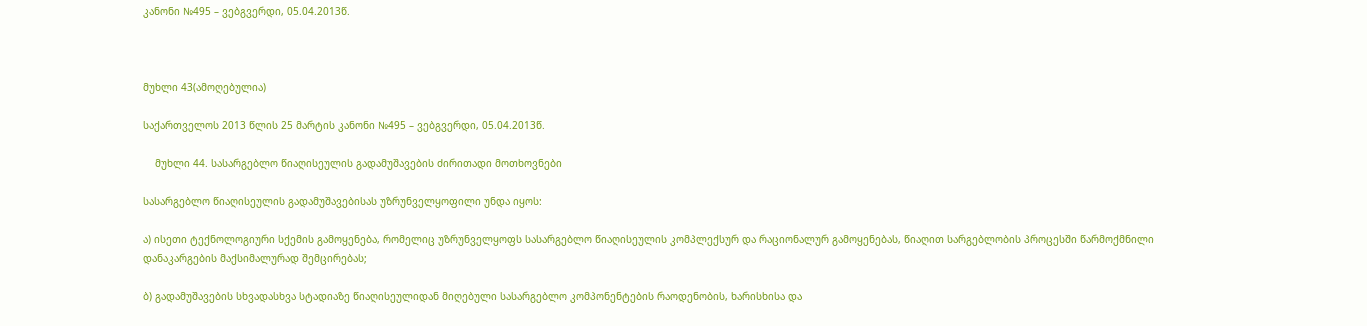კანონი №495 – ვებგვერდი, 05.04.2013წ.



მუხლი 43(ამოღებულია)

საქართველოს 2013 წლის 25 მარტის კანონი №495 – ვებგვერდი, 05.04.2013წ.

    მუხლი 44. სასარგებლო წიაღისეულის გადამუშავების ძირითადი მოთხოვნები

სასარგებლო წიაღისეულის გადამუშავებისას უზრუნველყოფილი უნდა იყოს:

ა) ისეთი ტექნოლოგიური სქემის გამოყენება, რომელიც უზრუნველყოფს სასარგებლო წიაღისეულის კომპლექსურ და რაციონალურ გამოყენებას, წიაღით სარგებლობის პროცესში წარმოქმნილი დანაკარგების მაქსიმალურად შემცირებას;

ბ) გადამუშავების სხვადასხვა სტადიაზე წიაღისეულიდან მიღებული სასარგებლო კომპონენტების რაოდენობის, ხარისხისა და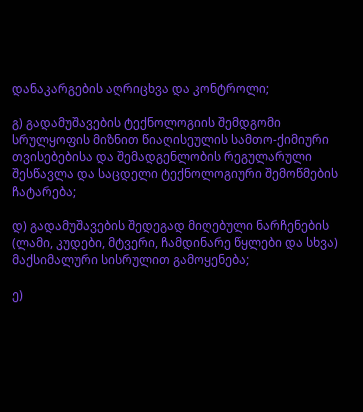დანაკარგების აღრიცხვა და კონტროლი;

გ) გადამუშავების ტექნოლოგიის შემდგომი სრულყოფის მიზნით წიაღისეულის სამთო-ქიმიური თვისებებისა და შემადგენლობის რეგულარული შესწავლა და საცდელი ტექნოლოგიური შემოწმების ჩატარება;

დ) გადამუშავების შედეგად მიღებული ნარჩენების (ლამი, კუდები, მტვერი, ჩამდინარე წყლები და სხვა) მაქსიმალური სისრულით გამოყენება;

ე)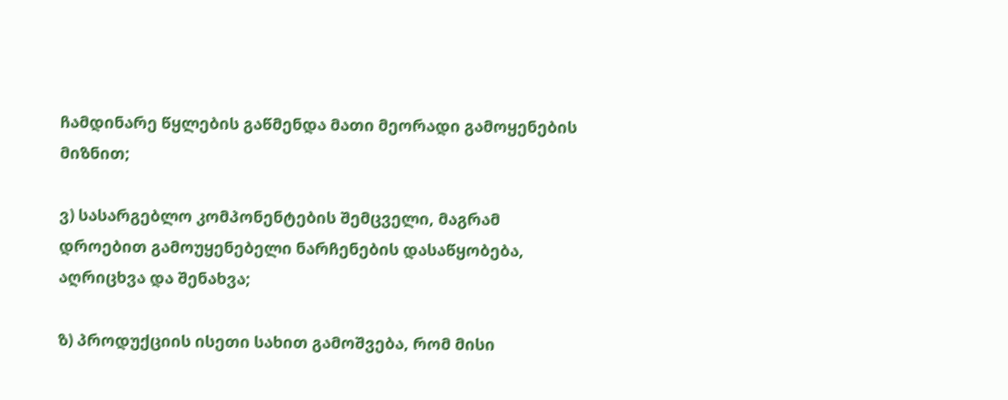ჩამდინარე წყლების გაწმენდა მათი მეორადი გამოყენების მიზნით;

ვ) სასარგებლო კომპონენტების შემცველი, მაგრამ დროებით გამოუყენებელი ნარჩენების დასაწყობება, აღრიცხვა და შენახვა;

ზ) პროდუქციის ისეთი სახით გამოშვება, რომ მისი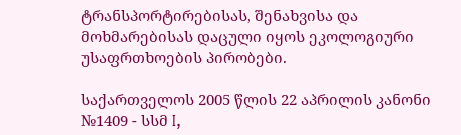ტრანსპორტირებისას, შენახვისა და მოხმარებისას დაცული იყოს ეკოლოგიური უსაფრთხოების პირობები.

საქართველოს 2005 წლის 22 აპრილის კანონი №1409 - სსმ I,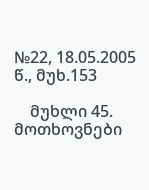№22, 18.05.2005 წ., მუხ.153

    მუხლი 45. მოთხოვნები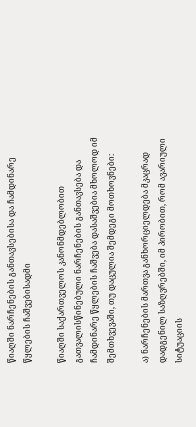წიაღში ნარჩენების განთავსებისა და ჩამდინარე წყლების ჩაშვებისადმი

წიაღში საქართველოს კანონმდებლობით გათვალისწინებული ნარჩენების განთავსება და ჩამდინარე წყლების ჩაშვება დასაშვებია მხოლოდ იმ შემთხვევაში, თუ დაცულია შემდეგი მოთხოვნები:

ა) ნარჩენების მართვა განხორციელდება მკაცრად დადგენილ საზღვრებში, იმ პირობით, რომ ავარიული სიტუაციის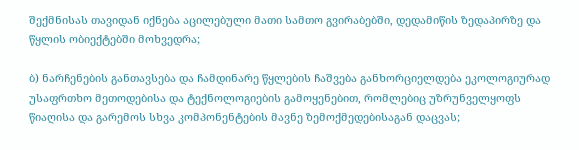შექმნისას თავიდან იქნება აცილებული მათი სამთო გვირაბებში, დედამიწის ზედაპირზე და წყლის ობიექტებში მოხვედრა;

ბ) ნარჩენების განთავსება და ჩამდინარე წყლების ჩაშვება განხორციელდება ეკოლოგიურად უსაფრთხო მეთოდებისა და ტექნოლოგიების გამოყენებით, რომლებიც უზრუნველყოფს წიაღისა და გარემოს სხვა კომპონენტების მავნე ზემოქმედებისაგან დაცვას;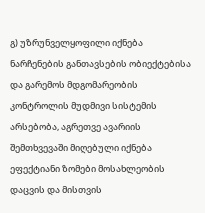გ) უზრუნველყოფილი იქნება ნარჩენების განთავსების ობიექტებისა და გარემოს მდგომარეობის კონტროლის მუდმივი სისტემის არსებობა, აგრეთვე ავარიის შემთხვევაში მიღებული იქნება ეფექტიანი ზომები მოსახლეობის დაცვის და მისთვის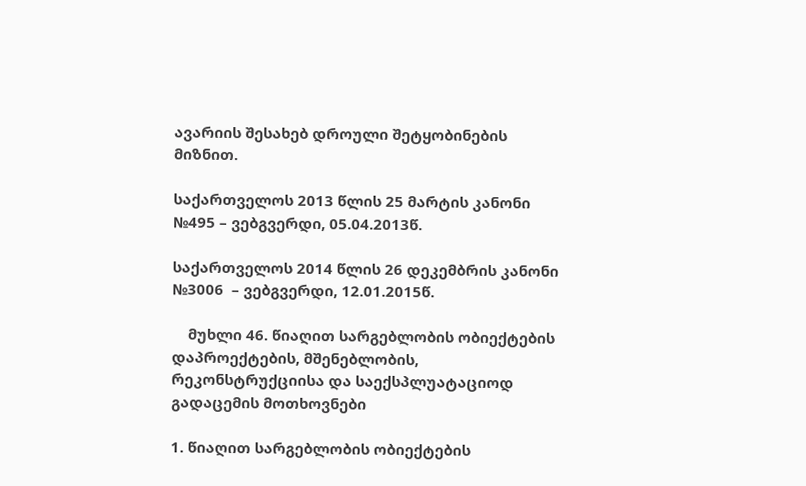ავარიის შესახებ დროული შეტყობინების მიზნით.

საქართველოს 2013 წლის 25 მარტის კანონი №495 – ვებგვერდი, 05.04.2013წ.

საქართველოს 2014 წლის 26 დეკემბრის კანონი №3006  – ვებგვერდი, 12.01.2015წ.

    მუხლი 46. წიაღით სარგებლობის ობიექტების დაპროექტების, მშენებლობის, რეკონსტრუქციისა და საექსპლუატაციოდ გადაცემის მოთხოვნები

1. წიაღით სარგებლობის ობიექტების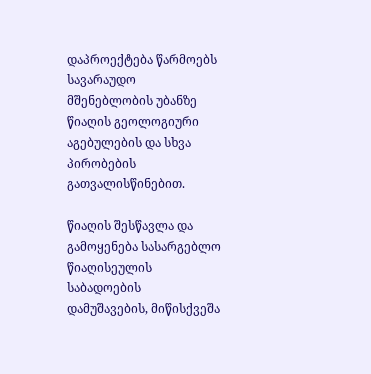დაპროექტება წარმოებს სავარაუდო მშენებლობის უბანზე წიაღის გეოლოგიური აგებულების და სხვა პირობების გათვალისწინებით.

წიაღის შესწავლა და გამოყენება სასარგებლო წიაღისეულის საბადოების დამუშავების, მიწისქვეშა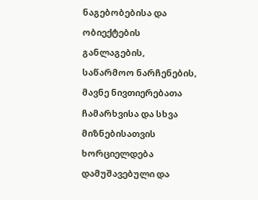ნაგებობებისა და ობიექტების განლაგების, საწარმოო ნარჩენების, მავნე ნივთიერებათა ჩამარხვისა და სხვა მიზნებისათვის ხორციელდება დამუშავებული და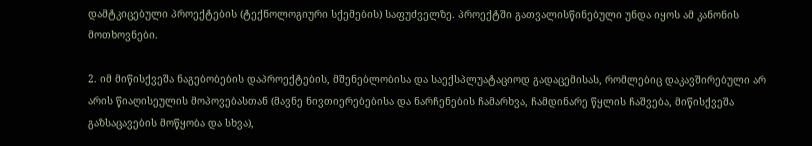დამტკიცებული პროექტების (ტექნოლოგიური სქემების) საფუძველზე. პროექტში გათვალისწინებული უნდა იყოს ამ კანონის მოთხოვნები.

2. იმ მიწისქვეშა ნაგებობების დაპროექტების, მშენებლობისა და საექსპლუატაციოდ გადაცემისას, რომლებიც დაკავშირებული არ არის წიაღისეულის მოპოვებასთან (მავნე ნივთიერებებისა და ნარჩენების ჩამარხვა, ჩამდინარე წყლის ჩაშვება, მიწისქვეშა გაზსაცავების მოწყობა და სხვა),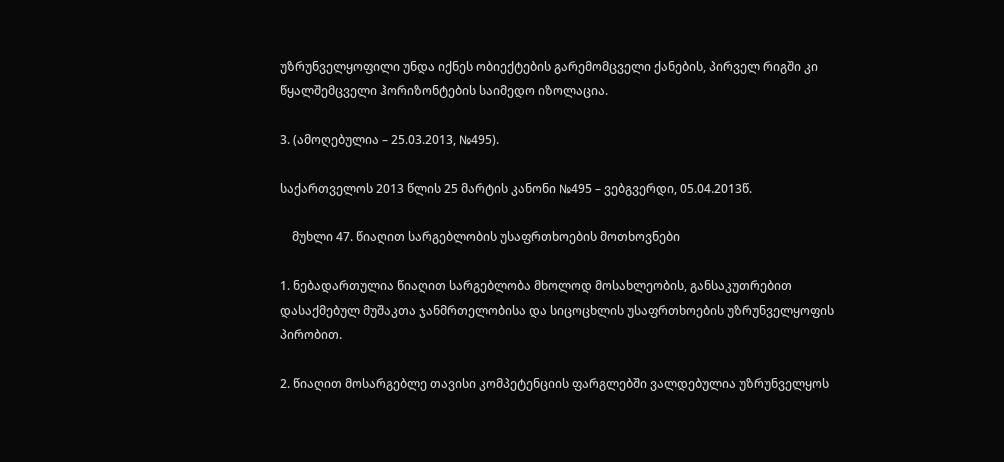უზრუნველყოფილი უნდა იქნეს ობიექტების გარემომცველი ქანების, პირველ რიგში კი წყალშემცველი ჰორიზონტების საიმედო იზოლაცია.

3. (ამოღებულია – 25.03.2013, №495).

საქართველოს 2013 წლის 25 მარტის კანონი №495 – ვებგვერდი, 05.04.2013წ.

    მუხლი 47. წიაღით სარგებლობის უსაფრთხოების მოთხოვნები

1. ნებადართულია წიაღით სარგებლობა მხოლოდ მოსახლეობის, განსაკუთრებით დასაქმებულ მუშაკთა ჯანმრთელობისა და სიცოცხლის უსაფრთხოების უზრუნველყოფის პირობით.

2. წიაღით მოსარგებლე თავისი კომპეტენციის ფარგლებში ვალდებულია უზრუნველყოს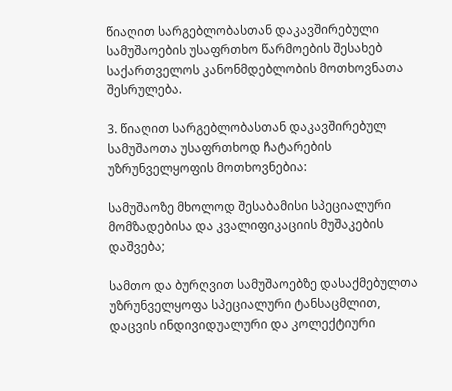წიაღით სარგებლობასთან დაკავშირებული სამუშაოების უსაფრთხო წარმოების შესახებ საქართველოს კანონმდებლობის მოთხოვნათა შესრულება.

3. წიაღით სარგებლობასთან დაკავშირებულ სამუშაოთა უსაფრთხოდ ჩატარების უზრუნველყოფის მოთხოვნებია:

სამუშაოზე მხოლოდ შესაბამისი სპეციალური მომზადებისა და კვალიფიკაციის მუშაკების დაშვება;

სამთო და ბურღვით სამუშაოებზე დასაქმებულთა უზრუნველყოფა სპეციალური ტანსაცმლით, დაცვის ინდივიდუალური და კოლექტიური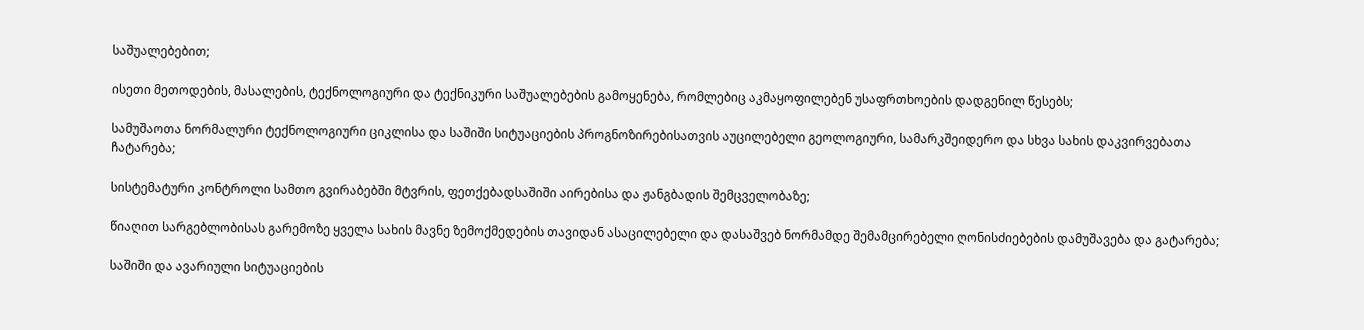საშუალებებით;

ისეთი მეთოდების, მასალების, ტექნოლოგიური და ტექნიკური საშუალებების გამოყენება, რომლებიც აკმაყოფილებენ უსაფრთხოების დადგენილ წესებს;

სამუშაოთა ნორმალური ტექნოლოგიური ციკლისა და საშიში სიტუაციების პროგნოზირებისათვის აუცილებელი გეოლოგიური, სამარკშეიდერო და სხვა სახის დაკვირვებათა ჩატარება;

სისტემატური კონტროლი სამთო გვირაბებში მტვრის, ფეთქებადსაშიში აირებისა და ჟანგბადის შემცველობაზე;

წიაღით სარგებლობისას გარემოზე ყველა სახის მავნე ზემოქმედების თავიდან ასაცილებელი და დასაშვებ ნორმამდე შემამცირებელი ღონისძიებების დამუშავება და გატარება;

საშიში და ავარიული სიტუაციების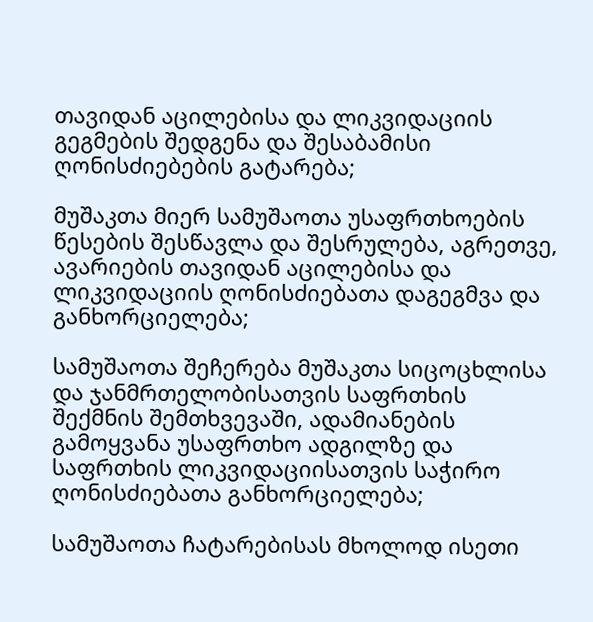თავიდან აცილებისა და ლიკვიდაციის გეგმების შედგენა და შესაბამისი ღონისძიებების გატარება;

მუშაკთა მიერ სამუშაოთა უსაფრთხოების წესების შესწავლა და შესრულება, აგრეთვე, ავარიების თავიდან აცილებისა და ლიკვიდაციის ღონისძიებათა დაგეგმვა და განხორციელება;

სამუშაოთა შეჩერება მუშაკთა სიცოცხლისა და ჯანმრთელობისათვის საფრთხის შექმნის შემთხვევაში, ადამიანების გამოყვანა უსაფრთხო ადგილზე და საფრთხის ლიკვიდაციისათვის საჭირო ღონისძიებათა განხორციელება;

სამუშაოთა ჩატარებისას მხოლოდ ისეთი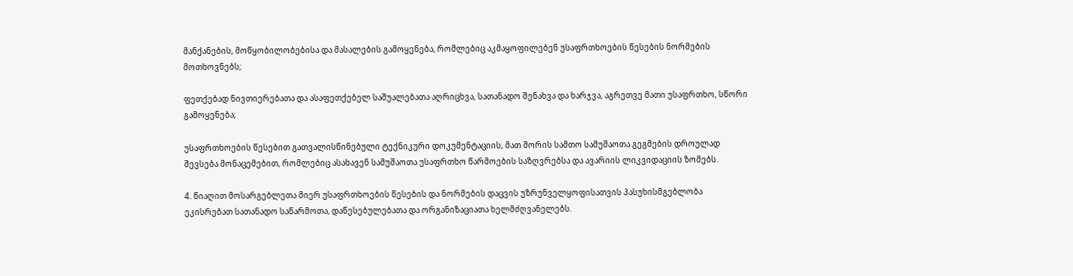მანქანების, მოწყობილობებისა და მასალების გამოყენება, რომლებიც აკმაყოფილებენ უსაფრთხოების წესების ნორმების მოთხოვნებს;

ფეთქებად ნივთიერებათა და ასაფეთქებელ საშუალებათა აღრიცხვა, სათანადო შენახვა და ხარჯვა, აგრეთვე მათი უსაფრთხო, სწორი გამოყენება;

უსაფრთხოების წესებით გათვალისწინებული ტექნიკური დოკუმენტაციის, მათ შორის სამთო სამუშაოთა გეგმების დროულად შევსება მონაცემებით, რომლებიც ასახავენ სამუშაოთა უსაფრთხო წარმოების საზღვრებსა და ავარიის ლიკვიდაციის ზომებს.

4. წიაღით მოსარგებლეთა მიერ უსაფრთხოების წესების და ნორმების დაცვის უზრუნველყოფისათვის პასუხისმგებლობა ეკისრებათ სათანადო საწარმოთა, დაწესებულებათა და ორგანიზაციათა ხელმძღვანელებს.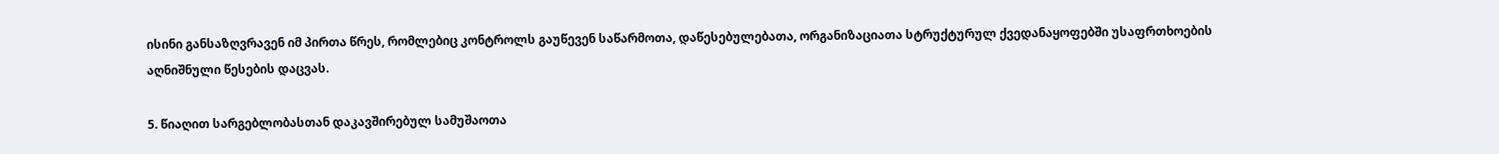ისინი განსაზღვრავენ იმ პირთა წრეს, რომლებიც კონტროლს გაუწევენ საწარმოთა, დაწესებულებათა, ორგანიზაციათა სტრუქტურულ ქვედანაყოფებში უსაფრთხოების აღნიშნული წესების დაცვას.

5. წიაღით სარგებლობასთან დაკავშირებულ სამუშაოთა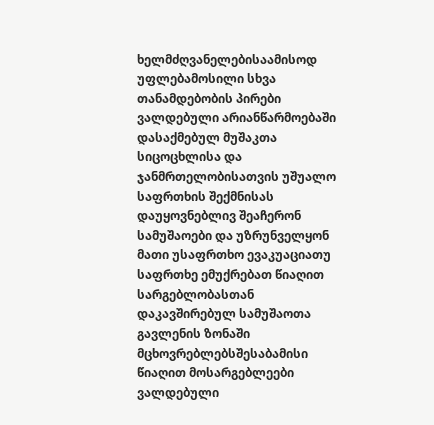ხელმძღვანელებისაამისოდ უფლებამოსილი სხვა თანამდებობის პირები ვალდებული არიანწარმოებაში დასაქმებულ მუშაკთა სიცოცხლისა და ჯანმრთელობისათვის უშუალო საფრთხის შექმნისას დაუყოვნებლივ შეაჩერონ სამუშაოები და უზრუნველყონ მათი უსაფრთხო ევაკუაციათუ საფრთხე ემუქრებათ წიაღით სარგებლობასთან დაკავშირებულ სამუშაოთა გავლენის ზონაში მცხოვრებლებსშესაბამისი წიაღით მოსარგებლეები ვალდებული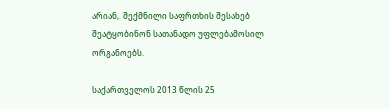არიან,  შექმნილი საფრთხის შესახებ შეატყობინონ სათანადო უფლებამოსილ ორგანოებს.

საქართველოს 2013 წლის 25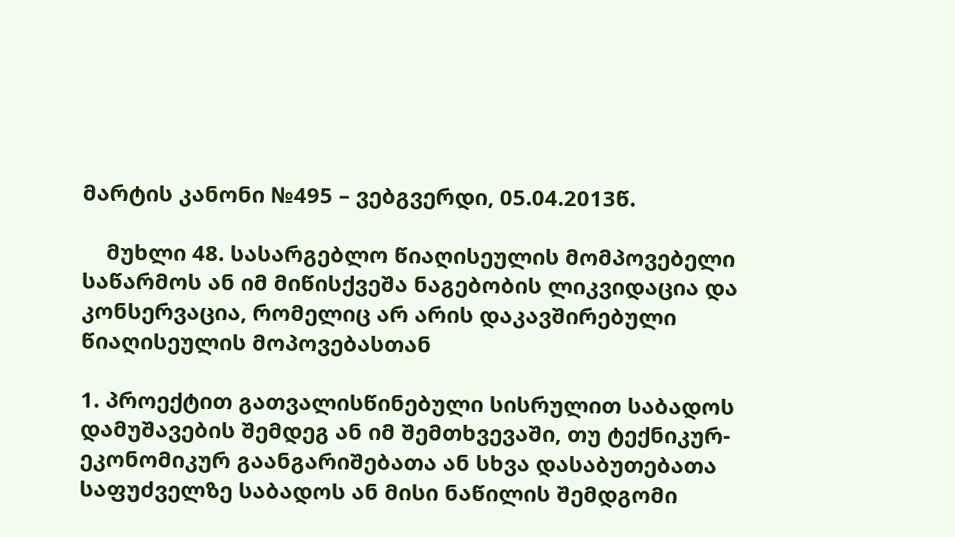მარტის კანონი №495 – ვებგვერდი, 05.04.2013წ.

    მუხლი 48. სასარგებლო წიაღისეულის მომპოვებელი საწარმოს ან იმ მიწისქვეშა ნაგებობის ლიკვიდაცია და კონსერვაცია, რომელიც არ არის დაკავშირებული წიაღისეულის მოპოვებასთან

1. პროექტით გათვალისწინებული სისრულით საბადოს დამუშავების შემდეგ ან იმ შემთხვევაში, თუ ტექნიკურ-ეკონომიკურ გაანგარიშებათა ან სხვა დასაბუთებათა საფუძველზე საბადოს ან მისი ნაწილის შემდგომი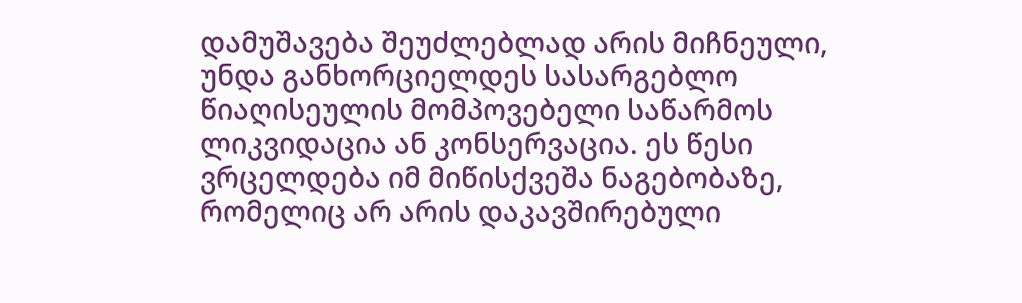დამუშავება შეუძლებლად არის მიჩნეული, უნდა განხორციელდეს სასარგებლო წიაღისეულის მომპოვებელი საწარმოს ლიკვიდაცია ან კონსერვაცია. ეს წესი ვრცელდება იმ მიწისქვეშა ნაგებობაზე, რომელიც არ არის დაკავშირებული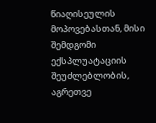წიაღისეულის მოპოვებასთან, მისი შემდგომი ექსპლუატაციის შეუძლებლობის, აგრეთვე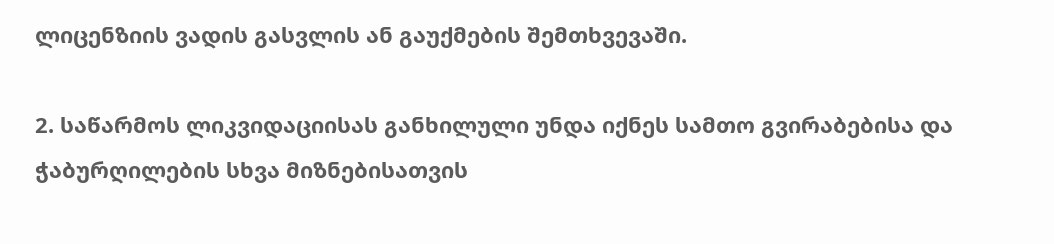ლიცენზიის ვადის გასვლის ან გაუქმების შემთხვევაში.

2. საწარმოს ლიკვიდაციისას განხილული უნდა იქნეს სამთო გვირაბებისა და ჭაბურღილების სხვა მიზნებისათვის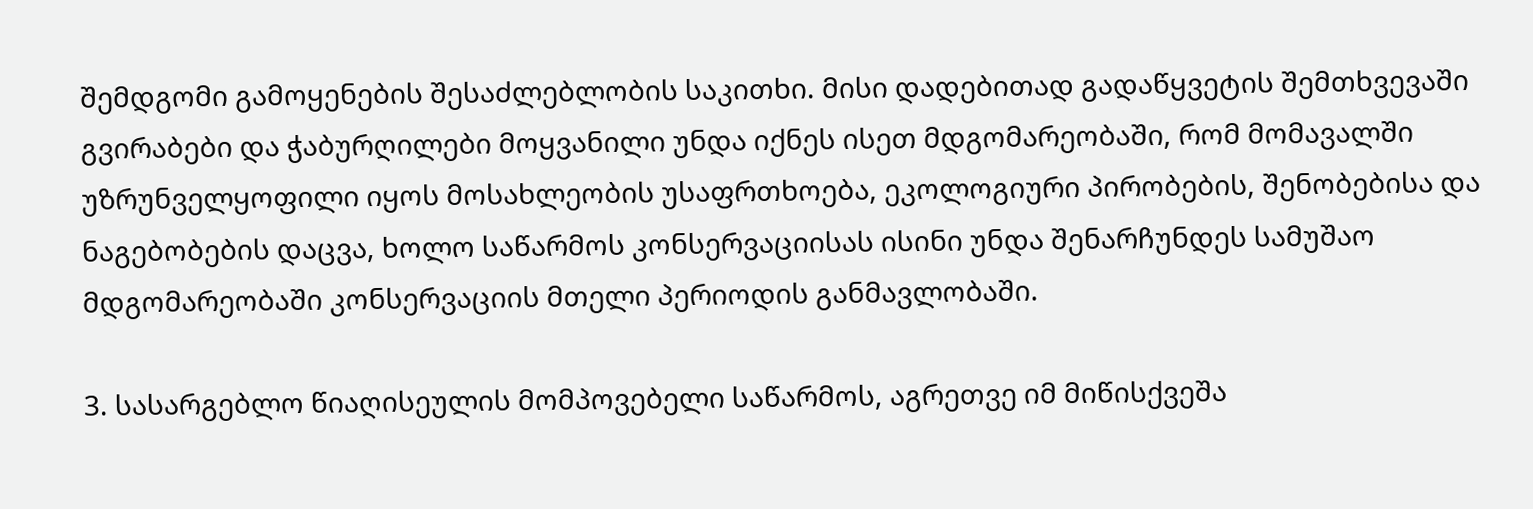შემდგომი გამოყენების შესაძლებლობის საკითხი. მისი დადებითად გადაწყვეტის შემთხვევაში გვირაბები და ჭაბურღილები მოყვანილი უნდა იქნეს ისეთ მდგომარეობაში, რომ მომავალში უზრუნველყოფილი იყოს მოსახლეობის უსაფრთხოება, ეკოლოგიური პირობების, შენობებისა და ნაგებობების დაცვა, ხოლო საწარმოს კონსერვაციისას ისინი უნდა შენარჩუნდეს სამუშაო მდგომარეობაში კონსერვაციის მთელი პერიოდის განმავლობაში.

3. სასარგებლო წიაღისეულის მომპოვებელი საწარმოს, აგრეთვე იმ მიწისქვეშა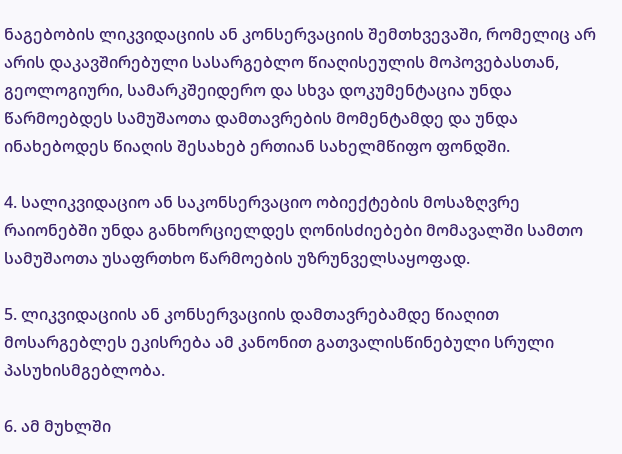ნაგებობის ლიკვიდაციის ან კონსერვაციის შემთხვევაში, რომელიც არ არის დაკავშირებული სასარგებლო წიაღისეულის მოპოვებასთან, გეოლოგიური, სამარკშეიდერო და სხვა დოკუმენტაცია უნდა წარმოებდეს სამუშაოთა დამთავრების მომენტამდე და უნდა ინახებოდეს წიაღის შესახებ ერთიან სახელმწიფო ფონდში.

4. სალიკვიდაციო ან საკონსერვაციო ობიექტების მოსაზღვრე რაიონებში უნდა განხორციელდეს ღონისძიებები მომავალში სამთო სამუშაოთა უსაფრთხო წარმოების უზრუნველსაყოფად.

5. ლიკვიდაციის ან კონსერვაციის დამთავრებამდე წიაღით მოსარგებლეს ეკისრება ამ კანონით გათვალისწინებული სრული პასუხისმგებლობა.

6. ამ მუხლში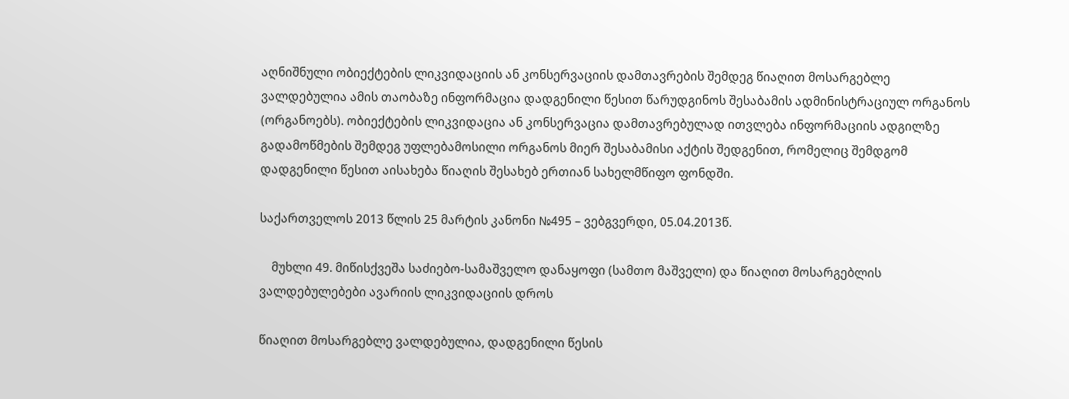აღნიშნული ობიექტების ლიკვიდაციის ან კონსერვაციის დამთავრების შემდეგ წიაღით მოსარგებლე ვალდებულია ამის თაობაზე ინფორმაცია დადგენილი წესით წარუდგინოს შესაბამის ადმინისტრაციულ ორგანოს (ორგანოებს). ობიექტების ლიკვიდაცია ან კონსერვაცია დამთავრებულად ითვლება ინფორმაციის ადგილზე გადამოწმების შემდეგ უფლებამოსილი ორგანოს მიერ შესაბამისი აქტის შედგენით, რომელიც შემდგომ დადგენილი წესით აისახება წიაღის შესახებ ერთიან სახელმწიფო ფონდში.

საქართველოს 2013 წლის 25 მარტის კანონი №495 – ვებგვერდი, 05.04.2013წ.

    მუხლი 49. მიწისქვეშა საძიებო-სამაშველო დანაყოფი (სამთო მაშველი) და წიაღით მოსარგებლის ვალდებულებები ავარიის ლიკვიდაციის დროს

წიაღით მოსარგებლე ვალდებულია, დადგენილი წესის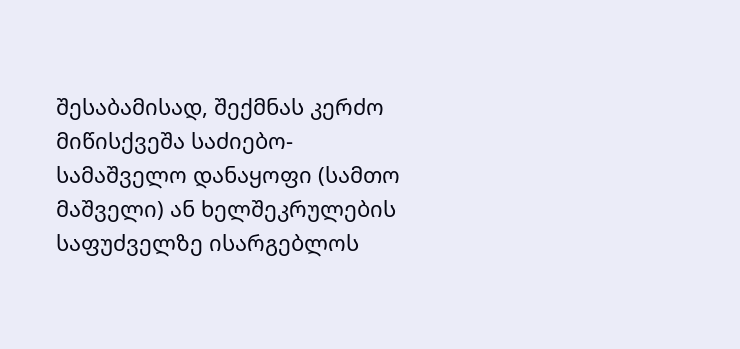შესაბამისად, შექმნას კერძო მიწისქვეშა საძიებო-სამაშველო დანაყოფი (სამთო მაშველი) ან ხელშეკრულების საფუძველზე ისარგებლოს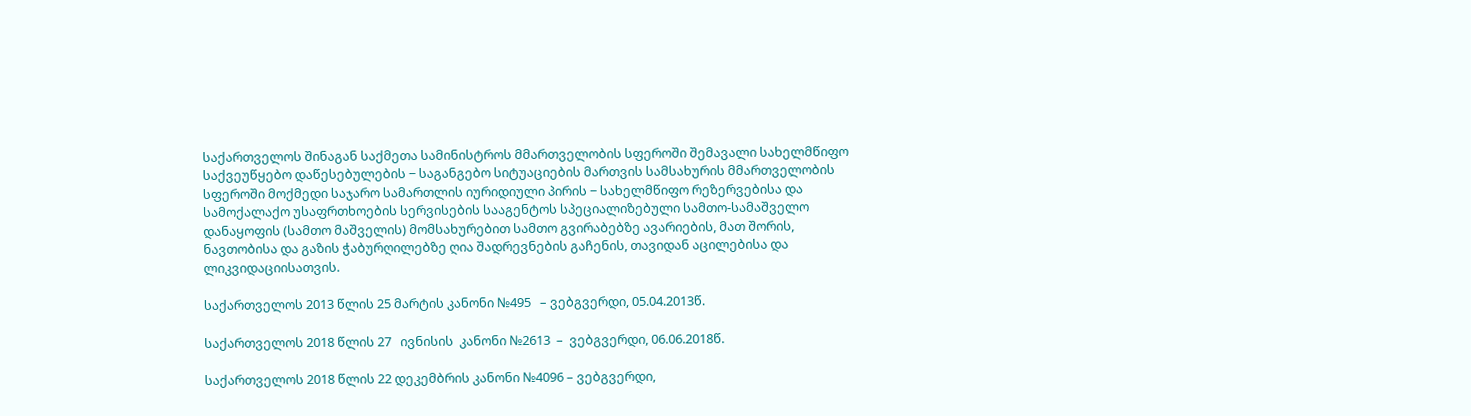საქართველოს შინაგან საქმეთა სამინისტროს მმართველობის სფეროში შემავალი სახელმწიფო საქვეუწყებო დაწესებულების − საგანგებო სიტუაციების მართვის სამსახურის მმართველობის სფეროში მოქმედი საჯარო სამართლის იურიდიული პირის − სახელმწიფო რეზერვებისა და სამოქალაქო უსაფრთხოების სერვისების სააგენტოს სპეციალიზებული სამთო-სამაშველო დანაყოფის (სამთო მაშველის) მომსახურებით სამთო გვირაბებზე ავარიების, მათ შორის, ნავთობისა და გაზის ჭაბურღილებზე ღია შადრევნების გაჩენის, თავიდან აცილებისა და ლიკვიდაციისათვის.

საქართველოს 2013 წლის 25 მარტის კანონი №495   – ვებგვერდი, 05.04.2013წ.

საქართველოს 2018 წლის 27   ივნისის  კანონი №2613  –  ვებგვერდი, 06.06.2018წ.

საქართველოს 2018 წლის 22 დეკემბრის კანონი №4096 – ვებგვერდი,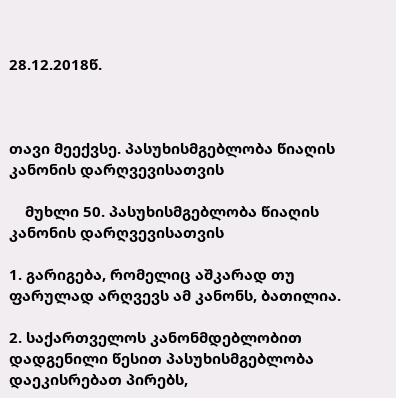28.12.2018წ.



თავი მეექვსე. პასუხისმგებლობა წიაღის კანონის დარღვევისათვის

    მუხლი 50. პასუხისმგებლობა წიაღის კანონის დარღვევისათვის

1. გარიგება, რომელიც აშკარად თუ ფარულად არღვევს ამ კანონს, ბათილია.

2. საქართველოს კანონმდებლობით დადგენილი წესით პასუხისმგებლობა დაეკისრებათ პირებს,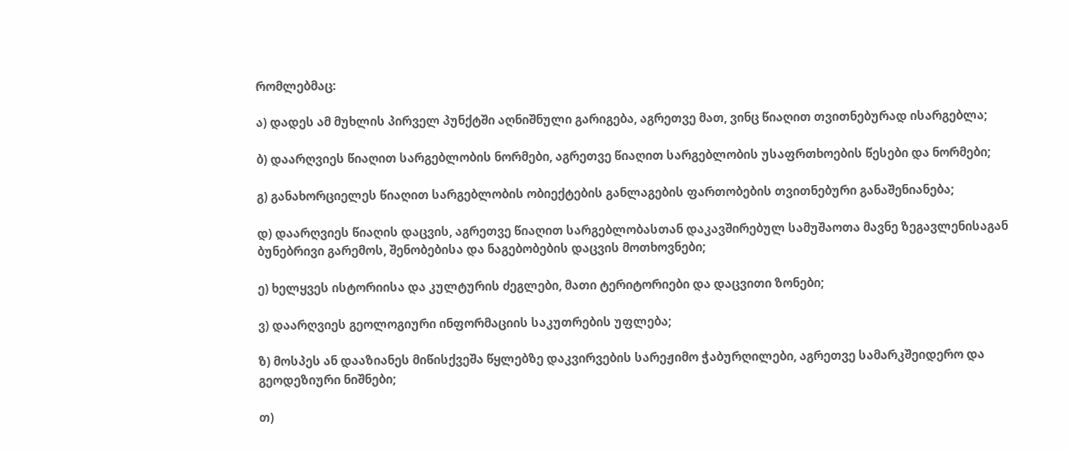რომლებმაც:

ა) დადეს ამ მუხლის პირველ პუნქტში აღნიშნული გარიგება, აგრეთვე მათ, ვინც წიაღით თვითნებურად ისარგებლა;

ბ) დაარღვიეს წიაღით სარგებლობის ნორმები, აგრეთვე წიაღით სარგებლობის უსაფრთხოების წესები და ნორმები;

გ) განახორციელეს წიაღით სარგებლობის ობიექტების განლაგების ფართობების თვითნებური განაშენიანება;

დ) დაარღვიეს წიაღის დაცვის, აგრეთვე წიაღით სარგებლობასთან დაკავშირებულ სამუშაოთა მავნე ზეგავლენისაგან ბუნებრივი გარემოს, შენობებისა და ნაგებობების დაცვის მოთხოვნები;

ე) ხელყვეს ისტორიისა და კულტურის ძეგლები, მათი ტერიტორიები და დაცვითი ზონები;

ვ) დაარღვიეს გეოლოგიური ინფორმაციის საკუთრების უფლება;

ზ) მოსპეს ან დააზიანეს მიწისქვეშა წყლებზე დაკვირვების სარეჟიმო ჭაბურღილები, აგრეთვე სამარკშეიდერო და გეოდეზიური ნიშნები;

თ)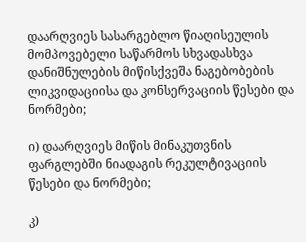დაარღვიეს სასარგებლო წიაღისეულის მომპოვებელი საწარმოს სხვადასხვა დანიშნულების მიწისქვეშა ნაგებობების ლიკვიდაციისა და კონსერვაციის წესები და ნორმები;

ი) დაარღვიეს მიწის მინაკუთვნის ფარგლებში ნიადაგის რეკულტივაციის წესები და ნორმები;

კ)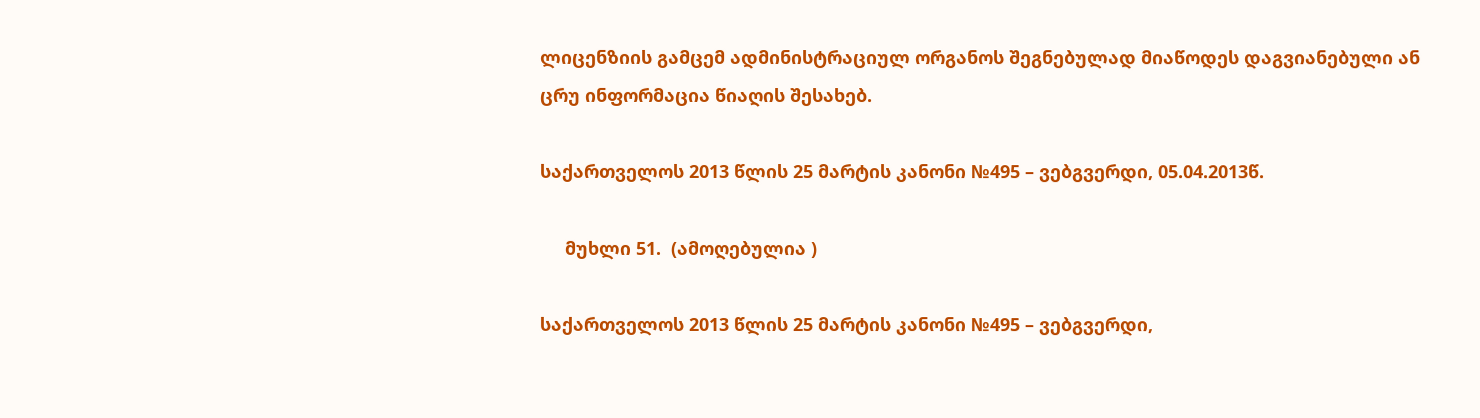ლიცენზიის გამცემ ადმინისტრაციულ ორგანოს შეგნებულად მიაწოდეს დაგვიანებული ან ცრუ ინფორმაცია წიაღის შესახებ.

საქართველოს 2013 წლის 25 მარტის კანონი №495 – ვებგვერდი, 05.04.2013წ.

     მუხლი 51.  (ამოღებულია )

საქართველოს 2013 წლის 25 მარტის კანონი №495 – ვებგვერდი,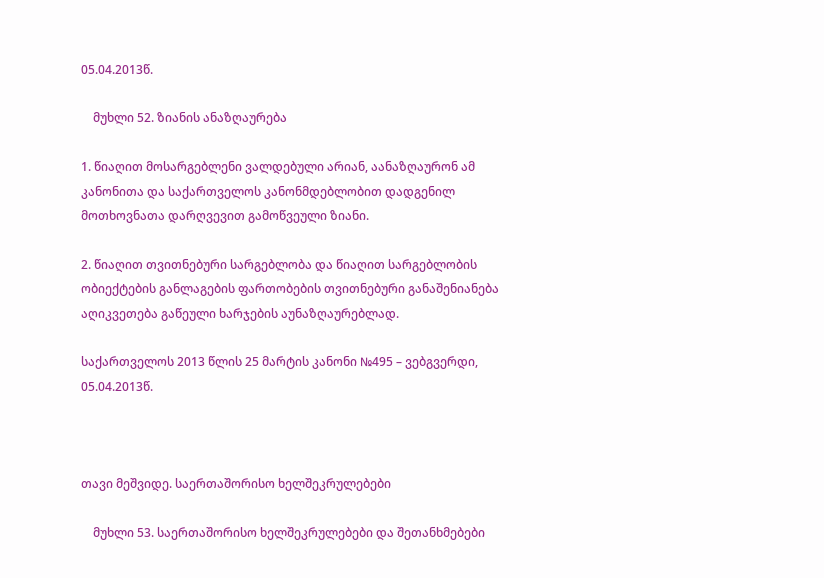05.04.2013წ.

    მუხლი 52. ზიანის ანაზღაურება

1. წიაღით მოსარგებლენი ვალდებული არიან, აანაზღაურონ ამ კანონითა და საქართველოს კანონმდებლობით დადგენილ მოთხოვნათა დარღვევით გამოწვეული ზიანი.

2. წიაღით თვითნებური სარგებლობა და წიაღით სარგებლობის ობიექტების განლაგების ფართობების თვითნებური განაშენიანება აღიკვეთება გაწეული ხარჯების აუნაზღაურებლად.

საქართველოს 2013 წლის 25 მარტის კანონი №495 – ვებგვერდი, 05.04.2013წ.



თავი მეშვიდე. საერთაშორისო ხელშეკრულებები

    მუხლი 53. საერთაშორისო ხელშეკრულებები და შეთანხმებები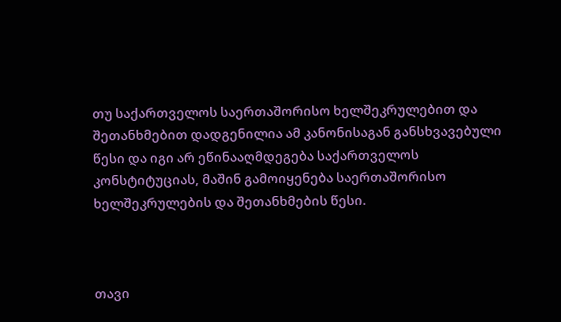თუ საქართველოს საერთაშორისო ხელშეკრულებით და შეთანხმებით დადგენილია ამ კანონისაგან განსხვავებული წესი და იგი არ ეწინააღმდეგება საქართველოს კონსტიტუციას, მაშინ გამოიყენება საერთაშორისო ხელშეკრულების და შეთანხმების წესი.



თავი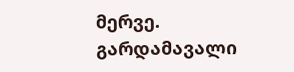მერვე. გარდამავალი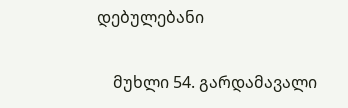დებულებანი

    მუხლი 54. გარდამავალი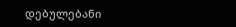დებულებანი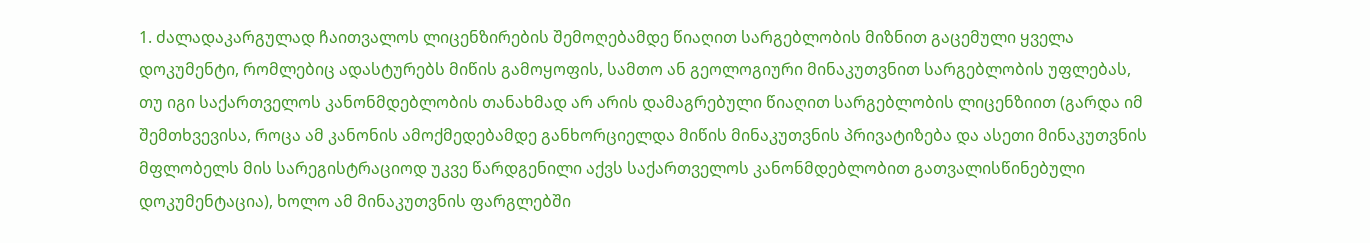1. ძალადაკარგულად ჩაითვალოს ლიცენზირების შემოღებამდე წიაღით სარგებლობის მიზნით გაცემული ყველა დოკუმენტი, რომლებიც ადასტურებს მიწის გამოყოფის, სამთო ან გეოლოგიური მინაკუთვნით სარგებლობის უფლებას, თუ იგი საქართველოს კანონმდებლობის თანახმად არ არის დამაგრებული წიაღით სარგებლობის ლიცენზიით (გარდა იმ შემთხვევისა, როცა ამ კანონის ამოქმედებამდე განხორციელდა მიწის მინაკუთვნის პრივატიზება და ასეთი მინაკუთვნის მფლობელს მის სარეგისტრაციოდ უკვე წარდგენილი აქვს საქართველოს კანონმდებლობით გათვალისწინებული დოკუმენტაცია), ხოლო ამ მინაკუთვნის ფარგლებში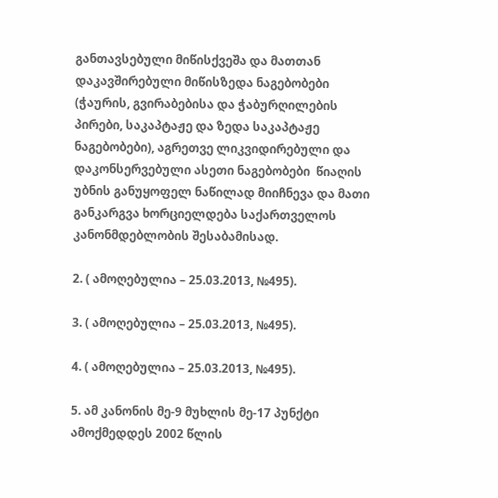განთავსებული მიწისქვეშა და მათთან დაკავშირებული მიწისზედა ნაგებობები (ჭაურის, გვირაბებისა და ჭაბურღილების პირები, საკაპტაჟე და ზედა საკაპტაჟე ნაგებობები), აგრეთვე ლიკვიდირებული და დაკონსერვებული ასეთი ნაგებობები  წიაღის უბნის განუყოფელ ნაწილად მიიჩნევა და მათი განკარგვა ხორციელდება საქართველოს კანონმდებლობის შესაბამისად.

2. ( ამოღებულია – 25.03.2013, №495).

3. ( ამოღებულია – 25.03.2013, №495).

4. ( ამოღებულია – 25.03.2013, №495).

5. ამ კანონის მე-9 მუხლის მე-17 პუნქტი ამოქმედდეს 2002 წლის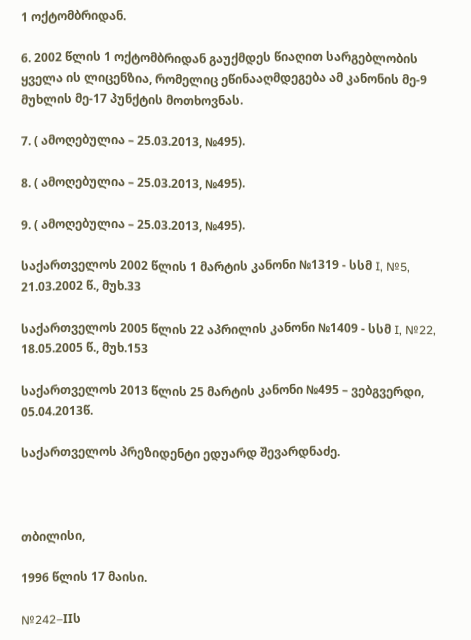1 ოქტომბრიდან.

6. 2002 წლის 1 ოქტომბრიდან გაუქმდეს წიაღით სარგებლობის ყველა ის ლიცენზია, რომელიც ეწინააღმდეგება ამ კანონის მე-9 მუხლის მე-17 პუნქტის მოთხოვნას.

7. ( ამოღებულია – 25.03.2013, №495).

8. ( ამოღებულია – 25.03.2013, №495).

9. ( ამოღებულია – 25.03.2013, №495).

საქართველოს 2002 წლის 1 მარტის კანონი №1319 - სსმ I, №5, 21.03.2002 წ., მუხ.33

საქართველოს 2005 წლის 22 აპრილის კანონი №1409 - სსმ I, №22, 18.05.2005 წ., მუხ.153

საქართველოს 2013 წლის 25 მარტის კანონი №495 – ვებგვერდი, 05.04.2013წ.

საქართველოს პრეზიდენტი ედუარდ შევარდნაძე.



თბილისი,

1996 წლის 17 მაისი.

№242–IIს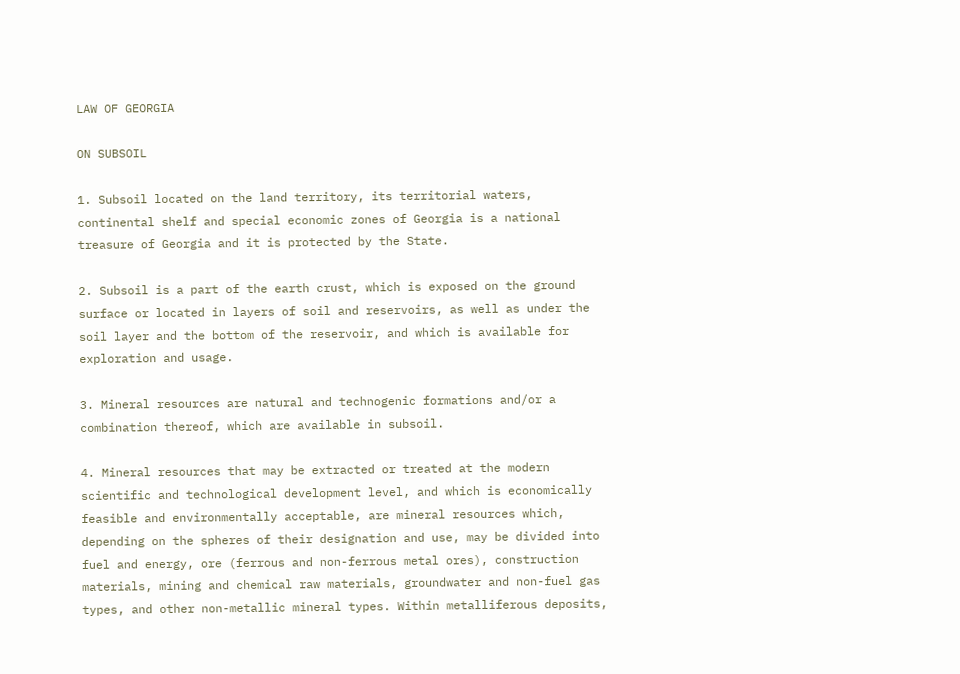LAW OF GEORGIA

ON SUBSOIL

1. Subsoil located on the land territory, its territorial waters, continental shelf and special economic zones of Georgia is a national treasure of Georgia and it is protected by the State.

2. Subsoil is a part of the earth crust, which is exposed on the ground surface or located in layers of soil and reservoirs, as well as under the soil layer and the bottom of the reservoir, and which is available for exploration and usage.

3. Mineral resources are natural and technogenic formations and/or a combination thereof, which are available in subsoil.

4. Mineral resources that may be extracted or treated at the modern scientific and technological development level, and which is economically feasible and environmentally acceptable, are mineral resources which, depending on the spheres of their designation and use, may be divided into fuel and energy, ore (ferrous and non-ferrous metal ores), construction materials, mining and chemical raw materials, groundwater and non-fuel gas types, and other non-metallic mineral types. Within metalliferous deposits,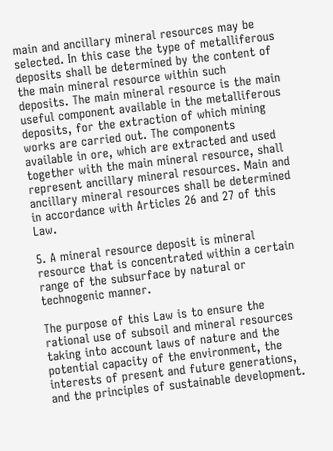main and ancillary mineral resources may be selected. In this case the type of metalliferous deposits shall be determined by the content of the main mineral resource within such deposits. The main mineral resource is the main useful component available in the metalliferous deposits, for the extraction of which mining works are carried out. The components available in ore, which are extracted and used together with the main mineral resource, shall represent ancillary mineral resources. Main and ancillary mineral resources shall be determined in accordance with Articles 26 and 27 of this Law.

5. A mineral resource deposit is mineral resource that is concentrated within a certain range of the subsurface by natural or technogenic manner.

The purpose of this Law is to ensure the rational use of subsoil and mineral resources taking into account laws of nature and the potential capacity of the environment, the interests of present and future generations, and the principles of sustainable development.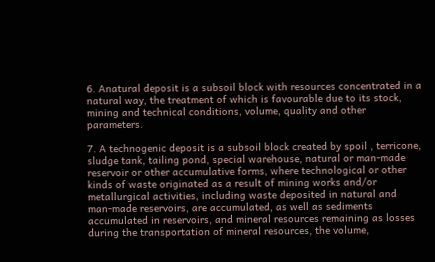6. Anatural deposit is a subsoil block with resources concentrated in a natural way, the treatment of which is favourable due to its stock, mining and technical conditions, volume, quality and other parameters.

7. A technogenic deposit is a subsoil block created by spoil , terricone, sludge tank, tailing pond, special warehouse, natural or man-made reservoir or other accumulative forms, where technological or other kinds of waste originated as a result of mining works and/or metallurgical activities, including waste deposited in natural and man-made reservoirs, are accumulated, as well as sediments accumulated in reservoirs, and mineral resources remaining as losses during the transportation of mineral resources, the volume,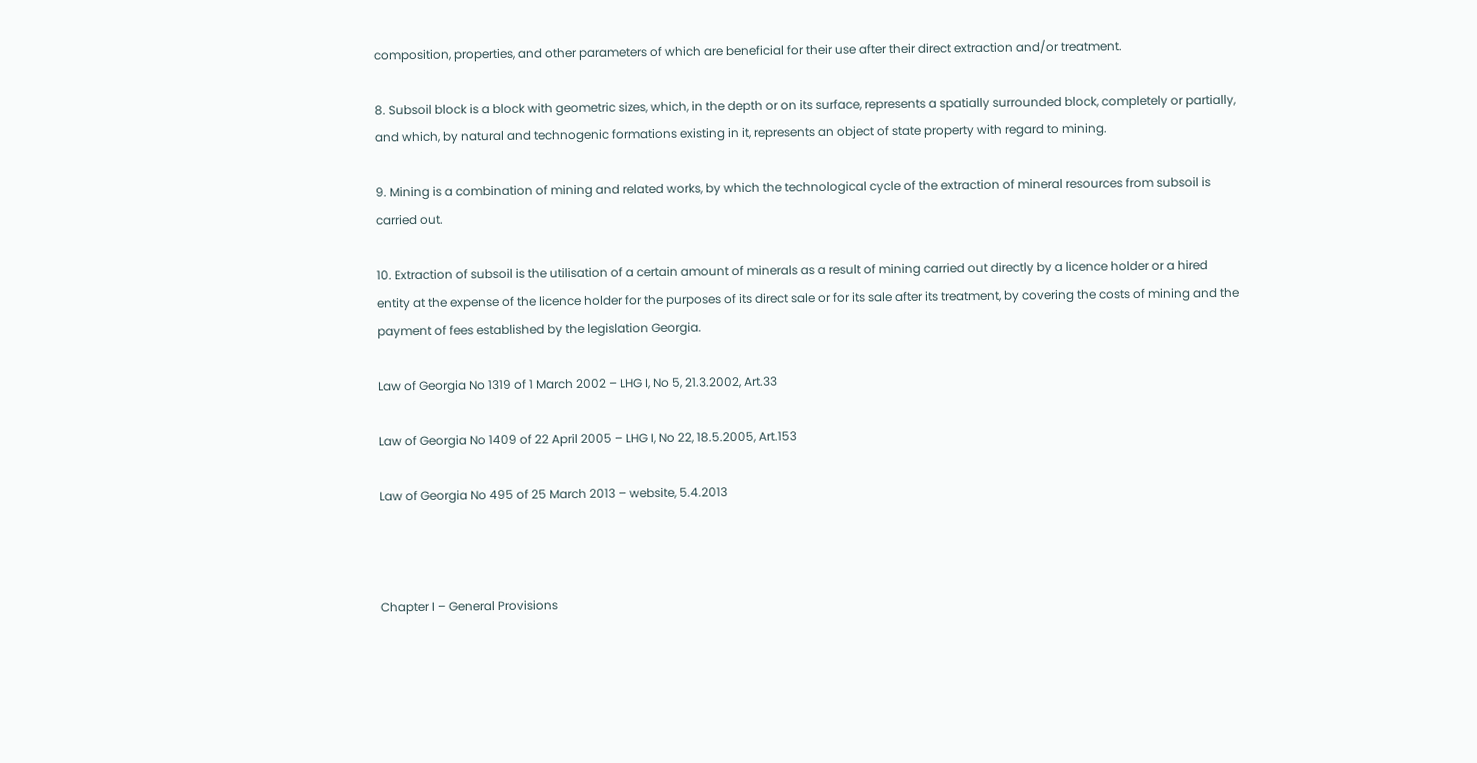composition, properties, and other parameters of which are beneficial for their use after their direct extraction and/or treatment.

8. Subsoil block is a block with geometric sizes, which, in the depth or on its surface, represents a spatially surrounded block, completely or partially, and which, by natural and technogenic formations existing in it, represents an object of state property with regard to mining.

9. Mining is a combination of mining and related works, by which the technological cycle of the extraction of mineral resources from subsoil is carried out.

10. Extraction of subsoil is the utilisation of a certain amount of minerals as a result of mining carried out directly by a licence holder or a hired entity at the expense of the licence holder for the purposes of its direct sale or for its sale after its treatment, by covering the costs of mining and the payment of fees established by the legislation Georgia.

Law of Georgia No 1319 of 1 March 2002 – LHG I, No 5, 21.3.2002, Art.33

Law of Georgia No 1409 of 22 April 2005 – LHG I, No 22, 18.5.2005, Art.153

Law of Georgia No 495 of 25 March 2013 – website, 5.4.2013



Chapter I – General Provisions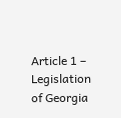Article 1 – Legislation of Georgia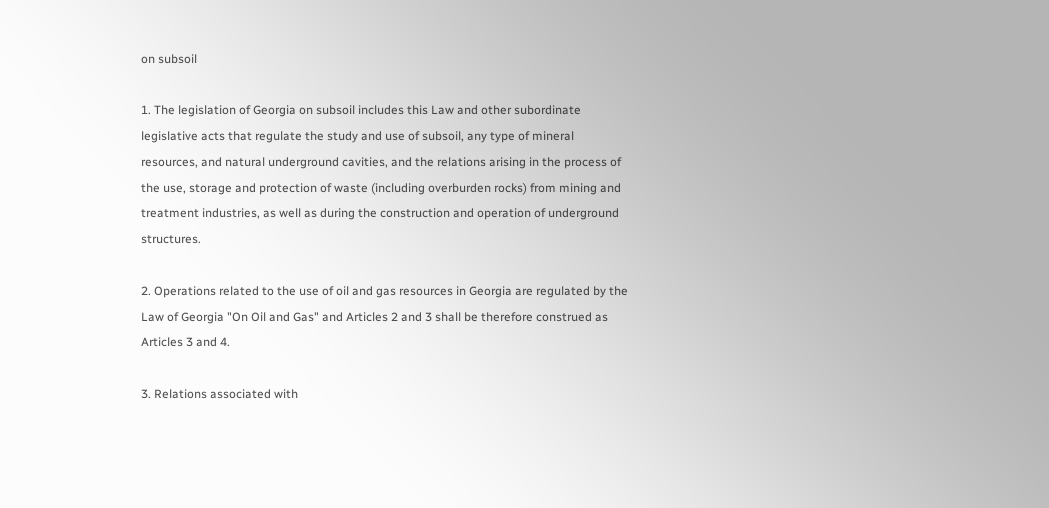on subsoil

1. The legislation of Georgia on subsoil includes this Law and other subordinate legislative acts that regulate the study and use of subsoil, any type of mineral resources, and natural underground cavities, and the relations arising in the process of the use, storage and protection of waste (including overburden rocks) from mining and treatment industries, as well as during the construction and operation of underground structures.

2. Operations related to the use of oil and gas resources in Georgia are regulated by the Law of Georgia "On Oil and Gas" and Articles 2 and 3 shall be therefore construed as Articles 3 and 4.

3. Relations associated with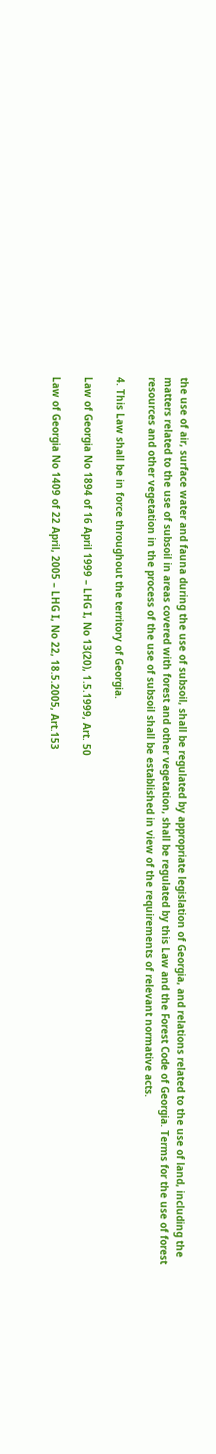the use of air, surface water and fauna during the use of subsoil, shall be regulated by appropriate legislation of Georgia, and relations related to the use of land, including the matters related to the use of subsoil in areas covered with forest and other vegetation, shall be regulated by this Law and the Forest Code of Georgia. Terms for the use of forest resources and other vegetation in the process of the use of subsoil shall be established in view of the requirements of relevant normative acts.

4. This Law shall be in force throughout the territory of Georgia.

Law of Georgia No 1894 of 16 April 1999 – LHG I, No 13(20), 1.5.1999, Art. 50

Law of Georgia No 1409 of 22 April, 2005 – LHG I, No 22, 18.5.2005, Art.153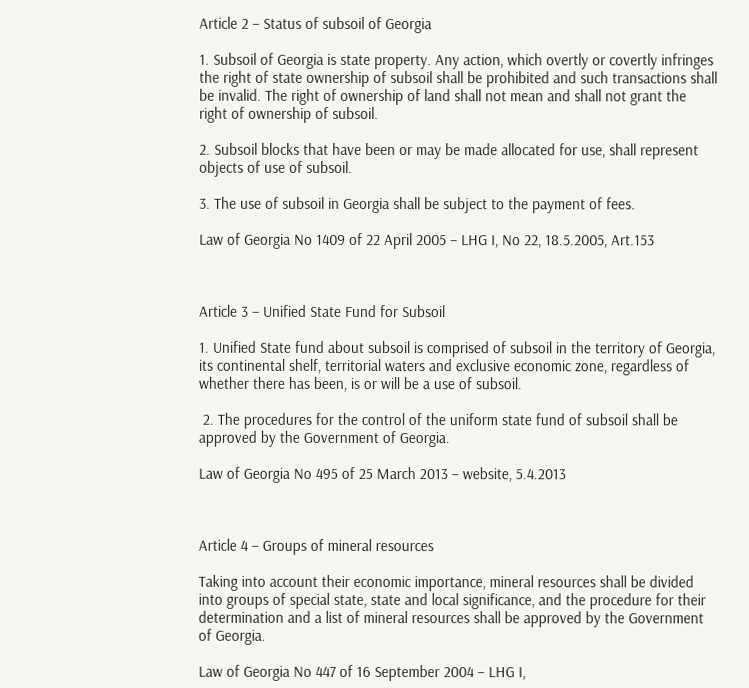Article 2 – Status of subsoil of Georgia

1. Subsoil of Georgia is state property. Any action, which overtly or covertly infringes the right of state ownership of subsoil shall be prohibited and such transactions shall be invalid. The right of ownership of land shall not mean and shall not grant the right of ownership of subsoil.

2. Subsoil blocks that have been or may be made allocated for use, shall represent objects of use of subsoil.

3. The use of subsoil in Georgia shall be subject to the payment of fees.

Law of Georgia No 1409 of 22 April 2005 – LHG I, No 22, 18.5.2005, Art.153



Article 3 – Unified State Fund for Subsoil

1. Unified State fund about subsoil is comprised of subsoil in the territory of Georgia, its continental shelf, territorial waters and exclusive economic zone, regardless of whether there has been, is or will be a use of subsoil.

 2. The procedures for the control of the uniform state fund of subsoil shall be approved by the Government of Georgia.

Law of Georgia No 495 of 25 March 2013 – website, 5.4.2013



Article 4 – Groups of mineral resources

Taking into account their economic importance, mineral resources shall be divided into groups of special state, state and local significance, and the procedure for their determination and a list of mineral resources shall be approved by the Government of Georgia.

Law of Georgia No 447 of 16 September 2004 – LHG I,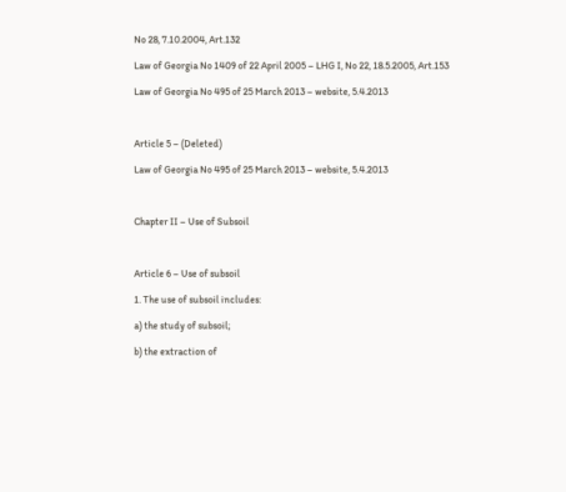No 28, 7.10.2004, Art.132

Law of Georgia No 1409 of 22 April 2005 – LHG I, No 22, 18.5.2005, Art.153

Law of Georgia No 495 of 25 March 2013 – website, 5.4.2013



Article 5 – (Deleted)

Law of Georgia No 495 of 25 March 2013 – website, 5.4.2013



Chapter II – Use of Subsoil



Article 6 – Use of subsoil

1. The use of subsoil includes:

a) the study of subsoil;

b) the extraction of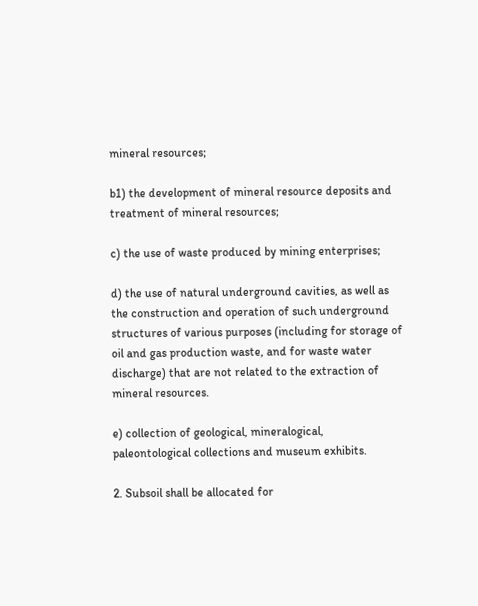mineral resources;

b1) the development of mineral resource deposits and treatment of mineral resources;

c) the use of waste produced by mining enterprises;

d) the use of natural underground cavities, as well as the construction and operation of such underground structures of various purposes (including for storage of oil and gas production waste, and for waste water discharge) that are not related to the extraction of mineral resources.

e) collection of geological, mineralogical, paleontological collections and museum exhibits.

2. Subsoil shall be allocated for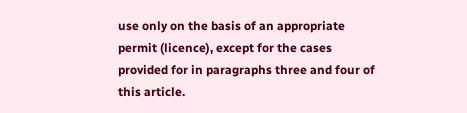use only on the basis of an appropriate permit (licence), except for the cases provided for in paragraphs three and four of this article.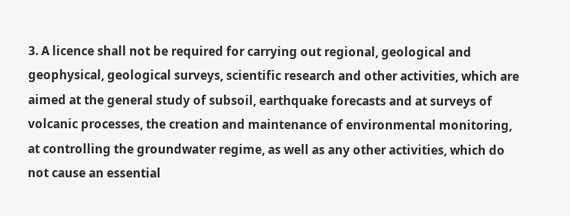3. A licence shall not be required for carrying out regional, geological and geophysical, geological surveys, scientific research and other activities, which are aimed at the general study of subsoil, earthquake forecasts and at surveys of volcanic processes, the creation and maintenance of environmental monitoring, at controlling the groundwater regime, as well as any other activities, which do not cause an essential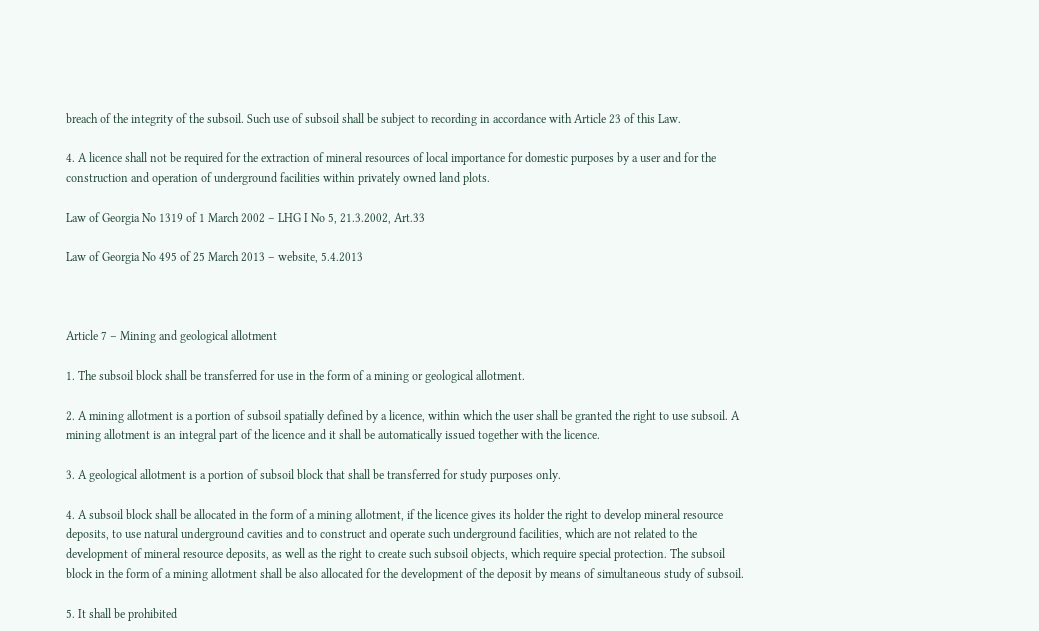breach of the integrity of the subsoil. Such use of subsoil shall be subject to recording in accordance with Article 23 of this Law.

4. A licence shall not be required for the extraction of mineral resources of local importance for domestic purposes by a user and for the construction and operation of underground facilities within privately owned land plots.

Law of Georgia No 1319 of 1 March 2002 – LHG I No 5, 21.3.2002, Art.33

Law of Georgia No 495 of 25 March 2013 – website, 5.4.2013



Article 7 – Mining and geological allotment

1. The subsoil block shall be transferred for use in the form of a mining or geological allotment.

2. A mining allotment is a portion of subsoil spatially defined by a licence, within which the user shall be granted the right to use subsoil. A mining allotment is an integral part of the licence and it shall be automatically issued together with the licence.

3. A geological allotment is a portion of subsoil block that shall be transferred for study purposes only.

4. A subsoil block shall be allocated in the form of a mining allotment, if the licence gives its holder the right to develop mineral resource deposits, to use natural underground cavities and to construct and operate such underground facilities, which are not related to the development of mineral resource deposits, as well as the right to create such subsoil objects, which require special protection. The subsoil block in the form of a mining allotment shall be also allocated for the development of the deposit by means of simultaneous study of subsoil.

5. It shall be prohibited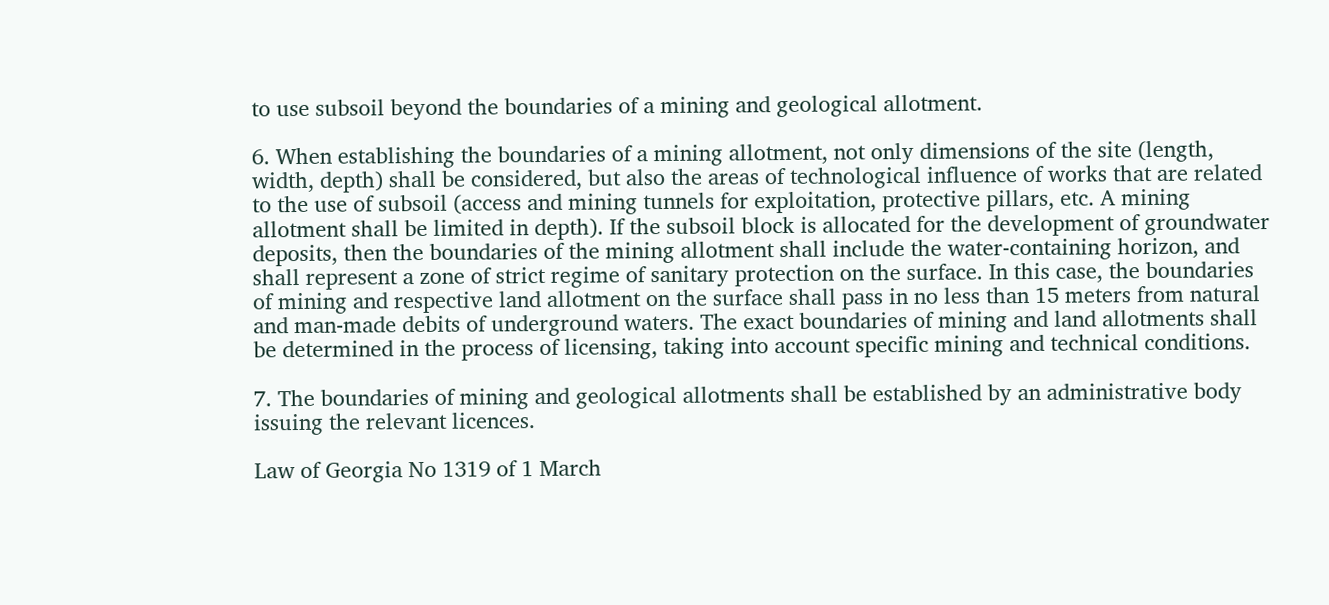to use subsoil beyond the boundaries of a mining and geological allotment.

6. When establishing the boundaries of a mining allotment, not only dimensions of the site (length, width, depth) shall be considered, but also the areas of technological influence of works that are related to the use of subsoil (access and mining tunnels for exploitation, protective pillars, etc. A mining allotment shall be limited in depth). If the subsoil block is allocated for the development of groundwater deposits, then the boundaries of the mining allotment shall include the water-containing horizon, and shall represent a zone of strict regime of sanitary protection on the surface. In this case, the boundaries of mining and respective land allotment on the surface shall pass in no less than 15 meters from natural and man-made debits of underground waters. The exact boundaries of mining and land allotments shall be determined in the process of licensing, taking into account specific mining and technical conditions.

7. The boundaries of mining and geological allotments shall be established by an administrative body issuing the relevant licences.

Law of Georgia No 1319 of 1 March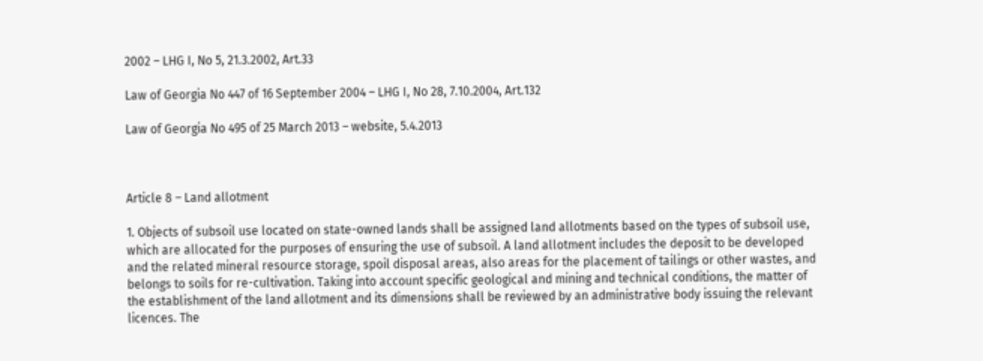2002 – LHG I, No 5, 21.3.2002, Art.33

Law of Georgia No 447 of 16 September 2004 – LHG I, No 28, 7.10.2004, Art.132

Law of Georgia No 495 of 25 March 2013 – website, 5.4.2013



Article 8 – Land allotment

1. Objects of subsoil use located on state-owned lands shall be assigned land allotments based on the types of subsoil use, which are allocated for the purposes of ensuring the use of subsoil. A land allotment includes the deposit to be developed and the related mineral resource storage, spoil disposal areas, also areas for the placement of tailings or other wastes, and belongs to soils for re-cultivation. Taking into account specific geological and mining and technical conditions, the matter of the establishment of the land allotment and its dimensions shall be reviewed by an administrative body issuing the relevant licences. The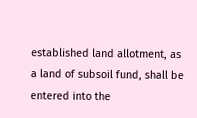established land allotment, as a land of subsoil fund, shall be entered into the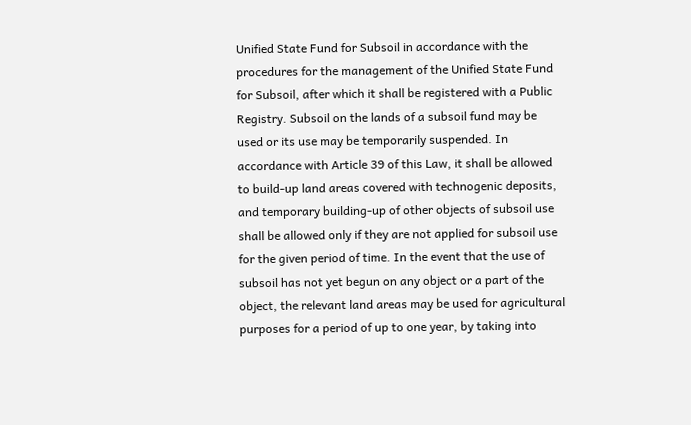Unified State Fund for Subsoil in accordance with the procedures for the management of the Unified State Fund for Subsoil, after which it shall be registered with a Public Registry. Subsoil on the lands of a subsoil fund may be used or its use may be temporarily suspended. In accordance with Article 39 of this Law, it shall be allowed to build-up land areas covered with technogenic deposits, and temporary building-up of other objects of subsoil use shall be allowed only if they are not applied for subsoil use for the given period of time. In the event that the use of subsoil has not yet begun on any object or a part of the object, the relevant land areas may be used for agricultural purposes for a period of up to one year, by taking into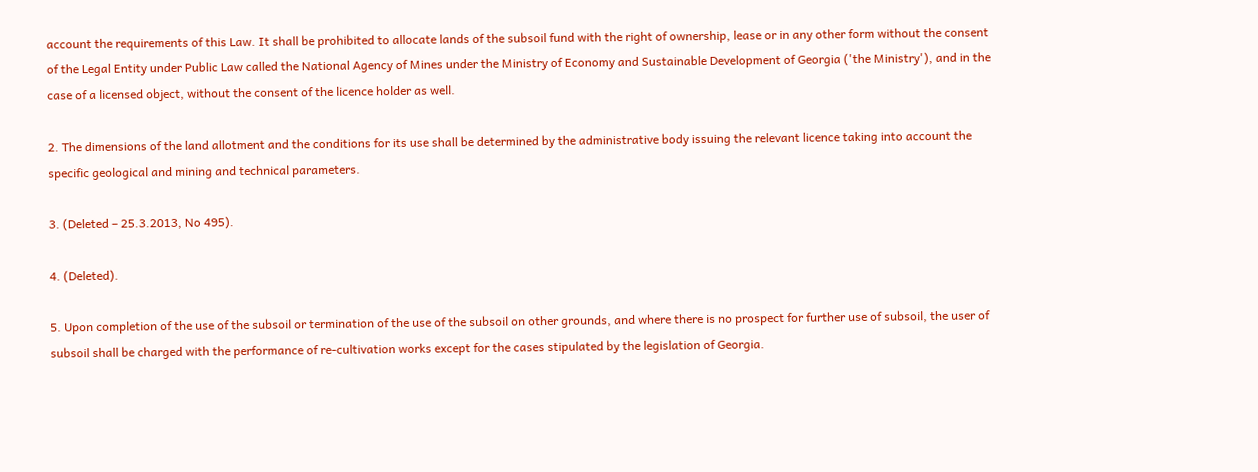account the requirements of this Law. It shall be prohibited to allocate lands of the subsoil fund with the right of ownership, lease or in any other form without the consent of the Legal Entity under Public Law called the National Agency of Mines under the Ministry of Economy and Sustainable Development of Georgia ('the Ministry'), and in the case of a licensed object, without the consent of the licence holder as well.

2. The dimensions of the land allotment and the conditions for its use shall be determined by the administrative body issuing the relevant licence taking into account the specific geological and mining and technical parameters.

3. (Deleted – 25.3.2013, No 495).

4. (Deleted).

5. Upon completion of the use of the subsoil or termination of the use of the subsoil on other grounds, and where there is no prospect for further use of subsoil, the user of subsoil shall be charged with the performance of re-cultivation works except for the cases stipulated by the legislation of Georgia.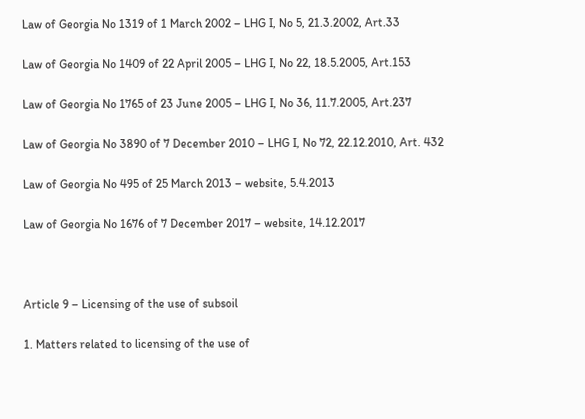Law of Georgia No 1319 of 1 March 2002 – LHG I, No 5, 21.3.2002, Art.33

Law of Georgia No 1409 of 22 April 2005 – LHG I, No 22, 18.5.2005, Art.153

Law of Georgia No 1765 of 23 June 2005 – LHG I, No 36, 11.7.2005, Art.237

Law of Georgia No 3890 of 7 December 2010 – LHG I, No 72, 22.12.2010, Art. 432

Law of Georgia No 495 of 25 March 2013 – website, 5.4.2013

Law of Georgia No 1676 of 7 December 2017 – website, 14.12.2017



Article 9 – Licensing of the use of subsoil

1. Matters related to licensing of the use of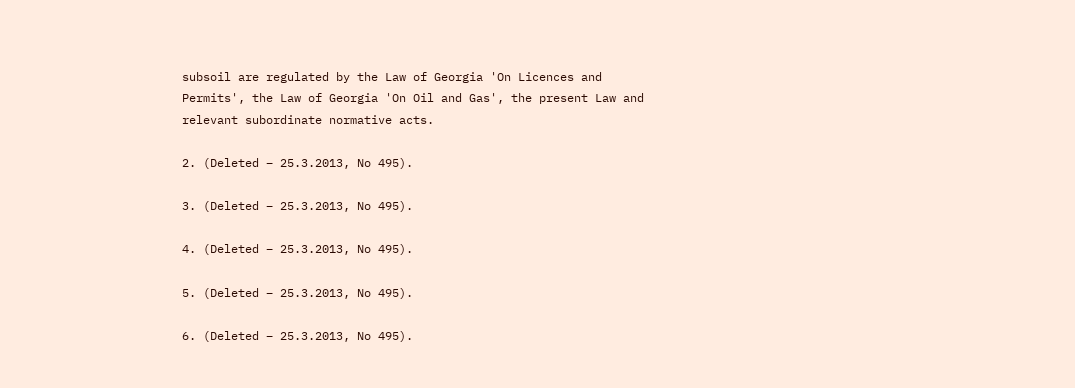subsoil are regulated by the Law of Georgia 'On Licences and Permits', the Law of Georgia 'On Oil and Gas', the present Law and relevant subordinate normative acts.

2. (Deleted – 25.3.2013, No 495).

3. (Deleted – 25.3.2013, No 495).

4. (Deleted – 25.3.2013, No 495).

5. (Deleted – 25.3.2013, No 495).

6. (Deleted – 25.3.2013, No 495).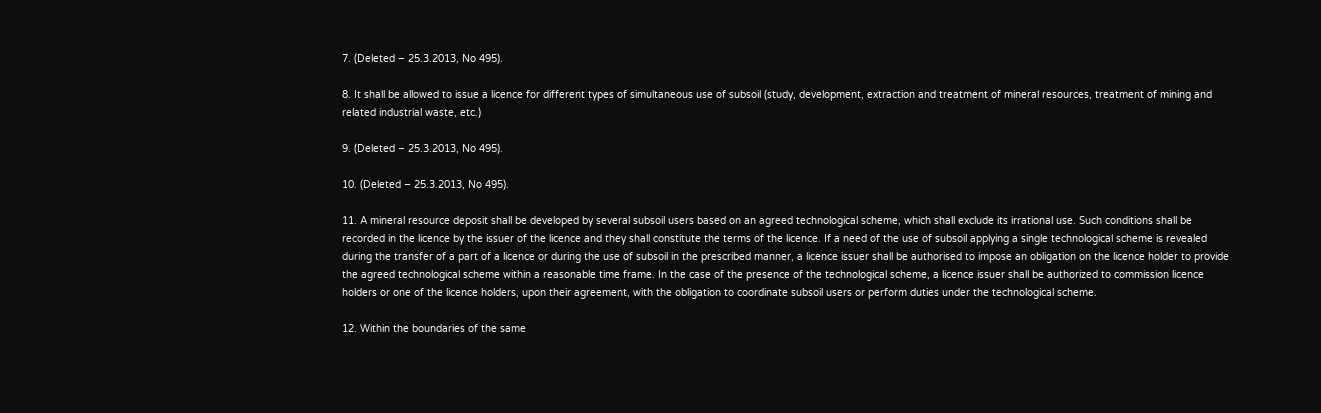7. (Deleted – 25.3.2013, No 495).

8. It shall be allowed to issue a licence for different types of simultaneous use of subsoil (study, development, extraction and treatment of mineral resources, treatment of mining and related industrial waste, etc.)

9. (Deleted – 25.3.2013, No 495).

10. (Deleted – 25.3.2013, No 495).

11. A mineral resource deposit shall be developed by several subsoil users based on an agreed technological scheme, which shall exclude its irrational use. Such conditions shall be recorded in the licence by the issuer of the licence and they shall constitute the terms of the licence. If a need of the use of subsoil applying a single technological scheme is revealed during the transfer of a part of a licence or during the use of subsoil in the prescribed manner, a licence issuer shall be authorised to impose an obligation on the licence holder to provide the agreed technological scheme within a reasonable time frame. In the case of the presence of the technological scheme, a licence issuer shall be authorized to commission licence holders or one of the licence holders, upon their agreement, with the obligation to coordinate subsoil users or perform duties under the technological scheme.

12. Within the boundaries of the same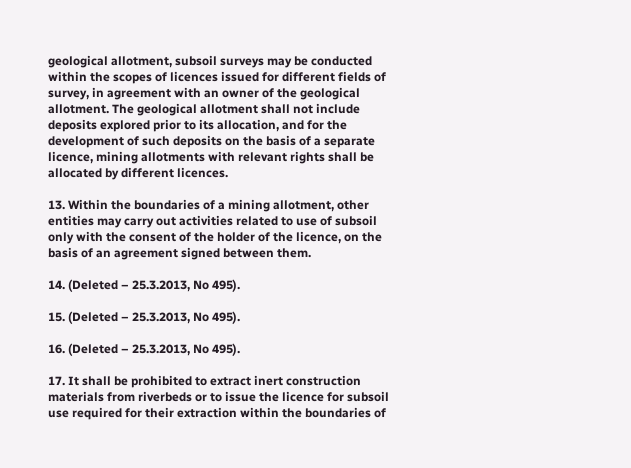geological allotment, subsoil surveys may be conducted within the scopes of licences issued for different fields of survey, in agreement with an owner of the geological allotment. The geological allotment shall not include deposits explored prior to its allocation, and for the development of such deposits on the basis of a separate licence, mining allotments with relevant rights shall be allocated by different licences.

13. Within the boundaries of a mining allotment, other entities may carry out activities related to use of subsoil only with the consent of the holder of the licence, on the basis of an agreement signed between them.

14. (Deleted – 25.3.2013, No 495).

15. (Deleted – 25.3.2013, No 495).

16. (Deleted – 25.3.2013, No 495).

17. It shall be prohibited to extract inert construction materials from riverbeds or to issue the licence for subsoil use required for their extraction within the boundaries of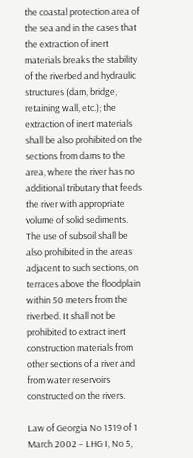the coastal protection area of the sea and in the cases that the extraction of inert materials breaks the stability of the riverbed and hydraulic structures (dam, bridge, retaining wall, etc.); the extraction of inert materials shall be also prohibited on the sections from dams to the area, where the river has no additional tributary that feeds the river with appropriate volume of solid sediments. The use of subsoil shall be also prohibited in the areas adjacent to such sections, on terraces above the floodplain within 50 meters from the riverbed. It shall not be prohibited to extract inert construction materials from other sections of a river and from water reservoirs constructed on the rivers.

Law of Georgia No 1319 of 1 March 2002 – LHG I, No 5,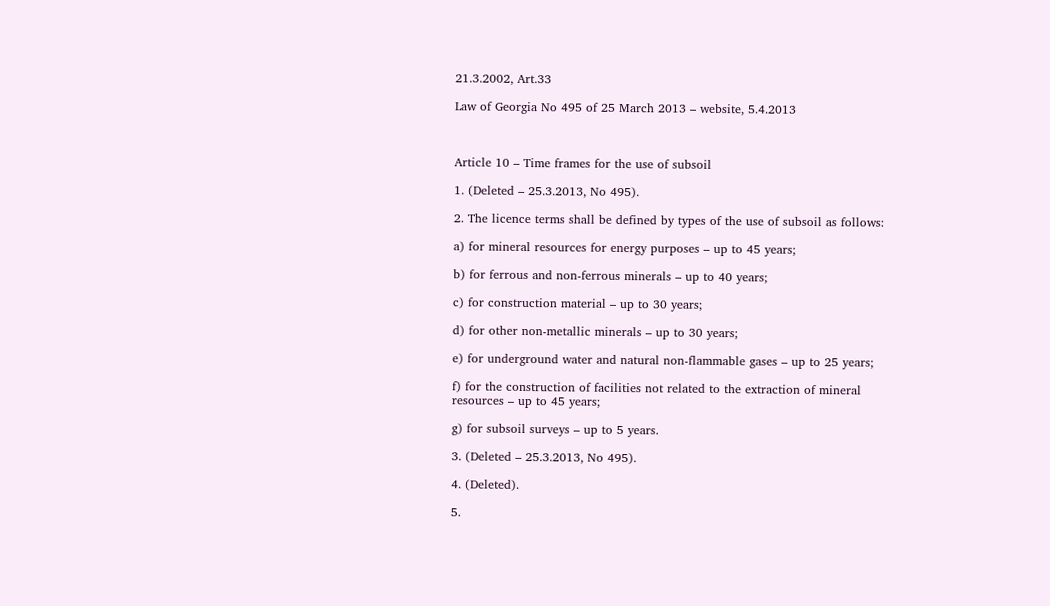21.3.2002, Art.33

Law of Georgia No 495 of 25 March 2013 – website, 5.4.2013



Article 10 – Time frames for the use of subsoil

1. (Deleted – 25.3.2013, No 495).

2. The licence terms shall be defined by types of the use of subsoil as follows:

a) for mineral resources for energy purposes – up to 45 years;

b) for ferrous and non-ferrous minerals – up to 40 years;

c) for construction material – up to 30 years;

d) for other non-metallic minerals – up to 30 years;

e) for underground water and natural non-flammable gases – up to 25 years;

f) for the construction of facilities not related to the extraction of mineral resources – up to 45 years;

g) for subsoil surveys – up to 5 years.

3. (Deleted – 25.3.2013, No 495).

4. (Deleted).

5.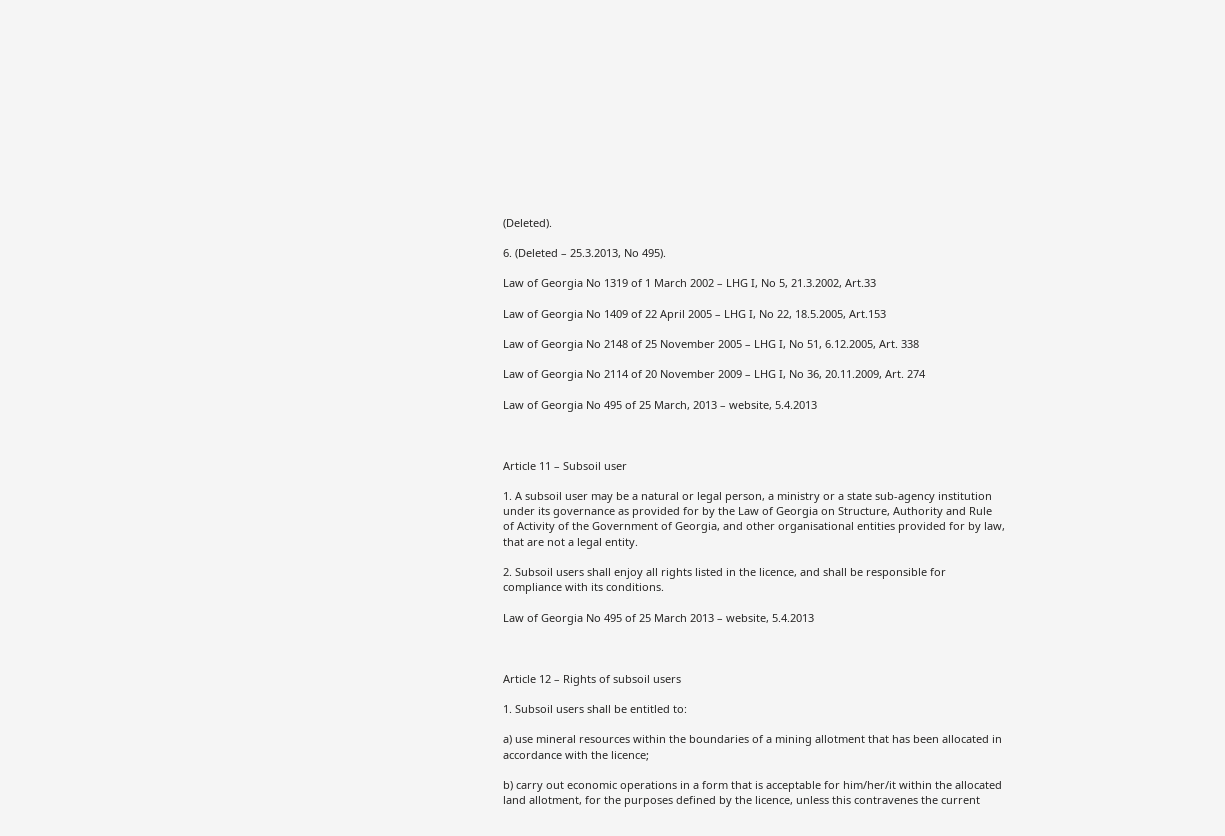(Deleted).

6. (Deleted – 25.3.2013, No 495).

Law of Georgia No 1319 of 1 March 2002 – LHG I, No 5, 21.3.2002, Art.33

Law of Georgia No 1409 of 22 April 2005 – LHG I, No 22, 18.5.2005, Art.153

Law of Georgia No 2148 of 25 November 2005 – LHG I, No 51, 6.12.2005, Art. 338

Law of Georgia No 2114 of 20 November 2009 – LHG I, No 36, 20.11.2009, Art. 274

Law of Georgia No 495 of 25 March, 2013 – website, 5.4.2013



Article 11 – Subsoil user

1. A subsoil user may be a natural or legal person, a ministry or a state sub-agency institution under its governance as provided for by the Law of Georgia on Structure, Authority and Rule of Activity of the Government of Georgia, and other organisational entities provided for by law, that are not a legal entity.

2. Subsoil users shall enjoy all rights listed in the licence, and shall be responsible for compliance with its conditions.

Law of Georgia No 495 of 25 March 2013 – website, 5.4.2013



Article 12 – Rights of subsoil users

1. Subsoil users shall be entitled to:

a) use mineral resources within the boundaries of a mining allotment that has been allocated in accordance with the licence;

b) carry out economic operations in a form that is acceptable for him/her/it within the allocated land allotment, for the purposes defined by the licence, unless this contravenes the current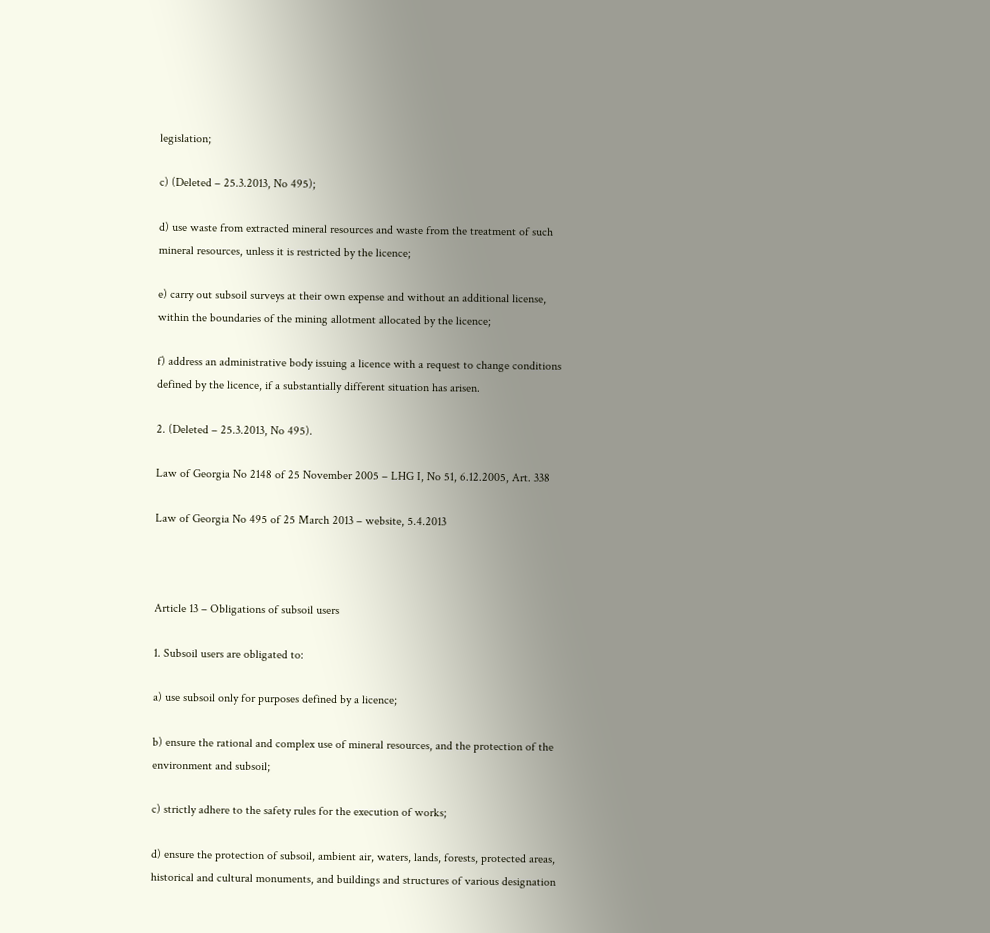legislation;

c) (Deleted – 25.3.2013, No 495);

d) use waste from extracted mineral resources and waste from the treatment of such mineral resources, unless it is restricted by the licence;

e) carry out subsoil surveys at their own expense and without an additional license, within the boundaries of the mining allotment allocated by the licence;

f) address an administrative body issuing a licence with a request to change conditions defined by the licence, if a substantially different situation has arisen.

2. (Deleted – 25.3.2013, No 495).

Law of Georgia No 2148 of 25 November 2005 – LHG I, No 51, 6.12.2005, Art. 338

Law of Georgia No 495 of 25 March 2013 – website, 5.4.2013



Article 13 – Obligations of subsoil users

1. Subsoil users are obligated to:

a) use subsoil only for purposes defined by a licence;

b) ensure the rational and complex use of mineral resources, and the protection of the environment and subsoil;

c) strictly adhere to the safety rules for the execution of works;

d) ensure the protection of subsoil, ambient air, waters, lands, forests, protected areas, historical and cultural monuments, and buildings and structures of various designation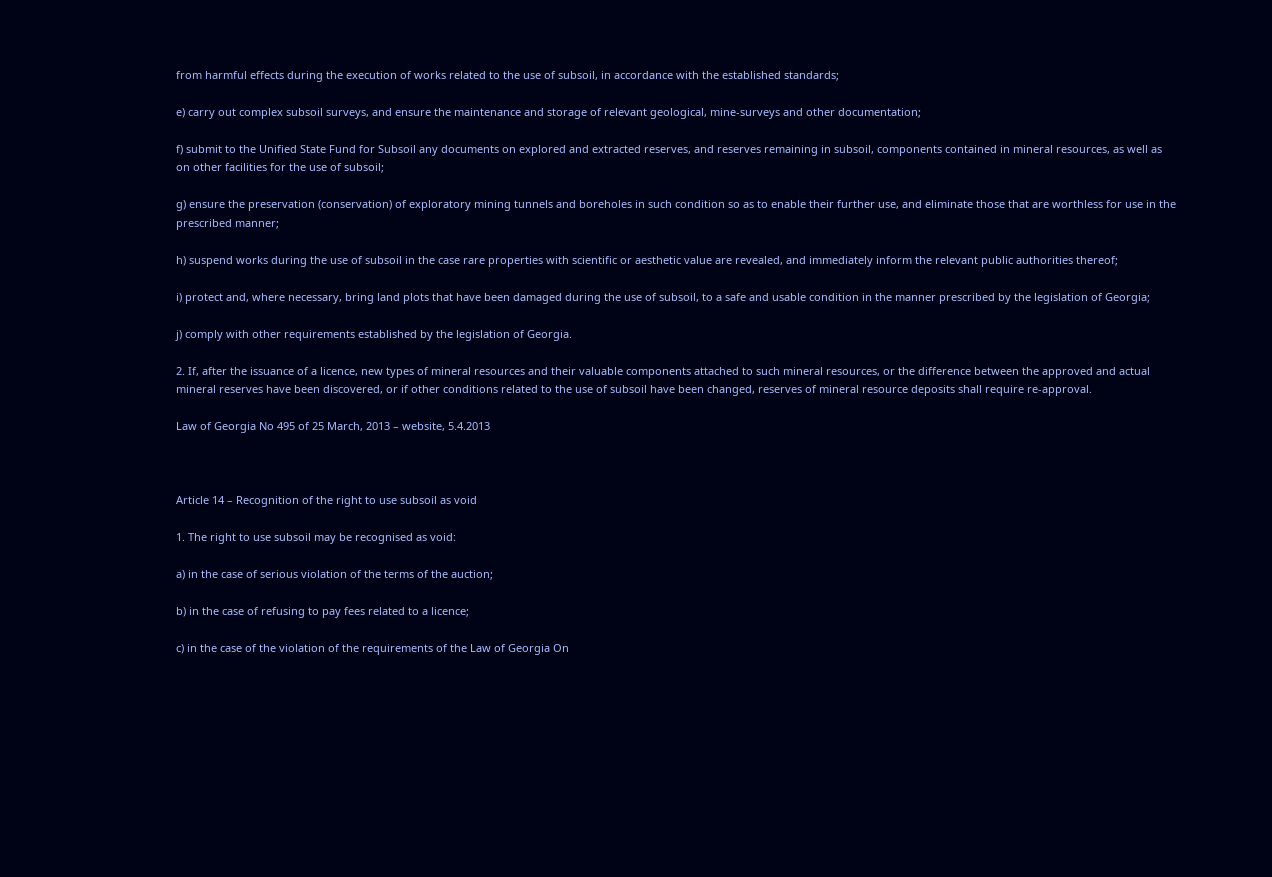from harmful effects during the execution of works related to the use of subsoil, in accordance with the established standards;

e) carry out complex subsoil surveys, and ensure the maintenance and storage of relevant geological, mine-surveys and other documentation;

f) submit to the Unified State Fund for Subsoil any documents on explored and extracted reserves, and reserves remaining in subsoil, components contained in mineral resources, as well as on other facilities for the use of subsoil;

g) ensure the preservation (conservation) of exploratory mining tunnels and boreholes in such condition so as to enable their further use, and eliminate those that are worthless for use in the prescribed manner;

h) suspend works during the use of subsoil in the case rare properties with scientific or aesthetic value are revealed, and immediately inform the relevant public authorities thereof;

i) protect and, where necessary, bring land plots that have been damaged during the use of subsoil, to a safe and usable condition in the manner prescribed by the legislation of Georgia;

j) comply with other requirements established by the legislation of Georgia.

2. If, after the issuance of a licence, new types of mineral resources and their valuable components attached to such mineral resources, or the difference between the approved and actual mineral reserves have been discovered, or if other conditions related to the use of subsoil have been changed, reserves of mineral resource deposits shall require re-approval.

Law of Georgia No 495 of 25 March, 2013 – website, 5.4.2013



Article 14 – Recognition of the right to use subsoil as void

1. The right to use subsoil may be recognised as void:

a) in the case of serious violation of the terms of the auction;

b) in the case of refusing to pay fees related to a licence;

c) in the case of the violation of the requirements of the Law of Georgia On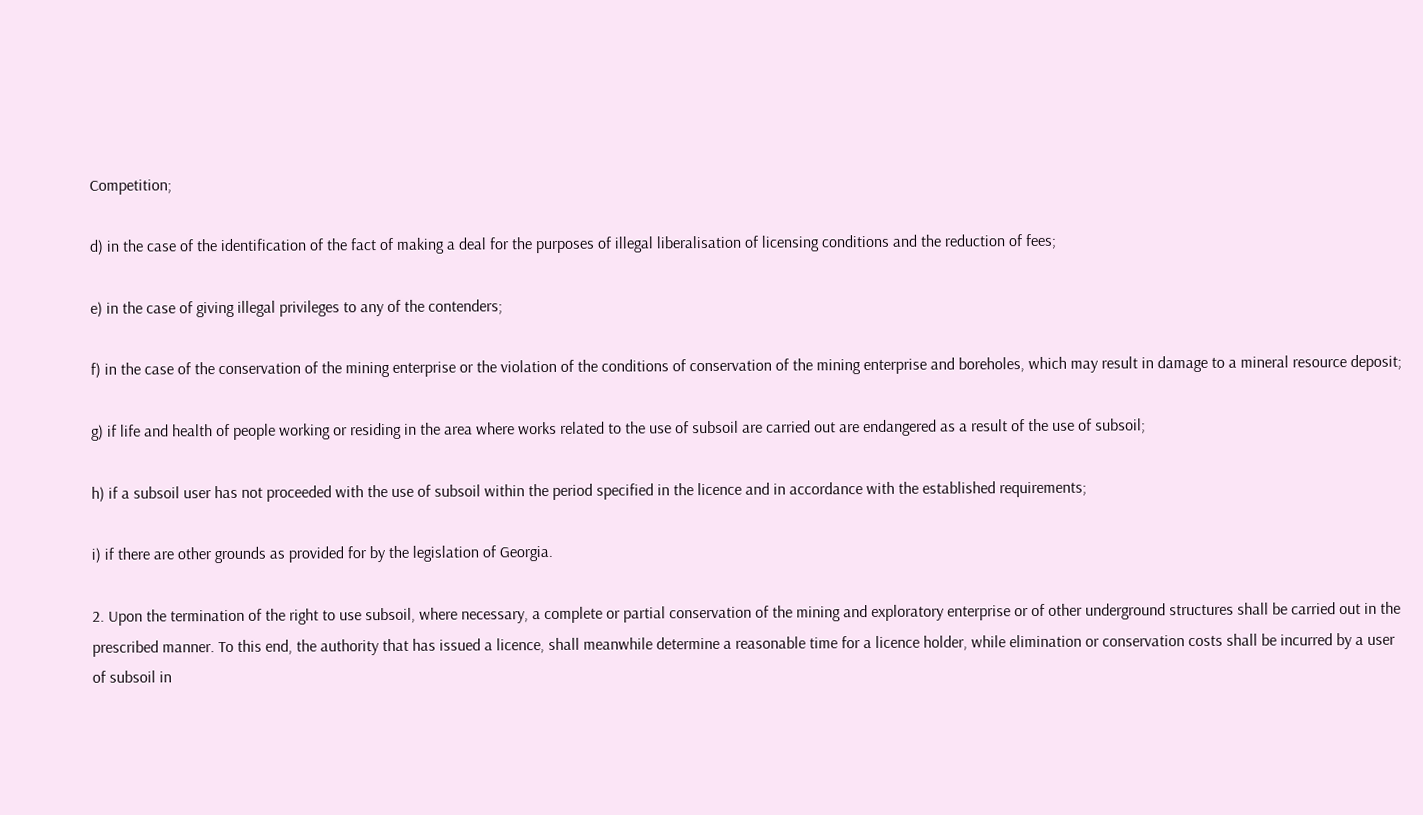Competition;

d) in the case of the identification of the fact of making a deal for the purposes of illegal liberalisation of licensing conditions and the reduction of fees;

e) in the case of giving illegal privileges to any of the contenders;

f) in the case of the conservation of the mining enterprise or the violation of the conditions of conservation of the mining enterprise and boreholes, which may result in damage to a mineral resource deposit;

g) if life and health of people working or residing in the area where works related to the use of subsoil are carried out are endangered as a result of the use of subsoil;

h) if a subsoil user has not proceeded with the use of subsoil within the period specified in the licence and in accordance with the established requirements;

i) if there are other grounds as provided for by the legislation of Georgia.

2. Upon the termination of the right to use subsoil, where necessary, a complete or partial conservation of the mining and exploratory enterprise or of other underground structures shall be carried out in the prescribed manner. To this end, the authority that has issued a licence, shall meanwhile determine a reasonable time for a licence holder, while elimination or conservation costs shall be incurred by a user of subsoil in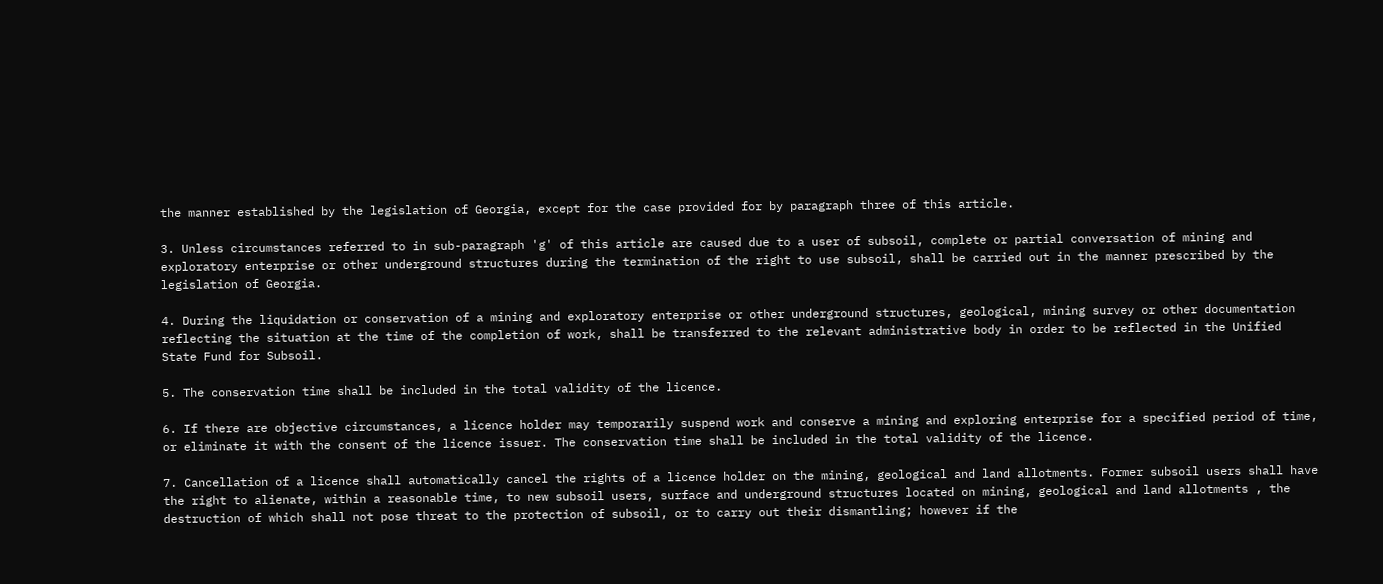the manner established by the legislation of Georgia, except for the case provided for by paragraph three of this article.

3. Unless circumstances referred to in sub-paragraph 'g' of this article are caused due to a user of subsoil, complete or partial conversation of mining and exploratory enterprise or other underground structures during the termination of the right to use subsoil, shall be carried out in the manner prescribed by the legislation of Georgia.

4. During the liquidation or conservation of a mining and exploratory enterprise or other underground structures, geological, mining survey or other documentation reflecting the situation at the time of the completion of work, shall be transferred to the relevant administrative body in order to be reflected in the Unified State Fund for Subsoil.

5. The conservation time shall be included in the total validity of the licence.

6. If there are objective circumstances, a licence holder may temporarily suspend work and conserve a mining and exploring enterprise for a specified period of time, or eliminate it with the consent of the licence issuer. The conservation time shall be included in the total validity of the licence.

7. Cancellation of a licence shall automatically cancel the rights of a licence holder on the mining, geological and land allotments. Former subsoil users shall have the right to alienate, within a reasonable time, to new subsoil users, surface and underground structures located on mining, geological and land allotments , the destruction of which shall not pose threat to the protection of subsoil, or to carry out their dismantling; however if the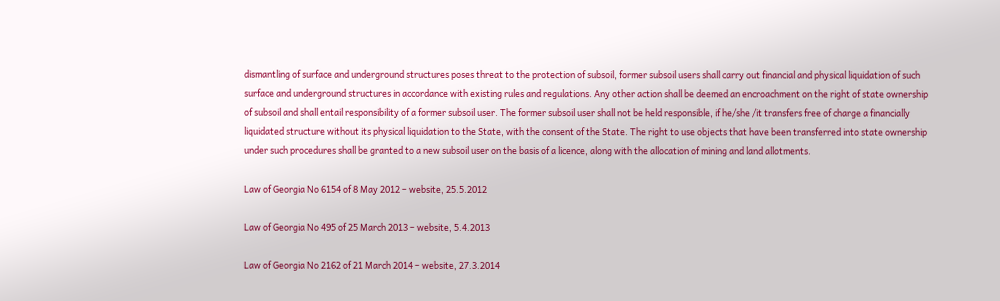dismantling of surface and underground structures poses threat to the protection of subsoil, former subsoil users shall carry out financial and physical liquidation of such surface and underground structures in accordance with existing rules and regulations. Any other action shall be deemed an encroachment on the right of state ownership of subsoil and shall entail responsibility of a former subsoil user. The former subsoil user shall not be held responsible, if he/she /it transfers free of charge a financially liquidated structure without its physical liquidation to the State, with the consent of the State. The right to use objects that have been transferred into state ownership under such procedures shall be granted to a new subsoil user on the basis of a licence, along with the allocation of mining and land allotments.

Law of Georgia No 6154 of 8 May 2012 – website, 25.5.2012

Law of Georgia No 495 of 25 March 2013 – website, 5.4.2013

Law of Georgia No 2162 of 21 March 2014 – website, 27.3.2014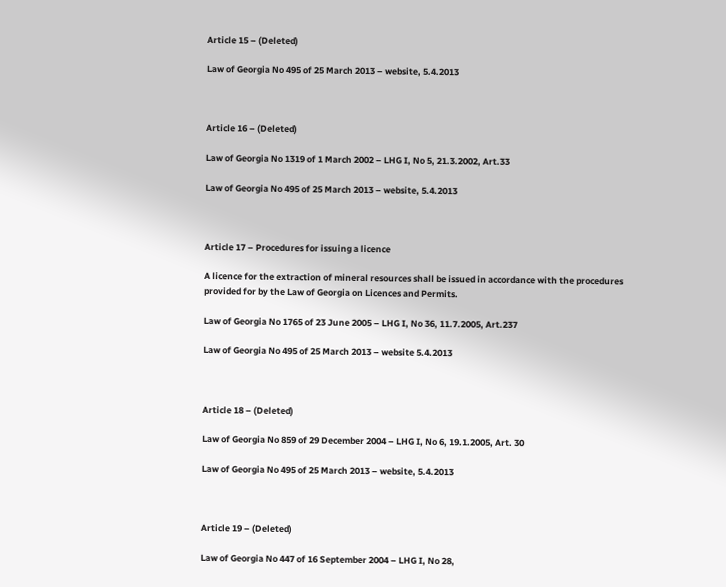Article 15 – (Deleted)

Law of Georgia No 495 of 25 March 2013 – website, 5.4.2013



Article 16 – (Deleted)

Law of Georgia No 1319 of 1 March 2002 – LHG I, No 5, 21.3.2002, Art.33

Law of Georgia No 495 of 25 March 2013 – website, 5.4.2013



Article 17 – Procedures for issuing a licence

A licence for the extraction of mineral resources shall be issued in accordance with the procedures provided for by the Law of Georgia on Licences and Permits.

Law of Georgia No 1765 of 23 June 2005 – LHG I, No 36, 11.7.2005, Art.237

Law of Georgia No 495 of 25 March 2013 – website 5.4.2013



Article 18 – (Deleted)

Law of Georgia No 859 of 29 December 2004 – LHG I, No 6, 19.1.2005, Art. 30

Law of Georgia No 495 of 25 March 2013 – website, 5.4.2013



Article 19 – (Deleted)

Law of Georgia No 447 of 16 September 2004 – LHG I, No 28,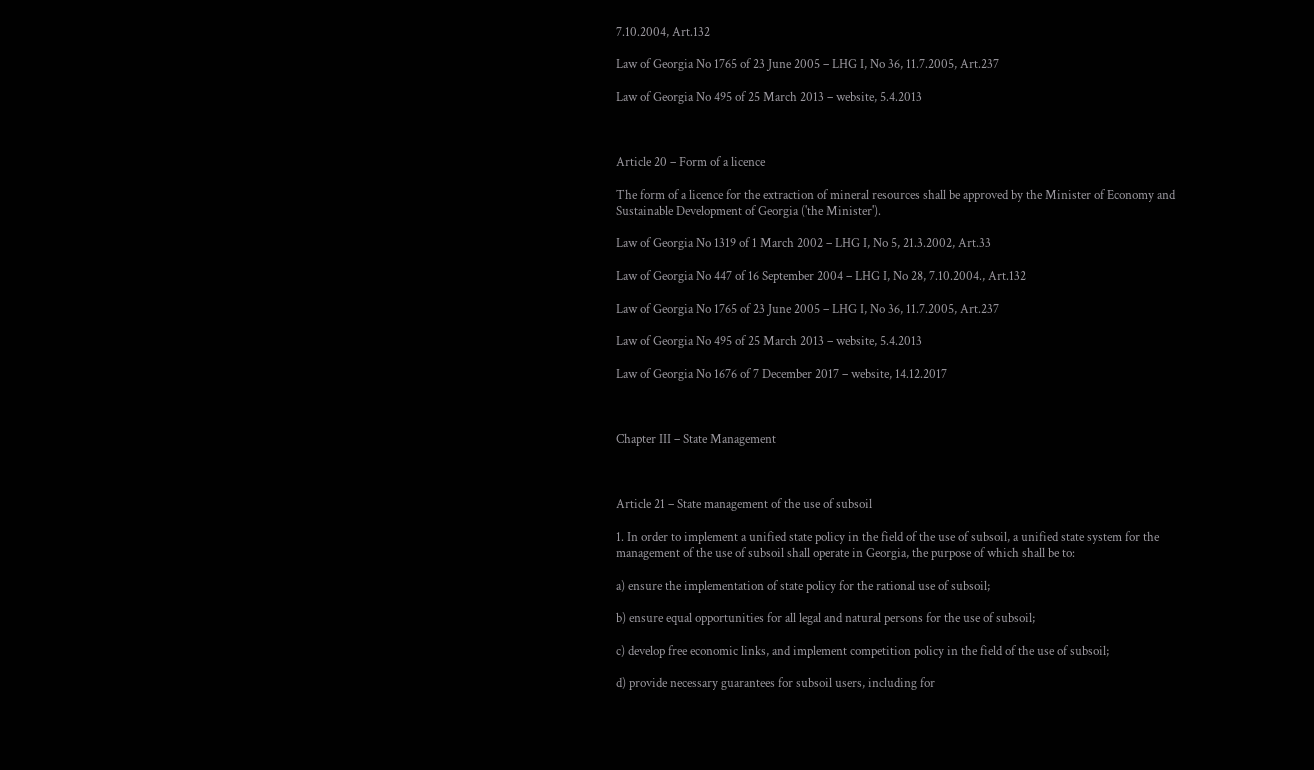7.10.2004, Art.132

Law of Georgia No 1765 of 23 June 2005 – LHG I, No 36, 11.7.2005, Art.237

Law of Georgia No 495 of 25 March 2013 – website, 5.4.2013



Article 20 – Form of a licence

The form of a licence for the extraction of mineral resources shall be approved by the Minister of Economy and Sustainable Development of Georgia ('the Minister').

Law of Georgia No 1319 of 1 March 2002 – LHG I, No 5, 21.3.2002, Art.33

Law of Georgia No 447 of 16 September 2004 – LHG I, No 28, 7.10.2004., Art.132

Law of Georgia No 1765 of 23 June 2005 – LHG I, No 36, 11.7.2005, Art.237

Law of Georgia No 495 of 25 March 2013 – website, 5.4.2013

Law of Georgia No 1676 of 7 December 2017 – website, 14.12.2017



Chapter III – State Management



Article 21 – State management of the use of subsoil

1. In order to implement a unified state policy in the field of the use of subsoil, a unified state system for the management of the use of subsoil shall operate in Georgia, the purpose of which shall be to:

a) ensure the implementation of state policy for the rational use of subsoil;

b) ensure equal opportunities for all legal and natural persons for the use of subsoil;

c) develop free economic links, and implement competition policy in the field of the use of subsoil;

d) provide necessary guarantees for subsoil users, including for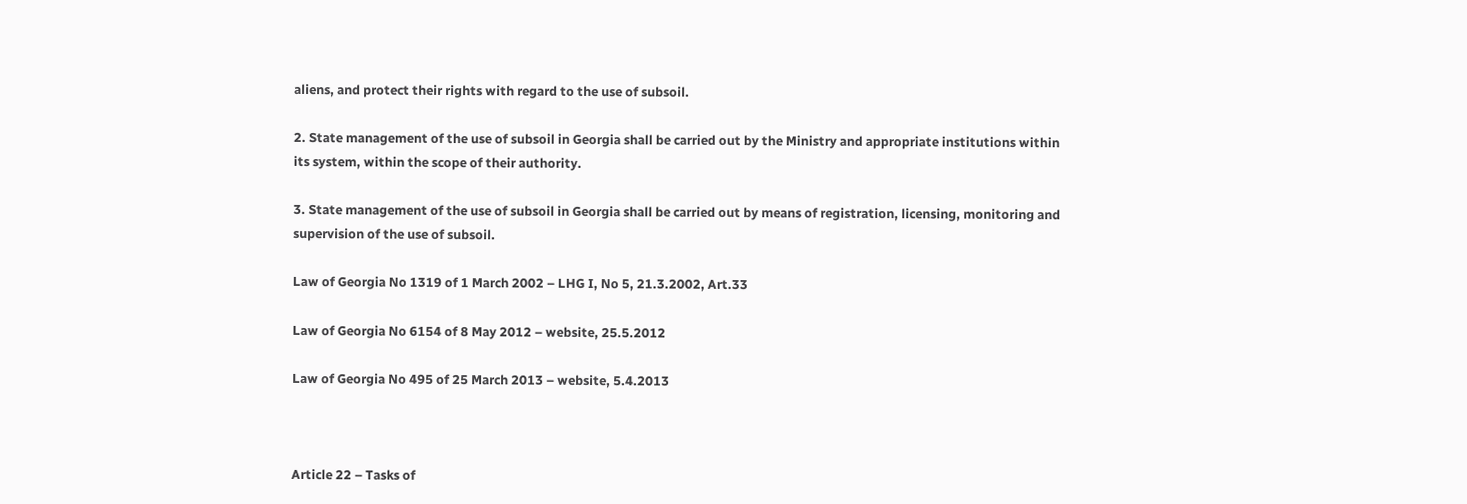aliens, and protect their rights with regard to the use of subsoil.

2. State management of the use of subsoil in Georgia shall be carried out by the Ministry and appropriate institutions within its system, within the scope of their authority.

3. State management of the use of subsoil in Georgia shall be carried out by means of registration, licensing, monitoring and supervision of the use of subsoil.

Law of Georgia No 1319 of 1 March 2002 – LHG I, No 5, 21.3.2002, Art.33

Law of Georgia No 6154 of 8 May 2012 – website, 25.5.2012

Law of Georgia No 495 of 25 March 2013 – website, 5.4.2013



Article 22 – Tasks of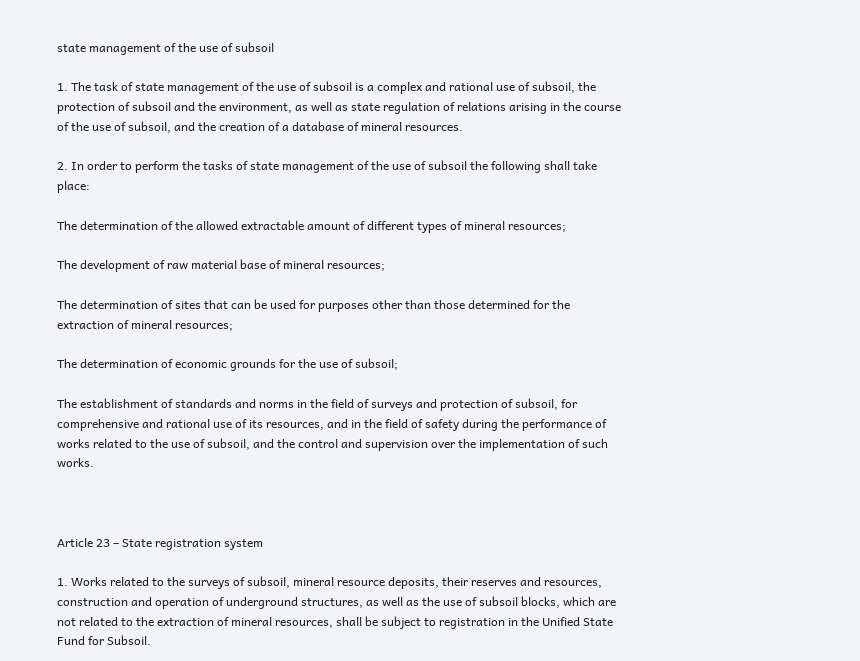state management of the use of subsoil

1. The task of state management of the use of subsoil is a complex and rational use of subsoil, the protection of subsoil and the environment, as well as state regulation of relations arising in the course of the use of subsoil, and the creation of a database of mineral resources.

2. In order to perform the tasks of state management of the use of subsoil the following shall take place:

The determination of the allowed extractable amount of different types of mineral resources;

The development of raw material base of mineral resources;

The determination of sites that can be used for purposes other than those determined for the extraction of mineral resources;

The determination of economic grounds for the use of subsoil;

The establishment of standards and norms in the field of surveys and protection of subsoil, for comprehensive and rational use of its resources, and in the field of safety during the performance of works related to the use of subsoil, and the control and supervision over the implementation of such works.



Article 23 – State registration system

1. Works related to the surveys of subsoil, mineral resource deposits, their reserves and resources, construction and operation of underground structures, as well as the use of subsoil blocks, which are not related to the extraction of mineral resources, shall be subject to registration in the Unified State Fund for Subsoil.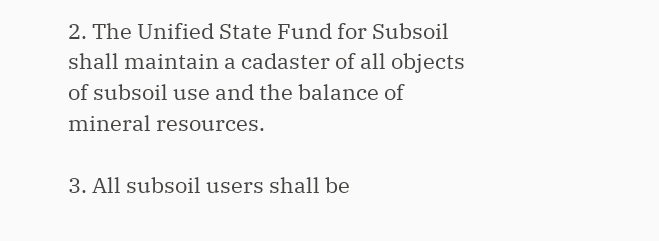2. The Unified State Fund for Subsoil shall maintain a cadaster of all objects of subsoil use and the balance of mineral resources.

3. All subsoil users shall be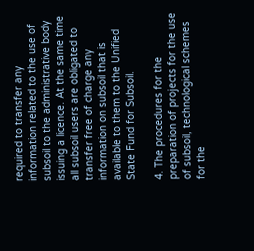required to transfer any information related to the use of subsoil to the administrative body issuing a licence. At the same time all subsoil users are obligated to transfer free of charge any information on subsoil that is available to them to the Unified State Fund for Subsoil.

4. The procedures for the preparation of projects for the use of subsoil, technological schemes for the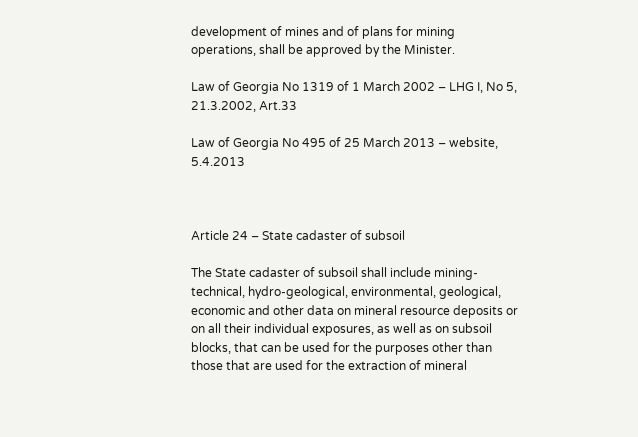development of mines and of plans for mining operations, shall be approved by the Minister.

Law of Georgia No 1319 of 1 March 2002 – LHG I, No 5, 21.3.2002, Art.33

Law of Georgia No 495 of 25 March 2013 – website, 5.4.2013



Article 24 – State cadaster of subsoil

The State cadaster of subsoil shall include mining-technical, hydro-geological, environmental, geological, economic and other data on mineral resource deposits or on all their individual exposures, as well as on subsoil blocks, that can be used for the purposes other than those that are used for the extraction of mineral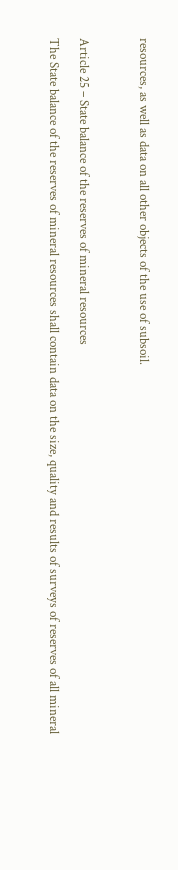resources, as well as data on all other objects of the use of subsoil.



Article 25 – State balance of the reserves of mineral resources

The State balance of the reserves of mineral resources shall contain data on the size, quality and results of surveys of reserves of all mineral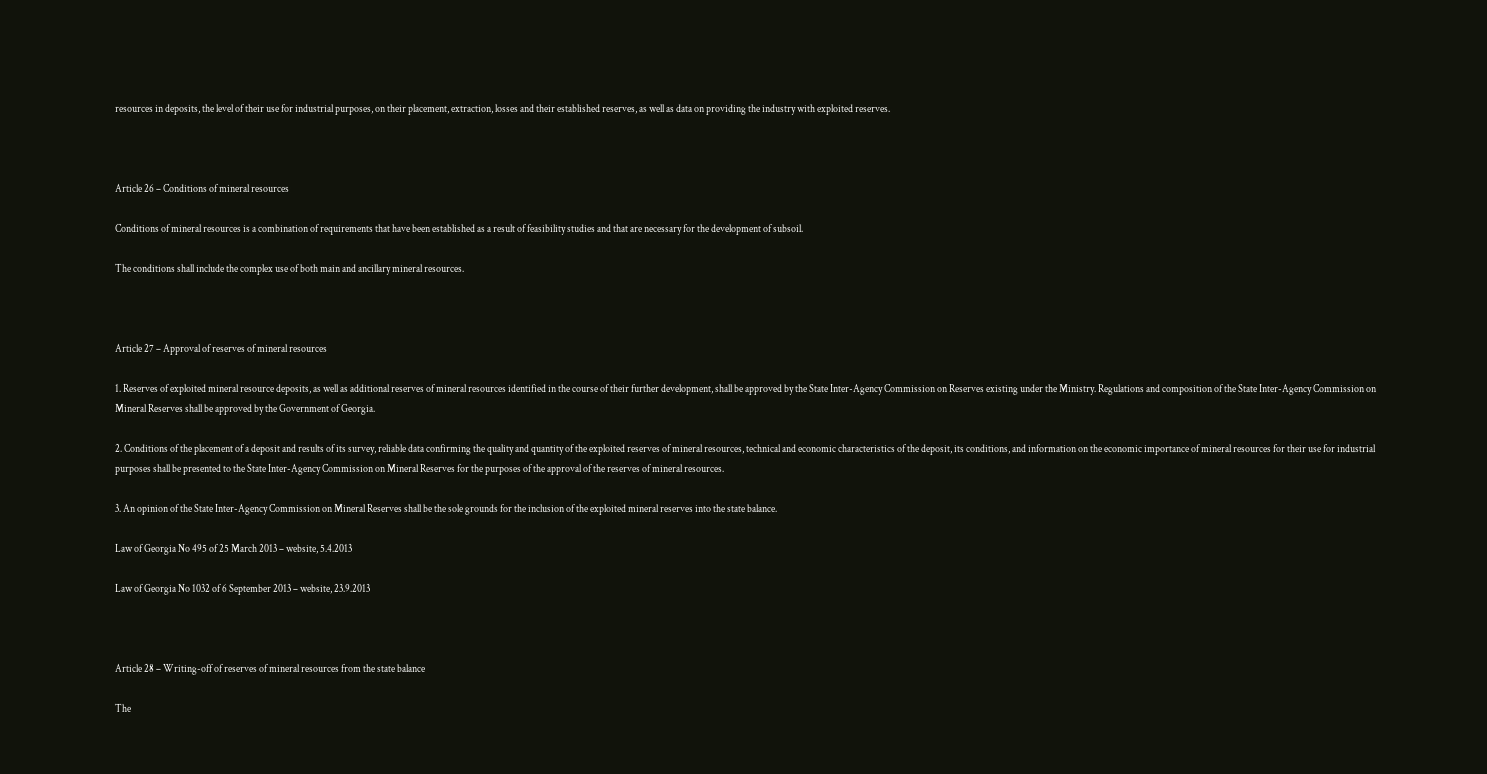resources in deposits, the level of their use for industrial purposes, on their placement, extraction, losses and their established reserves, as well as data on providing the industry with exploited reserves.



Article 26 – Conditions of mineral resources

Conditions of mineral resources is a combination of requirements that have been established as a result of feasibility studies and that are necessary for the development of subsoil.

The conditions shall include the complex use of both main and ancillary mineral resources.



Article 27 – Approval of reserves of mineral resources

1. Reserves of exploited mineral resource deposits, as well as additional reserves of mineral resources identified in the course of their further development, shall be approved by the State Inter-Agency Commission on Reserves existing under the Ministry. Regulations and composition of the State Inter-Agency Commission on Mineral Reserves shall be approved by the Government of Georgia.

2. Conditions of the placement of a deposit and results of its survey, reliable data confirming the quality and quantity of the exploited reserves of mineral resources, technical and economic characteristics of the deposit, its conditions, and information on the economic importance of mineral resources for their use for industrial purposes shall be presented to the State Inter-Agency Commission on Mineral Reserves for the purposes of the approval of the reserves of mineral resources.

3. An opinion of the State Inter-Agency Commission on Mineral Reserves shall be the sole grounds for the inclusion of the exploited mineral reserves into the state balance.

Law of Georgia No 495 of 25 March 2013 – website, 5.4.2013

Law of Georgia No 1032 of 6 September 2013 – website, 23.9.2013



Article 28 – Writing-off of reserves of mineral resources from the state balance

The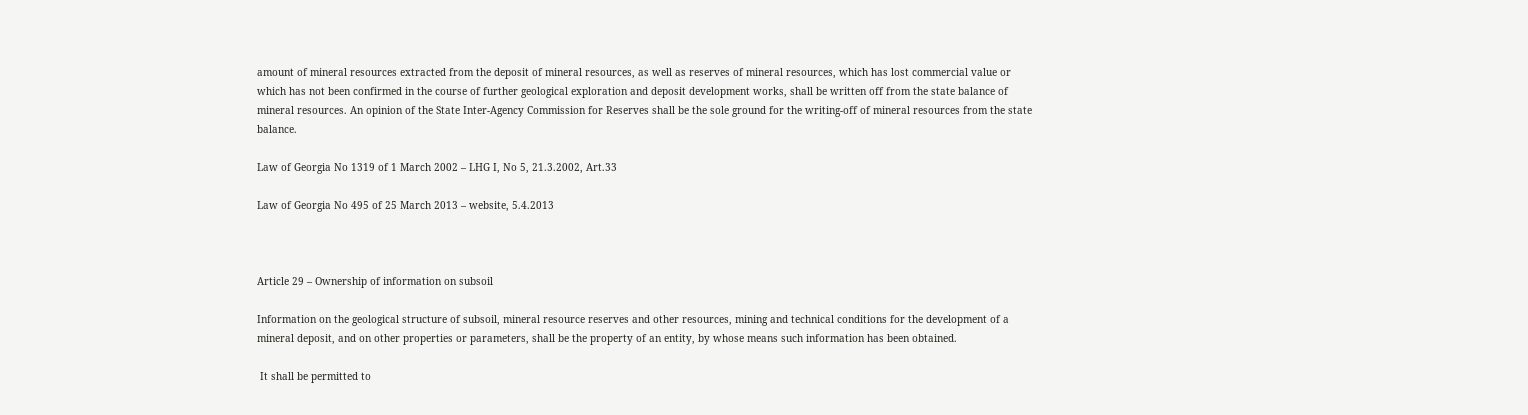amount of mineral resources extracted from the deposit of mineral resources, as well as reserves of mineral resources, which has lost commercial value or which has not been confirmed in the course of further geological exploration and deposit development works, shall be written off from the state balance of mineral resources. An opinion of the State Inter-Agency Commission for Reserves shall be the sole ground for the writing-off of mineral resources from the state balance.

Law of Georgia No 1319 of 1 March 2002 – LHG I, No 5, 21.3.2002, Art.33

Law of Georgia No 495 of 25 March 2013 – website, 5.4.2013



Article 29 – Ownership of information on subsoil

Information on the geological structure of subsoil, mineral resource reserves and other resources, mining and technical conditions for the development of a mineral deposit, and on other properties or parameters, shall be the property of an entity, by whose means such information has been obtained.

 It shall be permitted to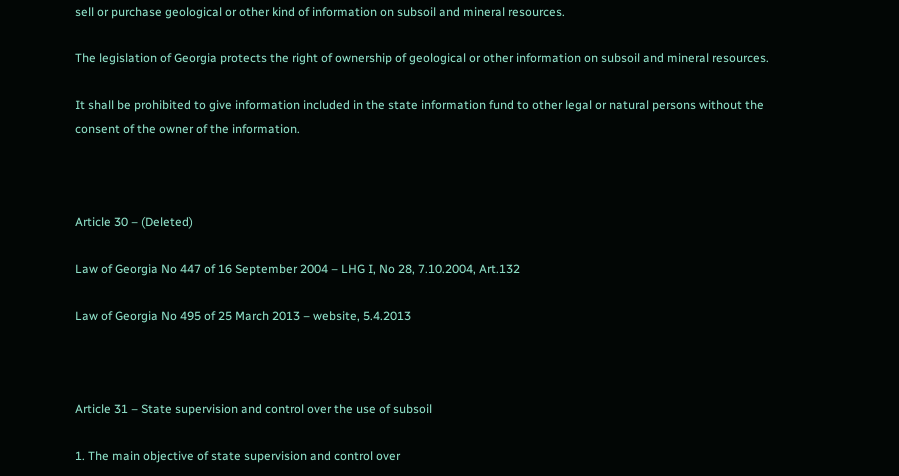sell or purchase geological or other kind of information on subsoil and mineral resources.

The legislation of Georgia protects the right of ownership of geological or other information on subsoil and mineral resources.

It shall be prohibited to give information included in the state information fund to other legal or natural persons without the consent of the owner of the information.



Article 30 – (Deleted)

Law of Georgia No 447 of 16 September 2004 – LHG I, No 28, 7.10.2004, Art.132

Law of Georgia No 495 of 25 March 2013 – website, 5.4.2013



Article 31 – State supervision and control over the use of subsoil

1. The main objective of state supervision and control over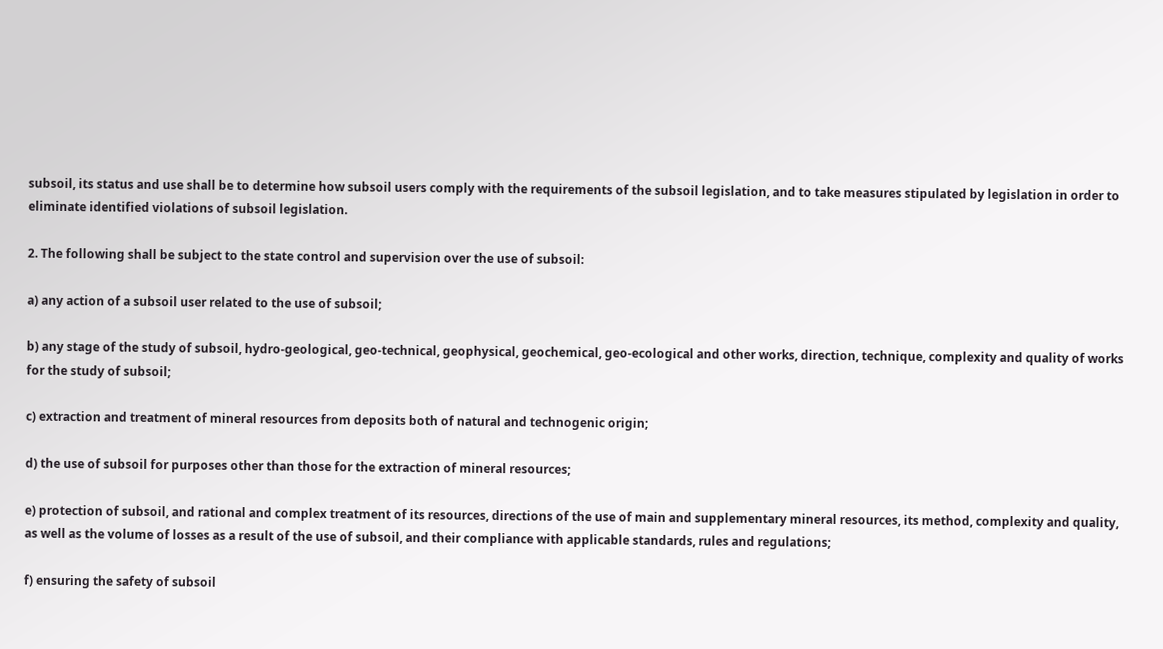subsoil, its status and use shall be to determine how subsoil users comply with the requirements of the subsoil legislation, and to take measures stipulated by legislation in order to eliminate identified violations of subsoil legislation.

2. The following shall be subject to the state control and supervision over the use of subsoil:

a) any action of a subsoil user related to the use of subsoil;

b) any stage of the study of subsoil, hydro-geological, geo-technical, geophysical, geochemical, geo-ecological and other works, direction, technique, complexity and quality of works for the study of subsoil;

c) extraction and treatment of mineral resources from deposits both of natural and technogenic origin;

d) the use of subsoil for purposes other than those for the extraction of mineral resources;

e) protection of subsoil, and rational and complex treatment of its resources, directions of the use of main and supplementary mineral resources, its method, complexity and quality, as well as the volume of losses as a result of the use of subsoil, and their compliance with applicable standards, rules and regulations;

f) ensuring the safety of subsoil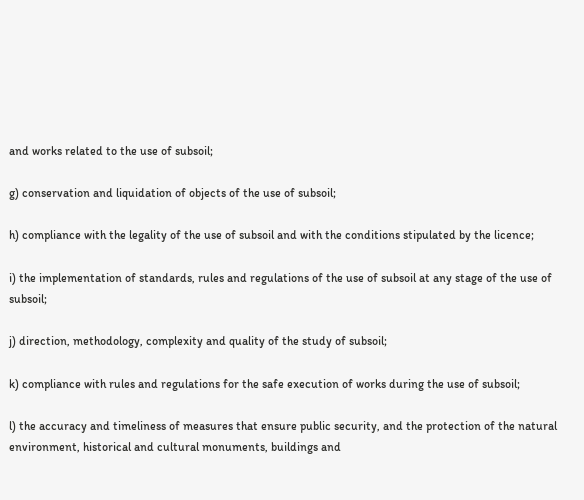and works related to the use of subsoil;

g) conservation and liquidation of objects of the use of subsoil;

h) compliance with the legality of the use of subsoil and with the conditions stipulated by the licence;

i) the implementation of standards, rules and regulations of the use of subsoil at any stage of the use of subsoil;

j) direction, methodology, complexity and quality of the study of subsoil;

k) compliance with rules and regulations for the safe execution of works during the use of subsoil;

l) the accuracy and timeliness of measures that ensure public security, and the protection of the natural environment, historical and cultural monuments, buildings and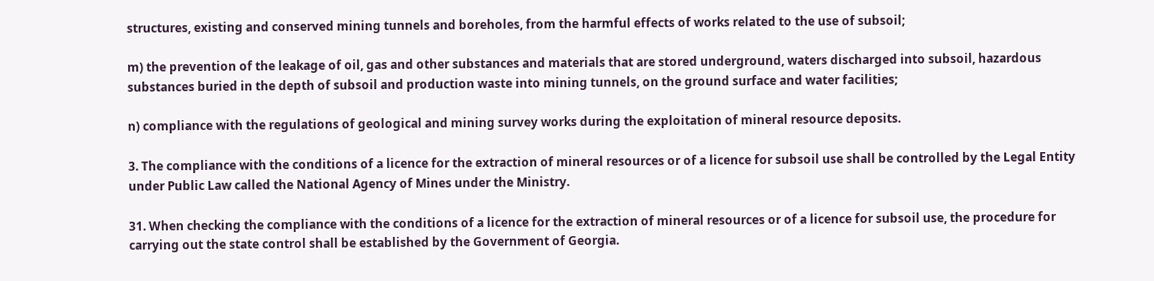structures, existing and conserved mining tunnels and boreholes, from the harmful effects of works related to the use of subsoil;

m) the prevention of the leakage of oil, gas and other substances and materials that are stored underground, waters discharged into subsoil, hazardous substances buried in the depth of subsoil and production waste into mining tunnels, on the ground surface and water facilities;

n) compliance with the regulations of geological and mining survey works during the exploitation of mineral resource deposits.

3. The compliance with the conditions of a licence for the extraction of mineral resources or of a licence for subsoil use shall be controlled by the Legal Entity under Public Law called the National Agency of Mines under the Ministry.

31. When checking the compliance with the conditions of a licence for the extraction of mineral resources or of a licence for subsoil use, the procedure for carrying out the state control shall be established by the Government of Georgia.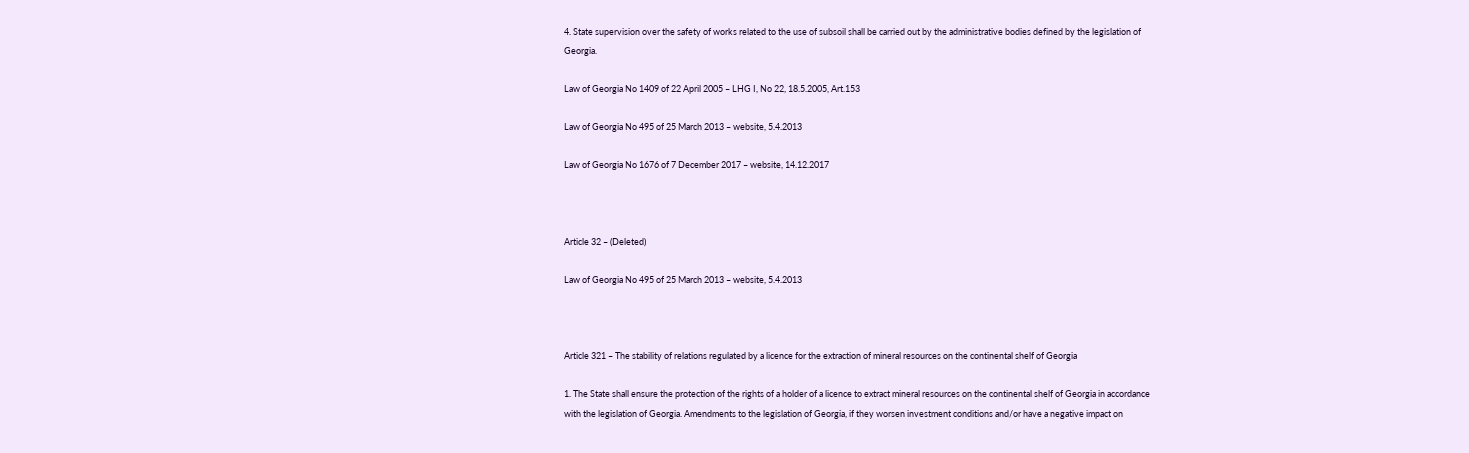4. State supervision over the safety of works related to the use of subsoil shall be carried out by the administrative bodies defined by the legislation of Georgia.

Law of Georgia No 1409 of 22 April 2005 – LHG I, No 22, 18.5.2005, Art.153

Law of Georgia No 495 of 25 March 2013 – website, 5.4.2013

Law of Georgia No 1676 of 7 December 2017 – website, 14.12.2017



Article 32 – (Deleted)

Law of Georgia No 495 of 25 March 2013 – website, 5.4.2013



Article 321 – The stability of relations regulated by a licence for the extraction of mineral resources on the continental shelf of Georgia

1. The State shall ensure the protection of the rights of a holder of a licence to extract mineral resources on the continental shelf of Georgia in accordance with the legislation of Georgia. Amendments to the legislation of Georgia, if they worsen investment conditions and/or have a negative impact on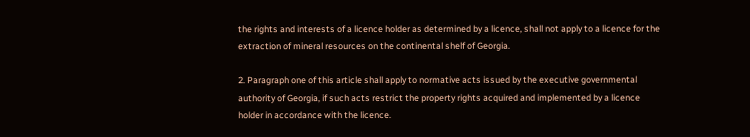the rights and interests of a licence holder as determined by a licence, shall not apply to a licence for the extraction of mineral resources on the continental shelf of Georgia.

2. Paragraph one of this article shall apply to normative acts issued by the executive governmental authority of Georgia, if such acts restrict the property rights acquired and implemented by a licence holder in accordance with the licence.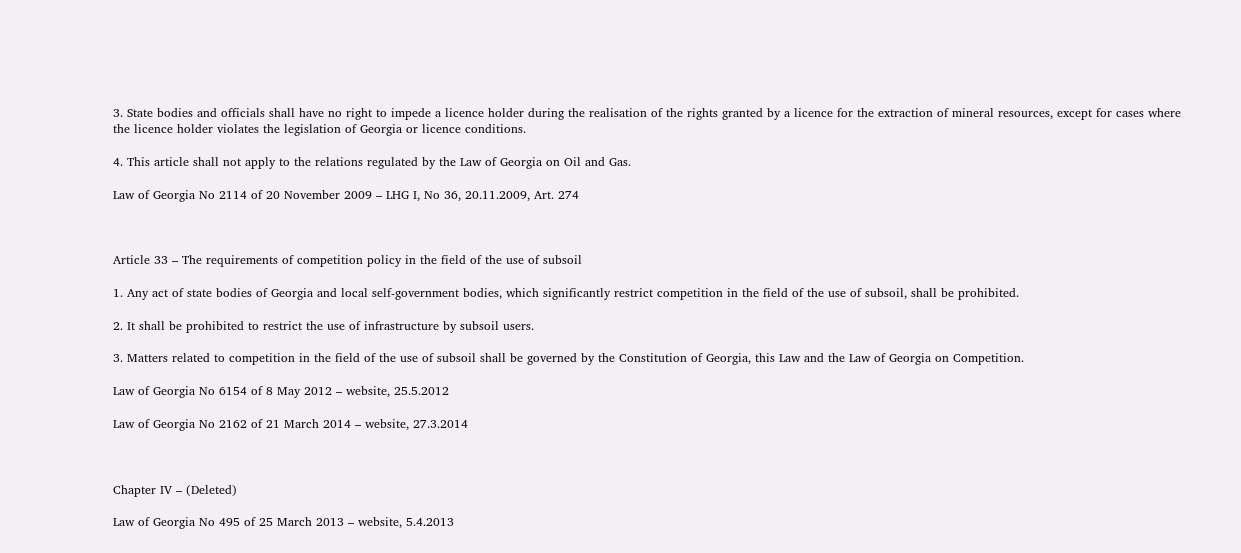3. State bodies and officials shall have no right to impede a licence holder during the realisation of the rights granted by a licence for the extraction of mineral resources, except for cases where the licence holder violates the legislation of Georgia or licence conditions.

4. This article shall not apply to the relations regulated by the Law of Georgia on Oil and Gas.

Law of Georgia No 2114 of 20 November 2009 – LHG I, No 36, 20.11.2009, Art. 274



Article 33 – The requirements of competition policy in the field of the use of subsoil

1. Any act of state bodies of Georgia and local self-government bodies, which significantly restrict competition in the field of the use of subsoil, shall be prohibited.

2. It shall be prohibited to restrict the use of infrastructure by subsoil users.

3. Matters related to competition in the field of the use of subsoil shall be governed by the Constitution of Georgia, this Law and the Law of Georgia on Competition.

Law of Georgia No 6154 of 8 May 2012 – website, 25.5.2012

Law of Georgia No 2162 of 21 March 2014 – website, 27.3.2014



Chapter IV – (Deleted)

Law of Georgia No 495 of 25 March 2013 – website, 5.4.2013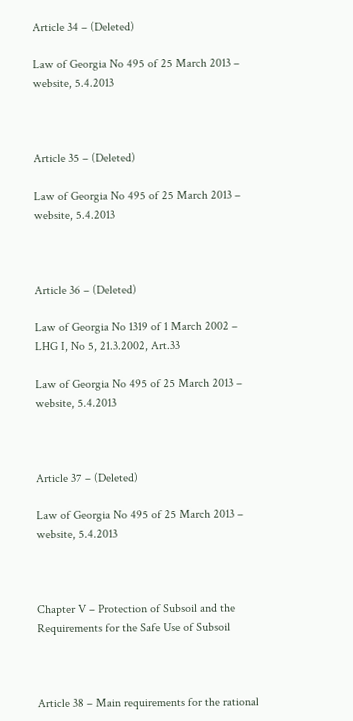Article 34 – (Deleted)

Law of Georgia No 495 of 25 March 2013 – website, 5.4.2013



Article 35 – (Deleted)

Law of Georgia No 495 of 25 March 2013 – website, 5.4.2013



Article 36 – (Deleted)

Law of Georgia No 1319 of 1 March 2002 – LHG I, No 5, 21.3.2002, Art.33

Law of Georgia No 495 of 25 March 2013 – website, 5.4.2013



Article 37 – (Deleted)

Law of Georgia No 495 of 25 March 2013 – website, 5.4.2013



Chapter V – Protection of Subsoil and the Requirements for the Safe Use of Subsoil



Article 38 – Main requirements for the rational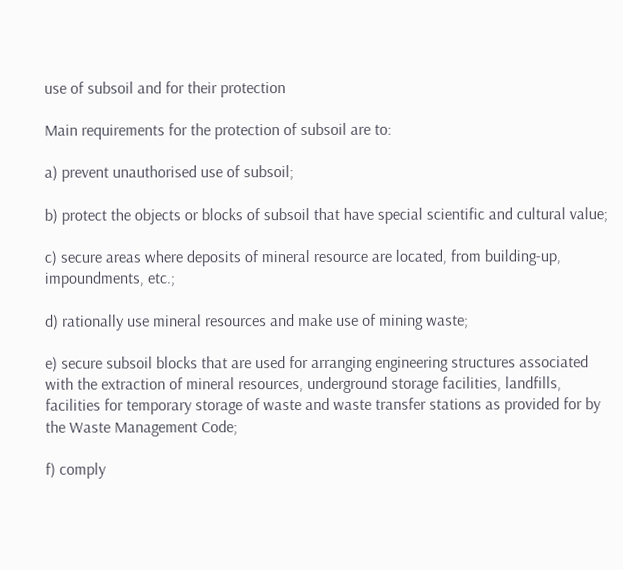use of subsoil and for their protection

Main requirements for the protection of subsoil are to:

a) prevent unauthorised use of subsoil;

b) protect the objects or blocks of subsoil that have special scientific and cultural value;

c) secure areas where deposits of mineral resource are located, from building-up, impoundments, etc.;

d) rationally use mineral resources and make use of mining waste;

e) secure subsoil blocks that are used for arranging engineering structures associated with the extraction of mineral resources, underground storage facilities, landfills, facilities for temporary storage of waste and waste transfer stations as provided for by the Waste Management Code;

f) comply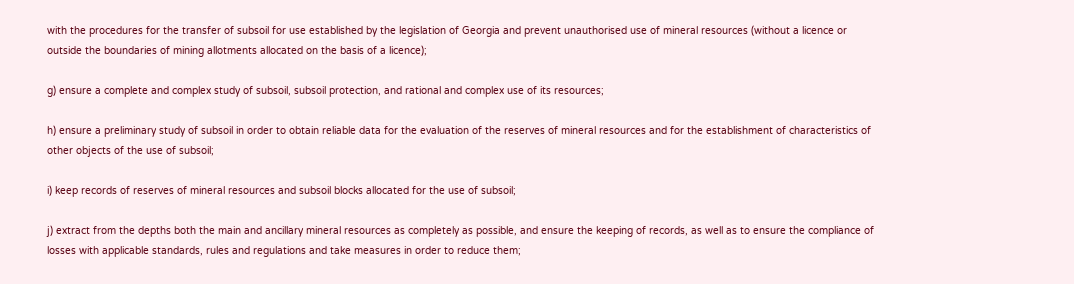with the procedures for the transfer of subsoil for use established by the legislation of Georgia and prevent unauthorised use of mineral resources (without a licence or outside the boundaries of mining allotments allocated on the basis of a licence);

g) ensure a complete and complex study of subsoil, subsoil protection, and rational and complex use of its resources;

h) ensure a preliminary study of subsoil in order to obtain reliable data for the evaluation of the reserves of mineral resources and for the establishment of characteristics of other objects of the use of subsoil;

i) keep records of reserves of mineral resources and subsoil blocks allocated for the use of subsoil;

j) extract from the depths both the main and ancillary mineral resources as completely as possible, and ensure the keeping of records, as well as to ensure the compliance of losses with applicable standards, rules and regulations and take measures in order to reduce them;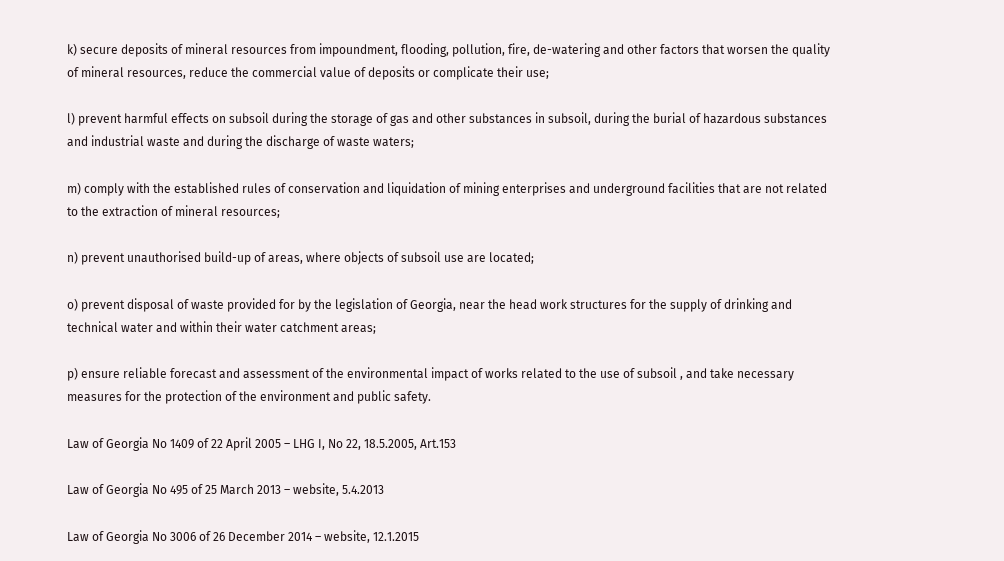k) secure deposits of mineral resources from impoundment, flooding, pollution, fire, de-watering and other factors that worsen the quality of mineral resources, reduce the commercial value of deposits or complicate their use;

l) prevent harmful effects on subsoil during the storage of gas and other substances in subsoil, during the burial of hazardous substances and industrial waste and during the discharge of waste waters;

m) comply with the established rules of conservation and liquidation of mining enterprises and underground facilities that are not related to the extraction of mineral resources;

n) prevent unauthorised build-up of areas, where objects of subsoil use are located;

o) prevent disposal of waste provided for by the legislation of Georgia, near the head work structures for the supply of drinking and technical water and within their water catchment areas;

p) ensure reliable forecast and assessment of the environmental impact of works related to the use of subsoil , and take necessary measures for the protection of the environment and public safety.

Law of Georgia No 1409 of 22 April 2005 – LHG I, No 22, 18.5.2005, Art.153

Law of Georgia No 495 of 25 March 2013 – website, 5.4.2013

Law of Georgia No 3006 of 26 December 2014 – website, 12.1.2015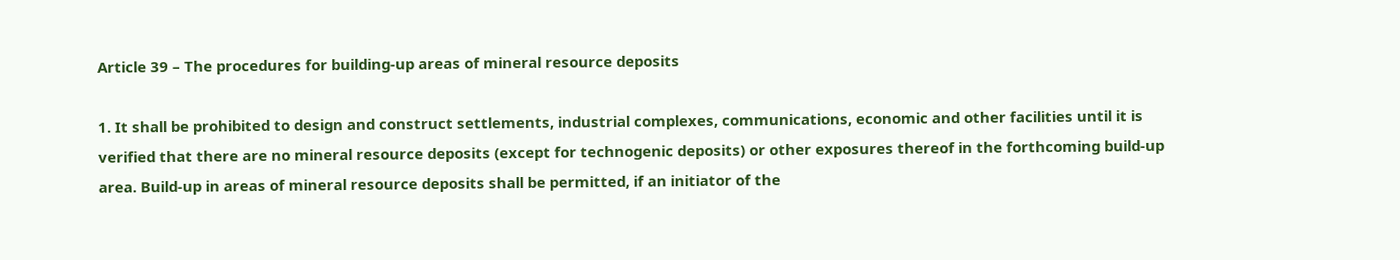Article 39 – The procedures for building-up areas of mineral resource deposits

1. It shall be prohibited to design and construct settlements, industrial complexes, communications, economic and other facilities until it is verified that there are no mineral resource deposits (except for technogenic deposits) or other exposures thereof in the forthcoming build-up area. Build-up in areas of mineral resource deposits shall be permitted, if an initiator of the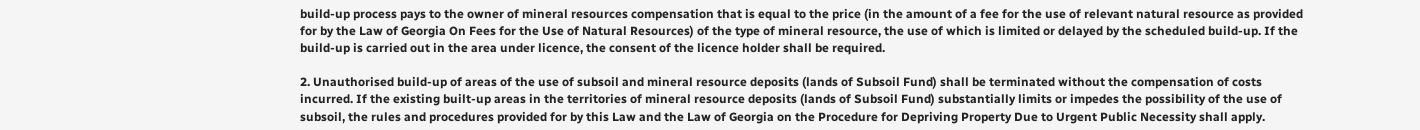build-up process pays to the owner of mineral resources compensation that is equal to the price (in the amount of a fee for the use of relevant natural resource as provided for by the Law of Georgia On Fees for the Use of Natural Resources) of the type of mineral resource, the use of which is limited or delayed by the scheduled build-up. If the build-up is carried out in the area under licence, the consent of the licence holder shall be required.

2. Unauthorised build-up of areas of the use of subsoil and mineral resource deposits (lands of Subsoil Fund) shall be terminated without the compensation of costs incurred. If the existing built-up areas in the territories of mineral resource deposits (lands of Subsoil Fund) substantially limits or impedes the possibility of the use of subsoil, the rules and procedures provided for by this Law and the Law of Georgia on the Procedure for Depriving Property Due to Urgent Public Necessity shall apply.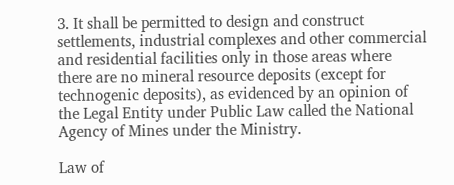3. It shall be permitted to design and construct settlements, industrial complexes and other commercial and residential facilities only in those areas where there are no mineral resource deposits (except for technogenic deposits), as evidenced by an opinion of the Legal Entity under Public Law called the National Agency of Mines under the Ministry.

Law of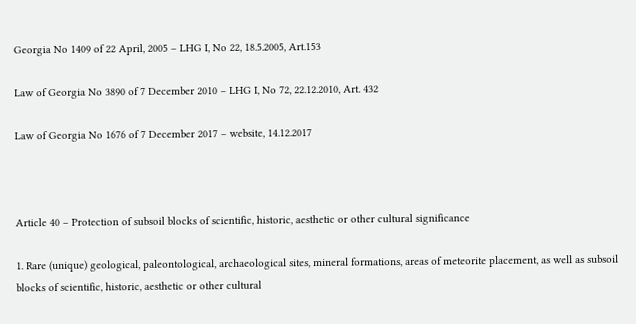Georgia No 1409 of 22 April, 2005 – LHG I, No 22, 18.5.2005, Art.153

Law of Georgia No 3890 of 7 December 2010 – LHG I, No 72, 22.12.2010, Art. 432

Law of Georgia No 1676 of 7 December 2017 – website, 14.12.2017



Article 40 – Protection of subsoil blocks of scientific, historic, aesthetic or other cultural significance

1. Rare (unique) geological, paleontological, archaeological sites, mineral formations, areas of meteorite placement, as well as subsoil blocks of scientific, historic, aesthetic or other cultural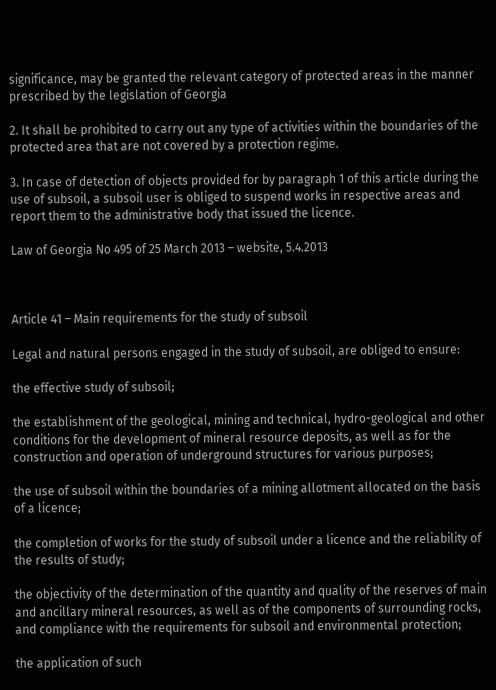significance, may be granted the relevant category of protected areas in the manner prescribed by the legislation of Georgia

2. It shall be prohibited to carry out any type of activities within the boundaries of the protected area that are not covered by a protection regime.

3. In case of detection of objects provided for by paragraph 1 of this article during the use of subsoil, a subsoil user is obliged to suspend works in respective areas and report them to the administrative body that issued the licence.

Law of Georgia No 495 of 25 March 2013 – website, 5.4.2013



Article 41 – Main requirements for the study of subsoil

Legal and natural persons engaged in the study of subsoil, are obliged to ensure:

the effective study of subsoil;

the establishment of the geological, mining and technical, hydro-geological and other conditions for the development of mineral resource deposits, as well as for the construction and operation of underground structures for various purposes;

the use of subsoil within the boundaries of a mining allotment allocated on the basis of a licence;

the completion of works for the study of subsoil under a licence and the reliability of the results of study;

the objectivity of the determination of the quantity and quality of the reserves of main and ancillary mineral resources, as well as of the components of surrounding rocks, and compliance with the requirements for subsoil and environmental protection;

the application of such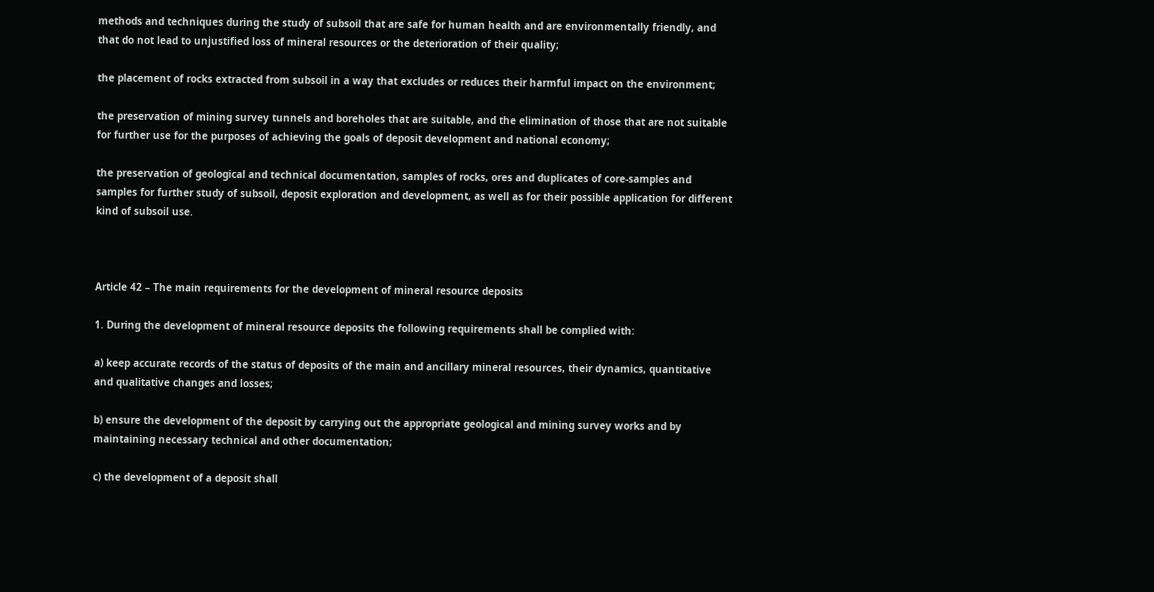methods and techniques during the study of subsoil that are safe for human health and are environmentally friendly, and that do not lead to unjustified loss of mineral resources or the deterioration of their quality;

the placement of rocks extracted from subsoil in a way that excludes or reduces their harmful impact on the environment;

the preservation of mining survey tunnels and boreholes that are suitable, and the elimination of those that are not suitable for further use for the purposes of achieving the goals of deposit development and national economy;

the preservation of geological and technical documentation, samples of rocks, ores and duplicates of core-samples and samples for further study of subsoil, deposit exploration and development, as well as for their possible application for different kind of subsoil use.



Article 42 – The main requirements for the development of mineral resource deposits

1. During the development of mineral resource deposits the following requirements shall be complied with:

a) keep accurate records of the status of deposits of the main and ancillary mineral resources, their dynamics, quantitative and qualitative changes and losses;

b) ensure the development of the deposit by carrying out the appropriate geological and mining survey works and by maintaining necessary technical and other documentation;

c) the development of a deposit shall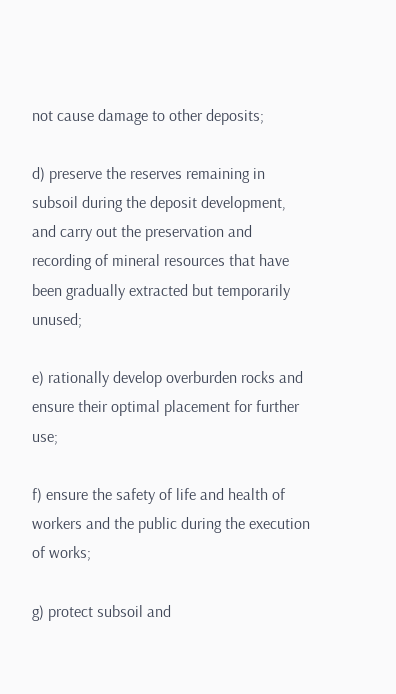not cause damage to other deposits;

d) preserve the reserves remaining in subsoil during the deposit development, and carry out the preservation and recording of mineral resources that have been gradually extracted but temporarily unused;

e) rationally develop overburden rocks and ensure their optimal placement for further use;

f) ensure the safety of life and health of workers and the public during the execution of works;

g) protect subsoil and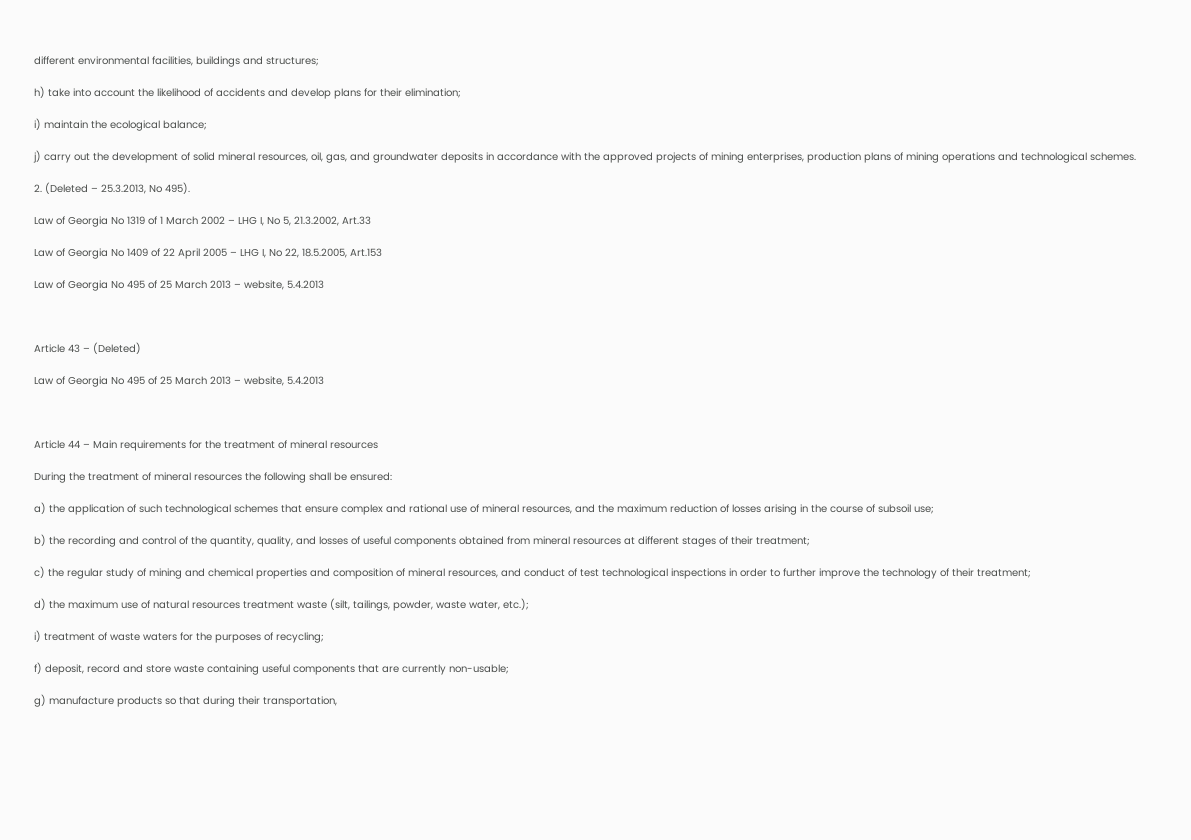different environmental facilities, buildings and structures;

h) take into account the likelihood of accidents and develop plans for their elimination;

i) maintain the ecological balance;

j) carry out the development of solid mineral resources, oil, gas, and groundwater deposits in accordance with the approved projects of mining enterprises, production plans of mining operations and technological schemes.

2. (Deleted – 25.3.2013, No 495).

Law of Georgia No 1319 of 1 March 2002 – LHG I, No 5, 21.3.2002, Art.33

Law of Georgia No 1409 of 22 April 2005 – LHG I, No 22, 18.5.2005, Art.153

Law of Georgia No 495 of 25 March 2013 – website, 5.4.2013



Article 43 – (Deleted)

Law of Georgia No 495 of 25 March 2013 – website, 5.4.2013



Article 44 – Main requirements for the treatment of mineral resources

During the treatment of mineral resources the following shall be ensured:

a) the application of such technological schemes that ensure complex and rational use of mineral resources, and the maximum reduction of losses arising in the course of subsoil use;

b) the recording and control of the quantity, quality, and losses of useful components obtained from mineral resources at different stages of their treatment;

c) the regular study of mining and chemical properties and composition of mineral resources, and conduct of test technological inspections in order to further improve the technology of their treatment;

d) the maximum use of natural resources treatment waste (silt, tailings, powder, waste water, etc.);

i) treatment of waste waters for the purposes of recycling;

f) deposit, record and store waste containing useful components that are currently non-usable;

g) manufacture products so that during their transportation,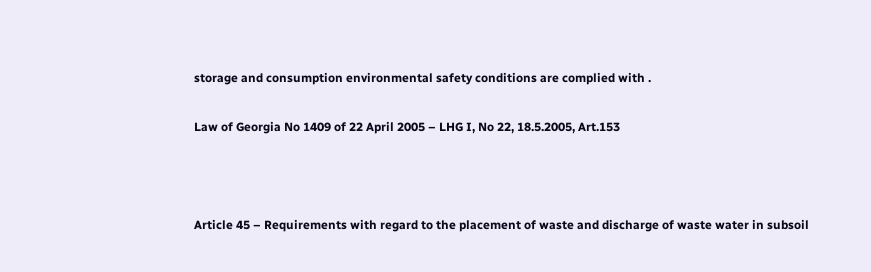storage and consumption environmental safety conditions are complied with .

Law of Georgia No 1409 of 22 April 2005 – LHG I, No 22, 18.5.2005, Art.153



Article 45 – Requirements with regard to the placement of waste and discharge of waste water in subsoil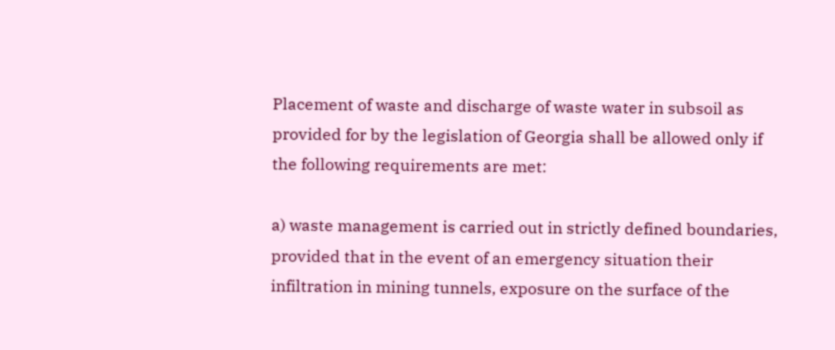Placement of waste and discharge of waste water in subsoil as provided for by the legislation of Georgia shall be allowed only if the following requirements are met:

a) waste management is carried out in strictly defined boundaries, provided that in the event of an emergency situation their infiltration in mining tunnels, exposure on the surface of the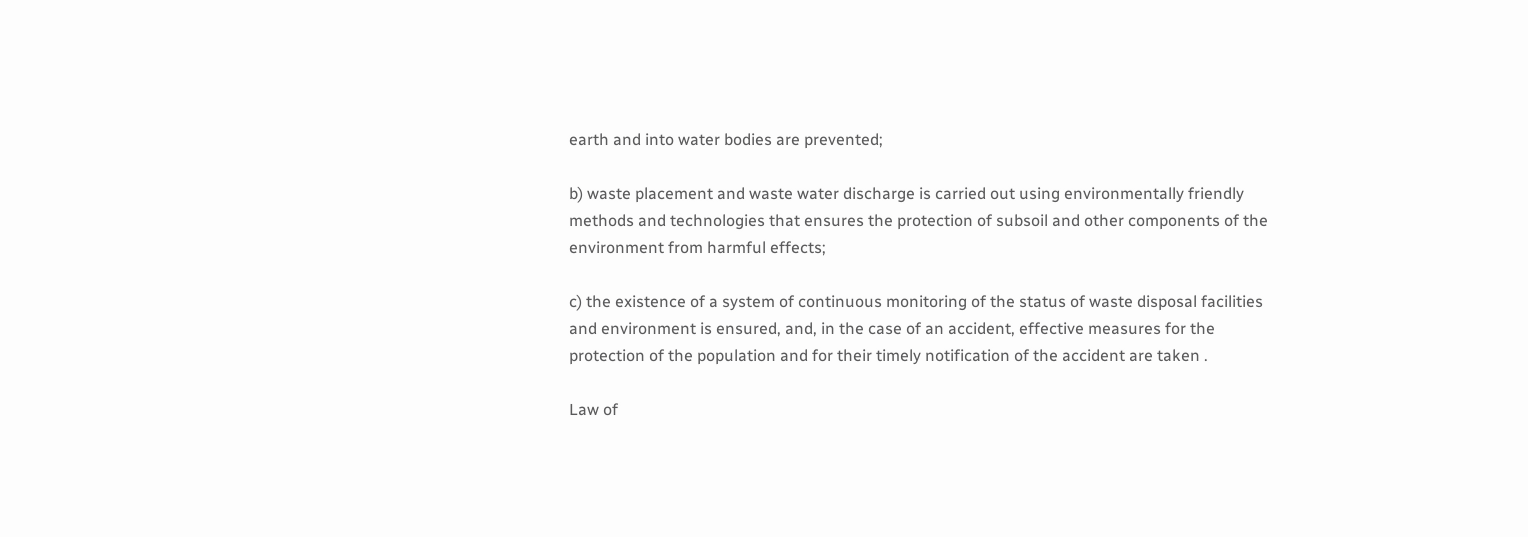earth and into water bodies are prevented;

b) waste placement and waste water discharge is carried out using environmentally friendly methods and technologies that ensures the protection of subsoil and other components of the environment from harmful effects;

c) the existence of a system of continuous monitoring of the status of waste disposal facilities and environment is ensured, and, in the case of an accident, effective measures for the protection of the population and for their timely notification of the accident are taken .

Law of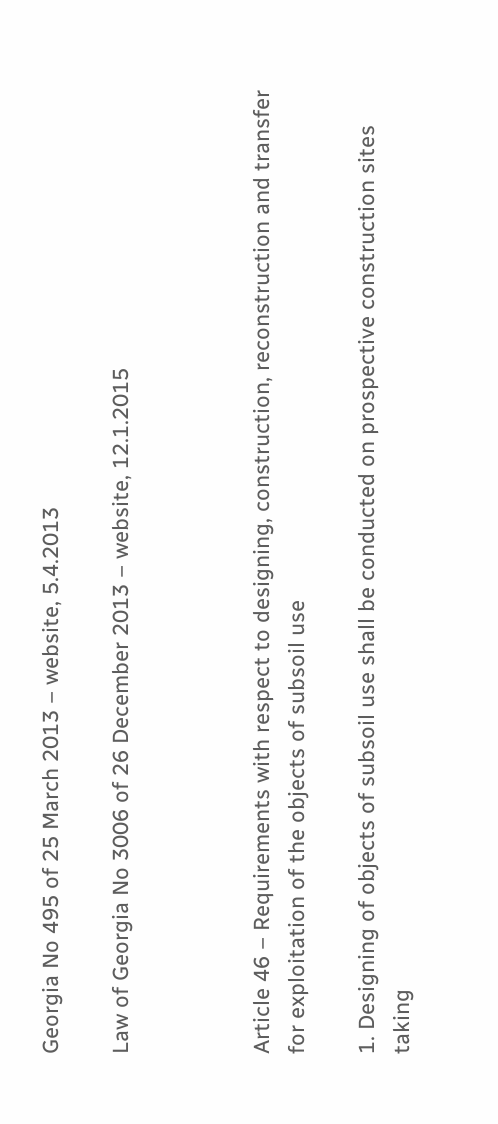Georgia No 495 of 25 March 2013 – website, 5.4.2013

Law of Georgia No 3006 of 26 December 2013 – website, 12.1.2015



Article 46 – Requirements with respect to designing, construction, reconstruction and transfer for exploitation of the objects of subsoil use

1. Designing of objects of subsoil use shall be conducted on prospective construction sites taking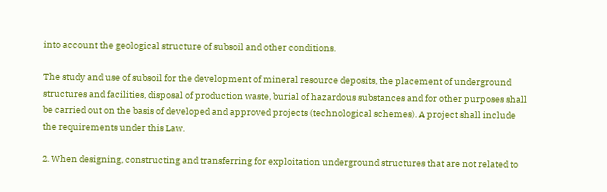into account the geological structure of subsoil and other conditions.

The study and use of subsoil for the development of mineral resource deposits, the placement of underground structures and facilities, disposal of production waste, burial of hazardous substances and for other purposes shall be carried out on the basis of developed and approved projects (technological schemes). A project shall include the requirements under this Law.

2. When designing, constructing and transferring for exploitation underground structures that are not related to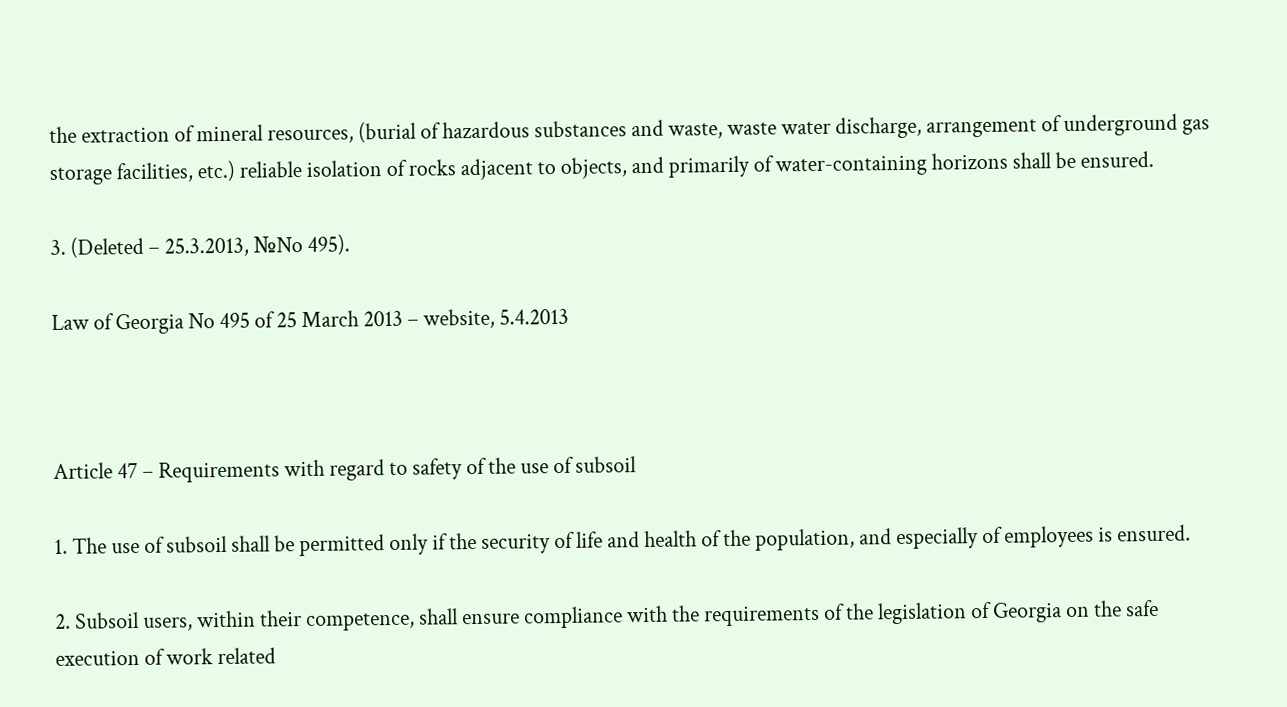the extraction of mineral resources, (burial of hazardous substances and waste, waste water discharge, arrangement of underground gas storage facilities, etc.) reliable isolation of rocks adjacent to objects, and primarily of water-containing horizons shall be ensured.

3. (Deleted – 25.3.2013, №No 495).

Law of Georgia No 495 of 25 March 2013 – website, 5.4.2013



Article 47 – Requirements with regard to safety of the use of subsoil

1. The use of subsoil shall be permitted only if the security of life and health of the population, and especially of employees is ensured.

2. Subsoil users, within their competence, shall ensure compliance with the requirements of the legislation of Georgia on the safe execution of work related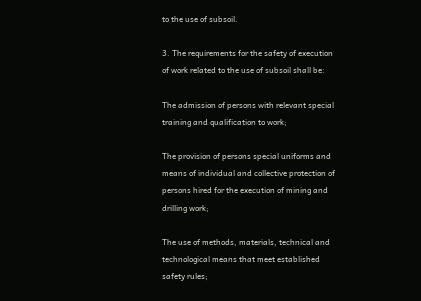to the use of subsoil.

3. The requirements for the safety of execution of work related to the use of subsoil shall be:

The admission of persons with relevant special training and qualification to work;

The provision of persons special uniforms and means of individual and collective protection of persons hired for the execution of mining and drilling work;

The use of methods, materials, technical and technological means that meet established safety rules;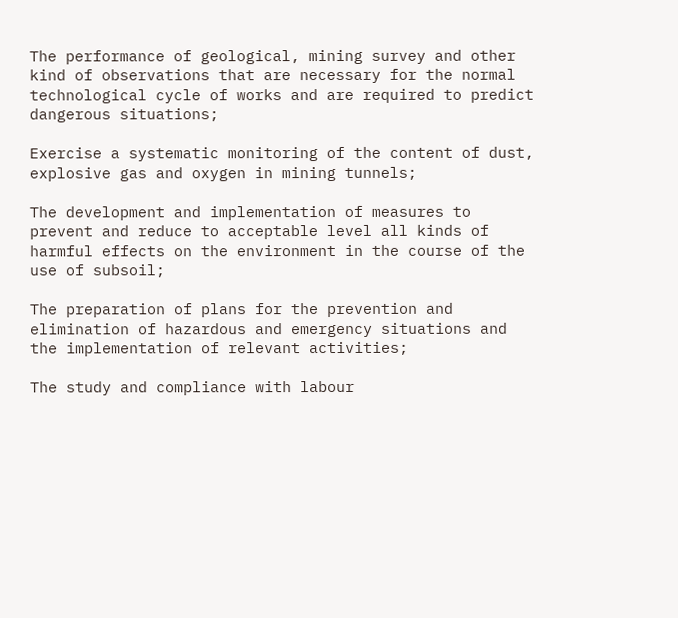The performance of geological, mining survey and other kind of observations that are necessary for the normal technological cycle of works and are required to predict dangerous situations;

Exercise a systematic monitoring of the content of dust, explosive gas and oxygen in mining tunnels;

The development and implementation of measures to prevent and reduce to acceptable level all kinds of harmful effects on the environment in the course of the use of subsoil;

The preparation of plans for the prevention and elimination of hazardous and emergency situations and the implementation of relevant activities;

The study and compliance with labour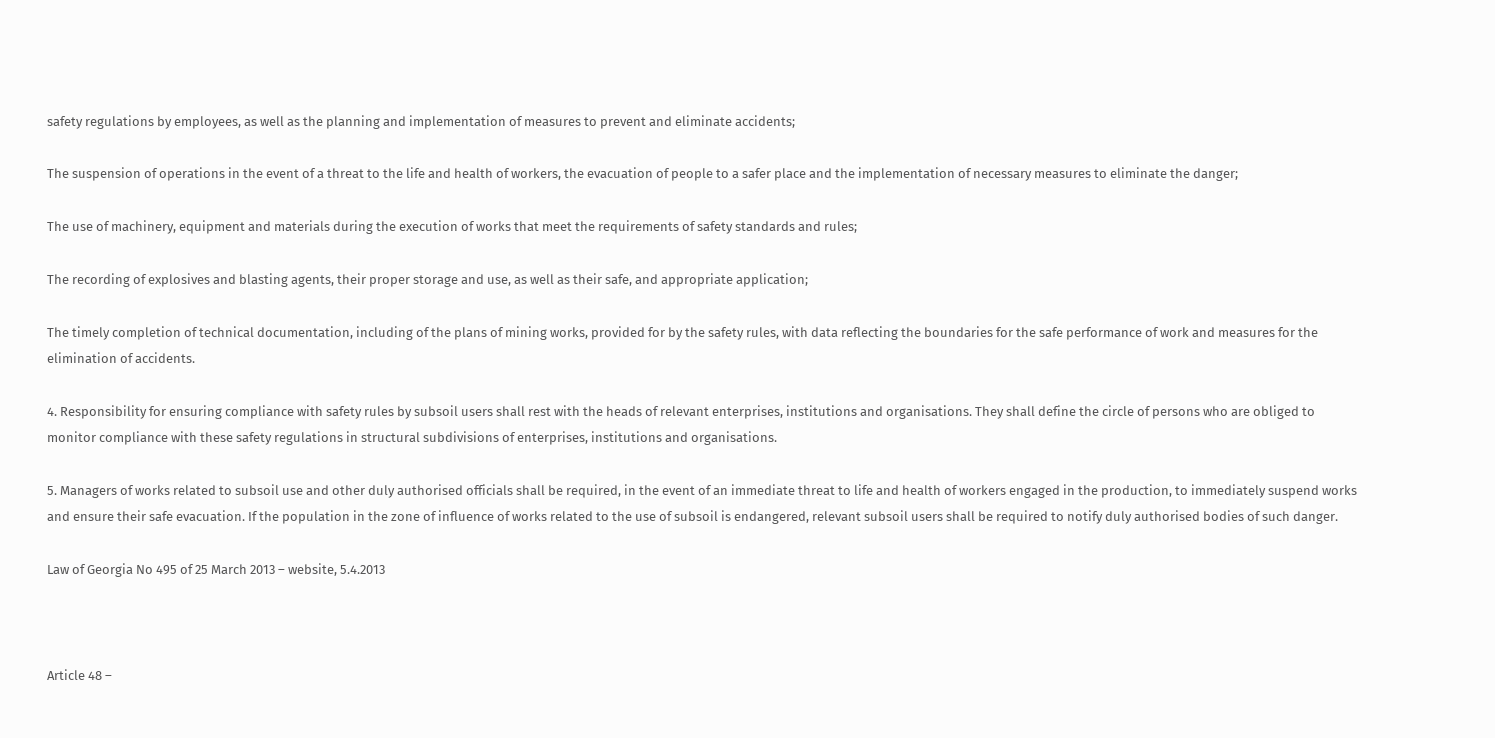safety regulations by employees, as well as the planning and implementation of measures to prevent and eliminate accidents;

The suspension of operations in the event of a threat to the life and health of workers, the evacuation of people to a safer place and the implementation of necessary measures to eliminate the danger;

The use of machinery, equipment and materials during the execution of works that meet the requirements of safety standards and rules;

The recording of explosives and blasting agents, their proper storage and use, as well as their safe, and appropriate application;

The timely completion of technical documentation, including of the plans of mining works, provided for by the safety rules, with data reflecting the boundaries for the safe performance of work and measures for the elimination of accidents.

4. Responsibility for ensuring compliance with safety rules by subsoil users shall rest with the heads of relevant enterprises, institutions and organisations. They shall define the circle of persons who are obliged to monitor compliance with these safety regulations in structural subdivisions of enterprises, institutions and organisations.

5. Managers of works related to subsoil use and other duly authorised officials shall be required, in the event of an immediate threat to life and health of workers engaged in the production, to immediately suspend works and ensure their safe evacuation. If the population in the zone of influence of works related to the use of subsoil is endangered, relevant subsoil users shall be required to notify duly authorised bodies of such danger.

Law of Georgia No 495 of 25 March 2013 – website, 5.4.2013



Article 48 –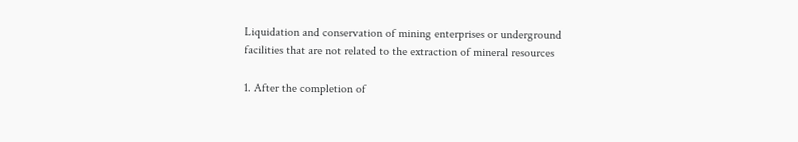Liquidation and conservation of mining enterprises or underground facilities that are not related to the extraction of mineral resources

1. After the completion of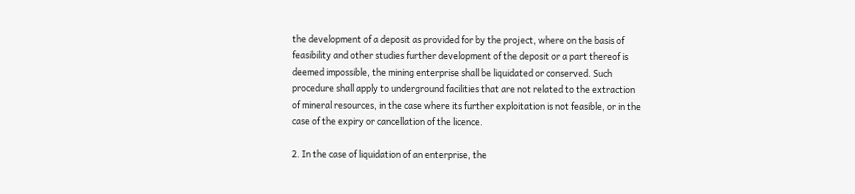the development of a deposit as provided for by the project, where on the basis of feasibility and other studies further development of the deposit or a part thereof is deemed impossible, the mining enterprise shall be liquidated or conserved. Such procedure shall apply to underground facilities that are not related to the extraction of mineral resources, in the case where its further exploitation is not feasible, or in the case of the expiry or cancellation of the licence.

2. In the case of liquidation of an enterprise, the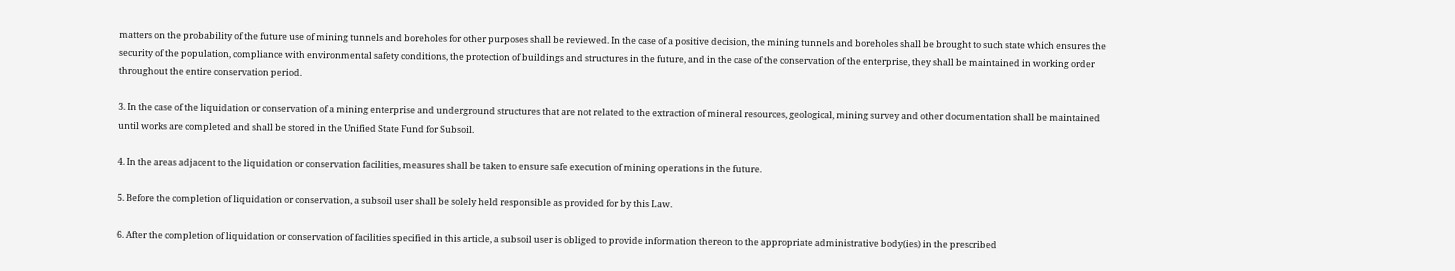matters on the probability of the future use of mining tunnels and boreholes for other purposes shall be reviewed. In the case of a positive decision, the mining tunnels and boreholes shall be brought to such state which ensures the security of the population, compliance with environmental safety conditions, the protection of buildings and structures in the future, and in the case of the conservation of the enterprise, they shall be maintained in working order throughout the entire conservation period.

3. In the case of the liquidation or conservation of a mining enterprise and underground structures that are not related to the extraction of mineral resources, geological, mining survey and other documentation shall be maintained until works are completed and shall be stored in the Unified State Fund for Subsoil.

4. In the areas adjacent to the liquidation or conservation facilities, measures shall be taken to ensure safe execution of mining operations in the future.

5. Before the completion of liquidation or conservation, a subsoil user shall be solely held responsible as provided for by this Law.

6. After the completion of liquidation or conservation of facilities specified in this article, a subsoil user is obliged to provide information thereon to the appropriate administrative body(ies) in the prescribed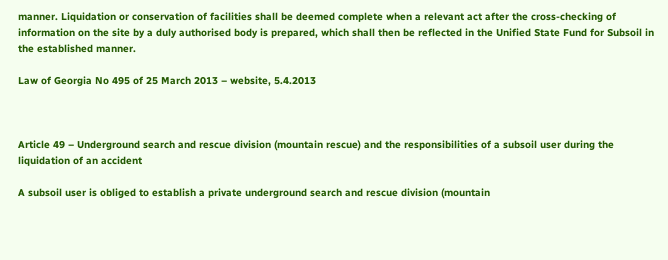manner. Liquidation or conservation of facilities shall be deemed complete when a relevant act after the cross-checking of information on the site by a duly authorised body is prepared, which shall then be reflected in the Unified State Fund for Subsoil in the established manner.

Law of Georgia No 495 of 25 March 2013 – website, 5.4.2013



Article 49 – Underground search and rescue division (mountain rescue) and the responsibilities of a subsoil user during the liquidation of an accident

A subsoil user is obliged to establish a private underground search and rescue division (mountain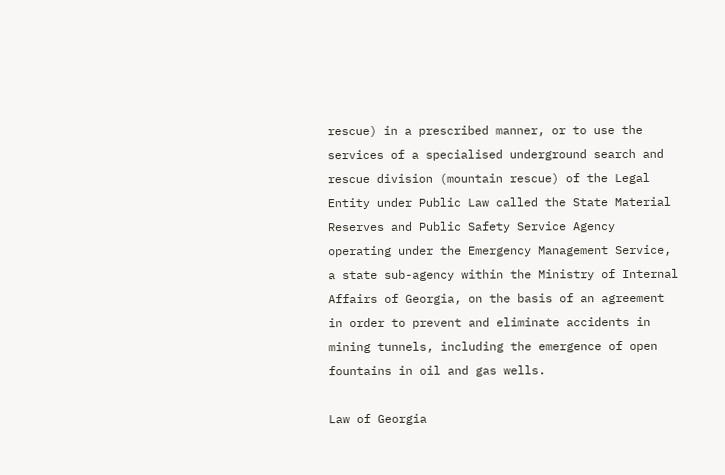rescue) in a prescribed manner, or to use the services of a specialised underground search and rescue division (mountain rescue) of the Legal Entity under Public Law called the State Material Reserves and Public Safety Service Agency operating under the Emergency Management Service, a state sub-agency within the Ministry of Internal Affairs of Georgia, on the basis of an agreement in order to prevent and eliminate accidents in mining tunnels, including the emergence of open fountains in oil and gas wells.

Law of Georgia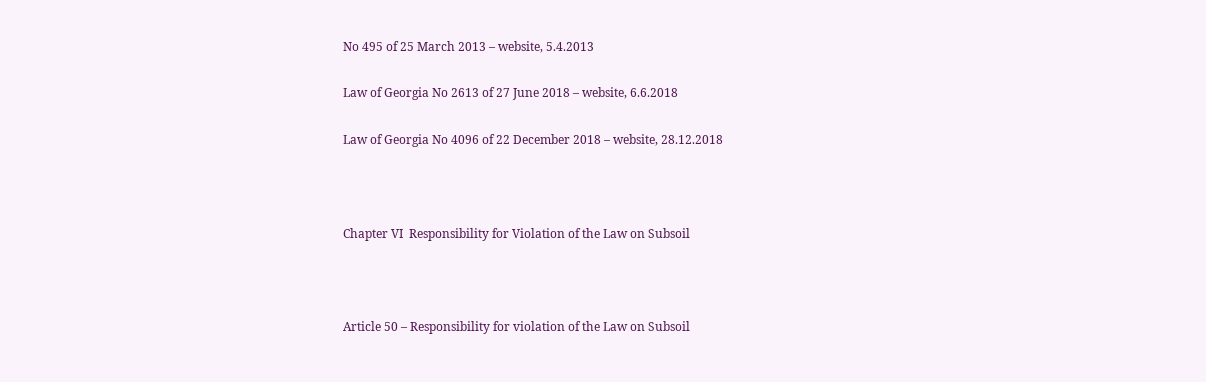No 495 of 25 March 2013 – website, 5.4.2013

Law of Georgia No 2613 of 27 June 2018 – website, 6.6.2018

Law of Georgia No 4096 of 22 December 2018 – website, 28.12.2018



Chapter VI  Responsibility for Violation of the Law on Subsoil



Article 50 – Responsibility for violation of the Law on Subsoil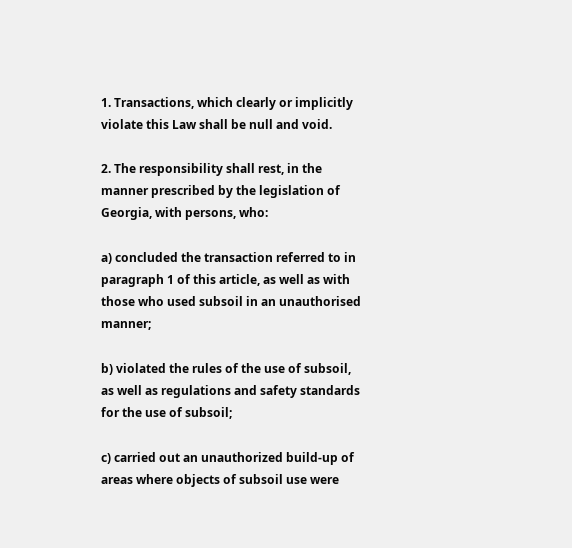1. Transactions, which clearly or implicitly violate this Law shall be null and void.

2. The responsibility shall rest, in the manner prescribed by the legislation of Georgia, with persons, who:

a) concluded the transaction referred to in paragraph 1 of this article, as well as with those who used subsoil in an unauthorised manner;

b) violated the rules of the use of subsoil, as well as regulations and safety standards for the use of subsoil;

c) carried out an unauthorized build-up of areas where objects of subsoil use were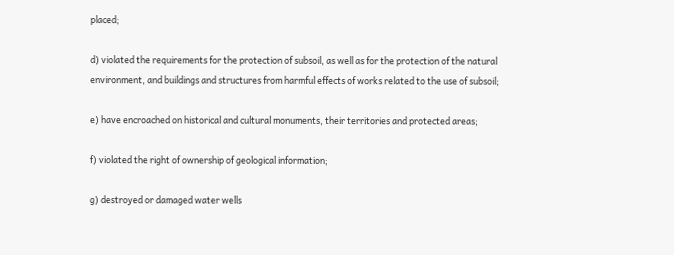placed;

d) violated the requirements for the protection of subsoil, as well as for the protection of the natural environment, and buildings and structures from harmful effects of works related to the use of subsoil;

e) have encroached on historical and cultural monuments, their territories and protected areas;

f) violated the right of ownership of geological information;

g) destroyed or damaged water wells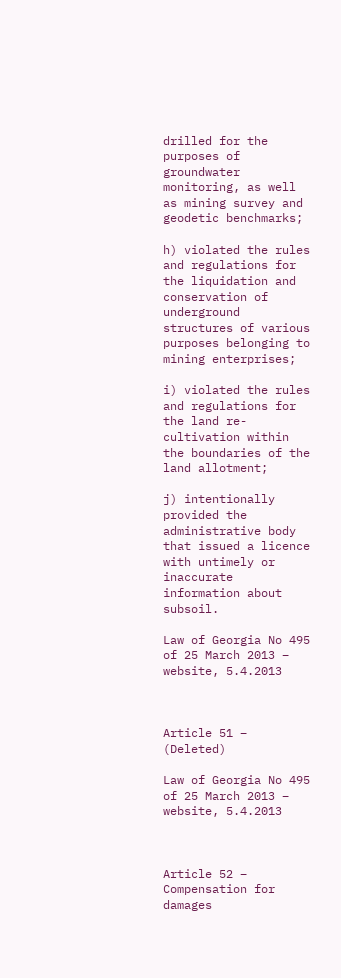drilled for the purposes of groundwater monitoring, as well as mining survey and geodetic benchmarks;

h) violated the rules and regulations for the liquidation and conservation of underground structures of various purposes belonging to mining enterprises;

i) violated the rules and regulations for the land re-cultivation within the boundaries of the land allotment;

j) intentionally provided the administrative body that issued a licence with untimely or inaccurate information about subsoil.

Law of Georgia No 495 of 25 March 2013 – website, 5.4.2013



Article 51 – (Deleted)

Law of Georgia No 495 of 25 March 2013 – website, 5.4.2013



Article 52 – Compensation for damages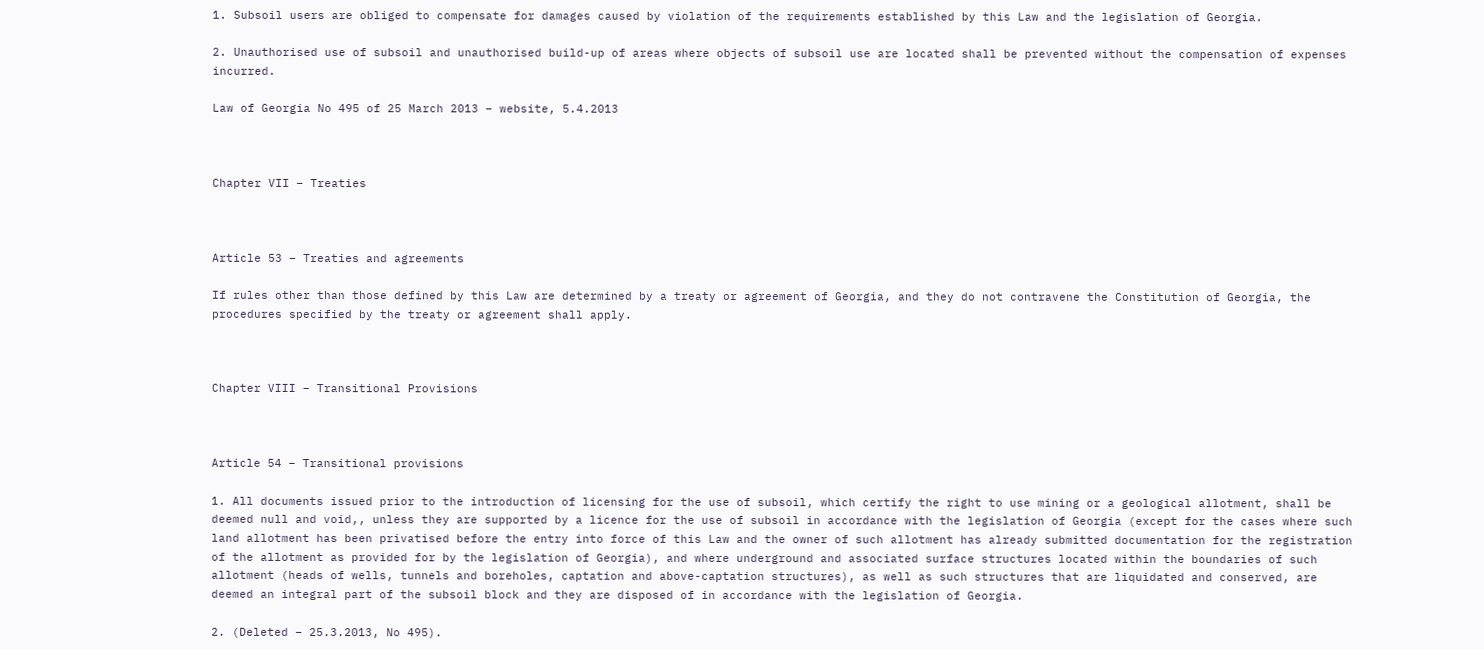1. Subsoil users are obliged to compensate for damages caused by violation of the requirements established by this Law and the legislation of Georgia.

2. Unauthorised use of subsoil and unauthorised build-up of areas where objects of subsoil use are located shall be prevented without the compensation of expenses incurred.

Law of Georgia No 495 of 25 March 2013 – website, 5.4.2013



Chapter VII – Treaties



Article 53 – Treaties and agreements

If rules other than those defined by this Law are determined by a treaty or agreement of Georgia, and they do not contravene the Constitution of Georgia, the procedures specified by the treaty or agreement shall apply.



Chapter VIII – Transitional Provisions



Article 54 – Transitional provisions

1. All documents issued prior to the introduction of licensing for the use of subsoil, which certify the right to use mining or a geological allotment, shall be deemed null and void,, unless they are supported by a licence for the use of subsoil in accordance with the legislation of Georgia (except for the cases where such land allotment has been privatised before the entry into force of this Law and the owner of such allotment has already submitted documentation for the registration of the allotment as provided for by the legislation of Georgia), and where underground and associated surface structures located within the boundaries of such allotment (heads of wells, tunnels and boreholes, captation and above-captation structures), as well as such structures that are liquidated and conserved, are deemed an integral part of the subsoil block and they are disposed of in accordance with the legislation of Georgia.

2. (Deleted – 25.3.2013, No 495).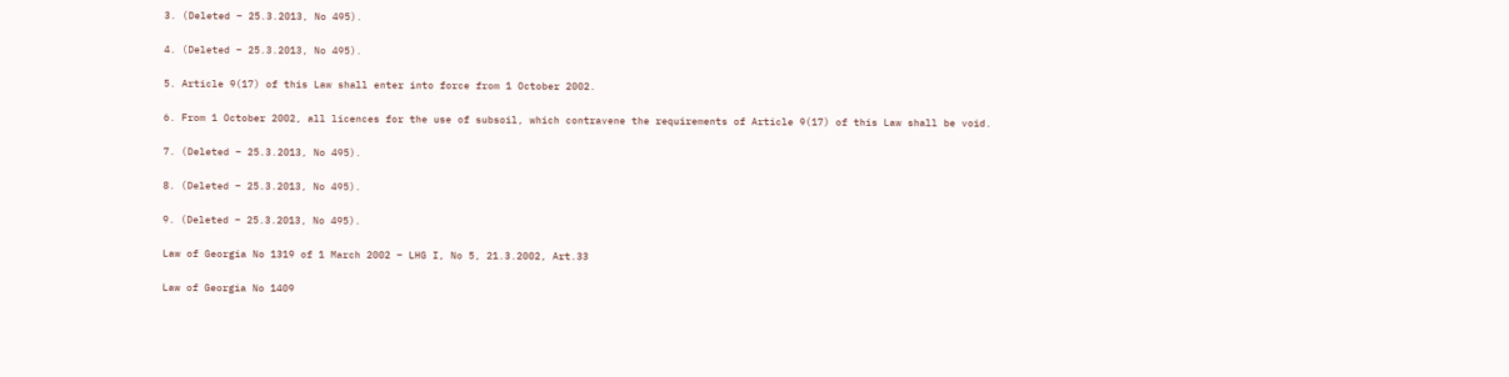3. (Deleted – 25.3.2013, No 495).

4. (Deleted – 25.3.2013, No 495).

5. Article 9(17) of this Law shall enter into force from 1 October 2002.

6. From 1 October 2002, all licences for the use of subsoil, which contravene the requirements of Article 9(17) of this Law shall be void.

7. (Deleted – 25.3.2013, No 495).

8. (Deleted – 25.3.2013, No 495).

9. (Deleted – 25.3.2013, No 495).

Law of Georgia No 1319 of 1 March 2002 – LHG I, No 5, 21.3.2002, Art.33

Law of Georgia No 1409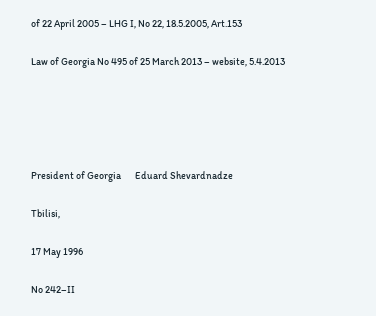of 22 April 2005 – LHG I, No 22, 18.5.2005, Art.153

Law of Georgia No 495 of 25 March 2013 – website, 5.4.2013





President of Georgia       Eduard Shevardnadze

Tbilisi,

17 May 1996

No 242–II